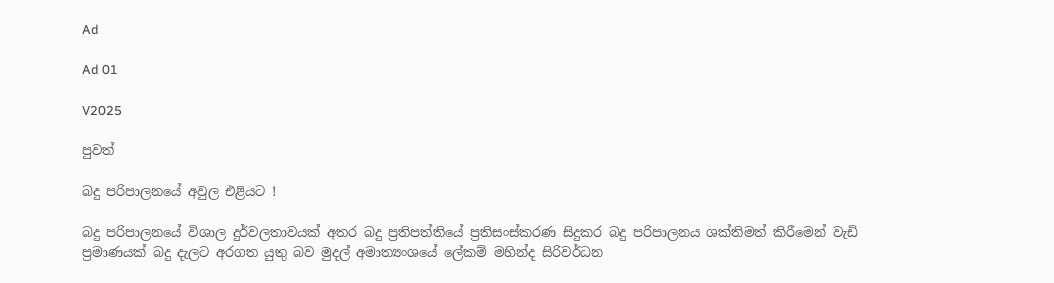Ad

Ad 01

V2025

පුවත්

බදු පරිපාලනයේ අවුල එළියට !

බදු පරිපාලනයේ විශාල දුර්වලතාවයක් අතර බදු ප්‍රතිපත්තියේ ප්‍රතිසංස්කරණ සිදුකර බදු පරිපාලනය ශක්තිමත් කිරීමෙන් වැඩි ප්‍රමාණයක් බදු දැලට අරගත යුතු බව මුදල් අමාත්‍යංශයේ ලේකම් මහින්ද සිරිවර්ධන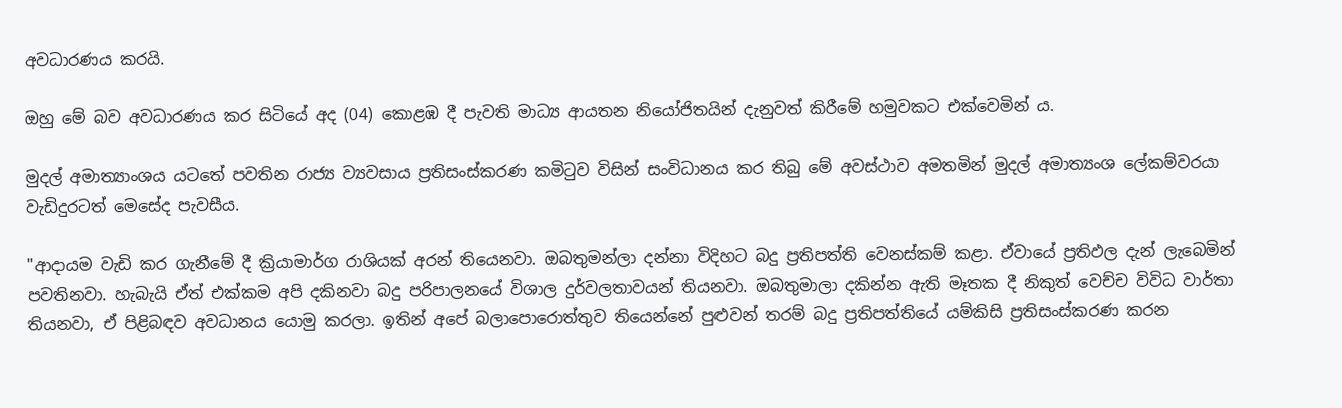අවධාරණය කරයි.

ඔහු මේ බව අවධාරණය කර සිටියේ අද (04) කොළඹ දී පැවති මාධ්‍ය ආයතන නියෝජිතයින් දැනුවත් කිරීමේ හමුවකට එක්වෙමින් ය.

මුදල් අමාත්‍යාංශය යටතේ පවතින රාජ්‍ය ව්‍යවසාය ප්‍රතිසංස්කරණ කමිටුව විසින් සංවිධානය කර තිබු මේ අවස්ථාව අමතමින් මුදල් අමාත්‍යංශ ලේකම්වරයා වැඩිදුරටත් මෙසේද පැවසීය.

"ආදායම වැඩි කර ගැනීමේ දී ක්‍රියාමාර්ග රාශියක් අරන් තියෙනවා. ඔබතුමන්ලා දන්නා විදිහට බදු ප්‍රතිපත්ති වෙනස්කම් කළා. ඒවායේ ප්‍රතිඵල දැන් ලැබෙමින් පවතිනවා. හැබැයි ඒත් එක්කම අපි දකිනවා බදු පරිපාලනයේ විශාල දුර්වලතාවයන් තියනවා. ඔබතුමාලා දකින්න ඇති මෑතක දී නිකුත් වෙච්ච විවිධ වාර්තා තියනවා, ඒ පිළිබඳව අවධානය යොමු කරලා. ඉතින් අපේ බලාපොරොත්තුව තියෙන්නේ පුළුවන් තරම් බදු ප්‍රතිපත්තියේ යම්කිසි ප්‍රතිසංස්කරණ කරන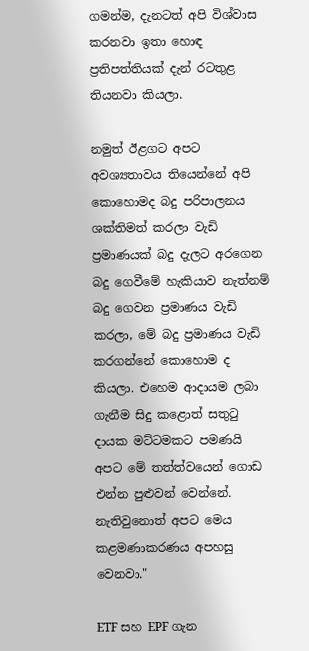ගමන්ම, දැනටත් අපි විශ්වාස කරනවා ඉතා හොඳ ප්‍රතිපත්තියක් දැන් රටතුළ තියනවා කියලා.

නමුත් ඊළගට අපට අවශ්‍යතාවය තියෙන්නේ අපි කොහොමද බදු පරිපාලනය ශක්තිමත් කරලා වැඩි ප්‍රමාණයක් බදු දැලට අරගෙන බදු ගෙවීමේ හැකියාව නැත්නම් බදු ගෙවන ප්‍රමාණය වැඩි කරලා, මේ බදු ප්‍රමාණය වැඩි කරගන්නේ කොහොම ද කියලා. එහෙම ආදායම ලබා ගැනීම සිදු කළොත් සතුටු දායක මට්ටමකට පමණයි අපට මේ තත්ත්වයෙන් ගොඩ එන්න පුළුවන් වෙන්නේ. නැතිවුනොත් අපට මෙය කළමණාකරණය අපහසු වෙනවා."

ETF සහ EPF ගැන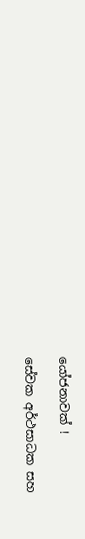යෝජනාවක් !

සේවක අර්ථසාධක සහ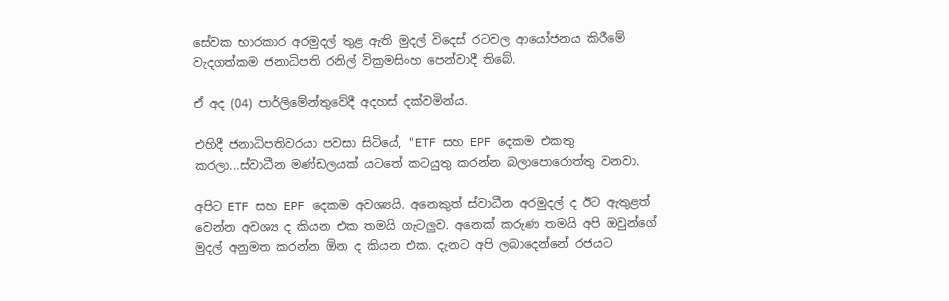සේවක භාරකාර අරමුදල් තුළ ඇති මුදල් විදෙස් රටවල ආයෝජනය කිරීමේ වැදගත්කම ජනාධිපති රනිල් වික්‍රමසිංහ පෙන්වාදී තිබේ.

ඒ අද (04) පාර්ලිමේන්තුවේදී අදහස් දක්වමින්ය.

එහිදී ජනාධිපතිවරයා පවසා සිටියේ, "ETF සහ EPF දෙකම එකතු කරලා...ස්වාධීන මණ්ඩලයක් යටතේ කටයුතු කරන්න බලාපොරොත්තු වනවා.

අපිට ETF සහ EPF දෙකම අවශ්‍යයි. අනෙකුත් ස්වාධීන අරමුදල් ද ඊට ඇතුළත් වෙන්න අවශ්‍ය ද කියන එක තමයි ගැටලුව. අනෙක් කරුණ තමයි අපි ඔවුන්ගේ මුදල් අනුමත කරන්න ඕන ද කියන එක. දැනට අපි ලබාදෙන්නේ රජයට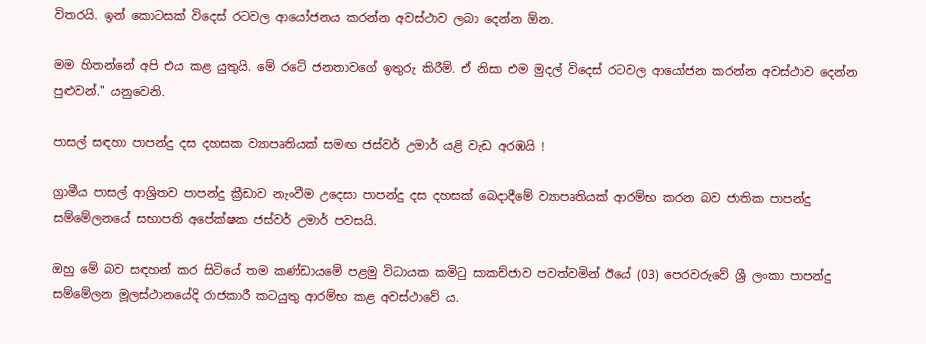විතරයි. ඉන් කොටසක් විදෙස් රටවල ආයෝජනය කරන්න අවස්ථාව ලබා දෙන්න ඕන.

මම හිතන්නේ අපි එය කළ යුතුයි. මේ රටේ ජනතාවගේ ඉතුරු කිරීම්. ඒ නිසා එම මුදල් විදෙස් රටවල ආයෝජන කරන්න අවස්ථාව දෙන්න පුළුවන්." යනුවෙනි.

පාසල් සඳහා පාපන්දු දස දහසක ව්‍යාපෘතියක් සමඟ ජස්වර් උමාර් යළි වැඩ අරඹයි !

ග්‍රාමීය පාසල් ආශ්‍රිතව පාපන්දු ක්‍රීඩාව නැංවීම උදෙසා පාපන්දු දස දහසක් බෙදාදීමේ ව්‍යාපෘතියක් ආරම්භ කරන බව ජාතික පාපන්දු සම්මේලනයේ සභාපති අපේක්ෂක ජස්වර් උමාර් පවසයි.

ඔහු මේ බව සඳහන් කර සිටියේ තම කණ්ඩායමේ පළමු විධායක කමිටු සාකච්ජාව පවත්වමින් ඊයේ (03) පෙරවරුවේ ශ්‍රී ලංකා පාපන්දු සම්මේලන මූලස්ථානයේදි රාජකාරී කටයුතු ආරම්භ කළ අවස්ථාවේ ය.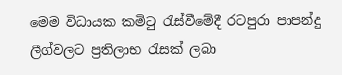මෙම විධායක කමිටු රැස්වීමේදී රටපුරා පාපන්දු ලීග්වලට ප්‍රතිලාභ රැසක් ලබා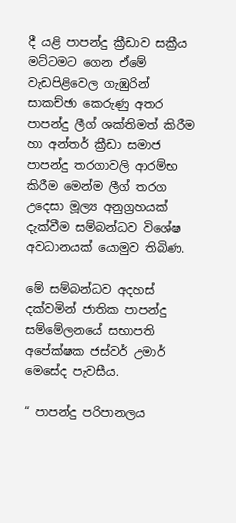දී යළි පාපන්දු ක්‍රීඩාව සක්‍රීය මට්ටමට ගෙන ඒමේ වැඩපිළිවෙල ගැඹුරින් සාකච්ඡා කෙරුණු අතර පාපන්දු ලීග් ශක්තිමත් කිරීම හා අන්තර් ක්‍රීඩා සමාජ පාපන්දු තරගාවලි ආරම්භ කිරීම මෙන්ම ලීග් තරග උදෙසා මූල්‍ය අනුග්‍රහයක් දැක්වීම සම්බන්ධව විශේෂ අවධානයක් යොමුව තිබිණ.

මේ සම්බන්ධව අදහස් දක්වමින් ජාතික පාපන්දු සම්මේලනයේ සභාපති අපේක්ෂක ජස්වර් උමාර් මෙසේද පැවසීය.

“ පාපන්දු පරිපානලය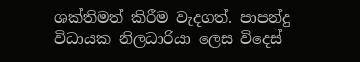ශක්තිමත් කිරීම වැදගත්. පාපන්දු විධායක නිලධාරියා ලෙස විදෙස්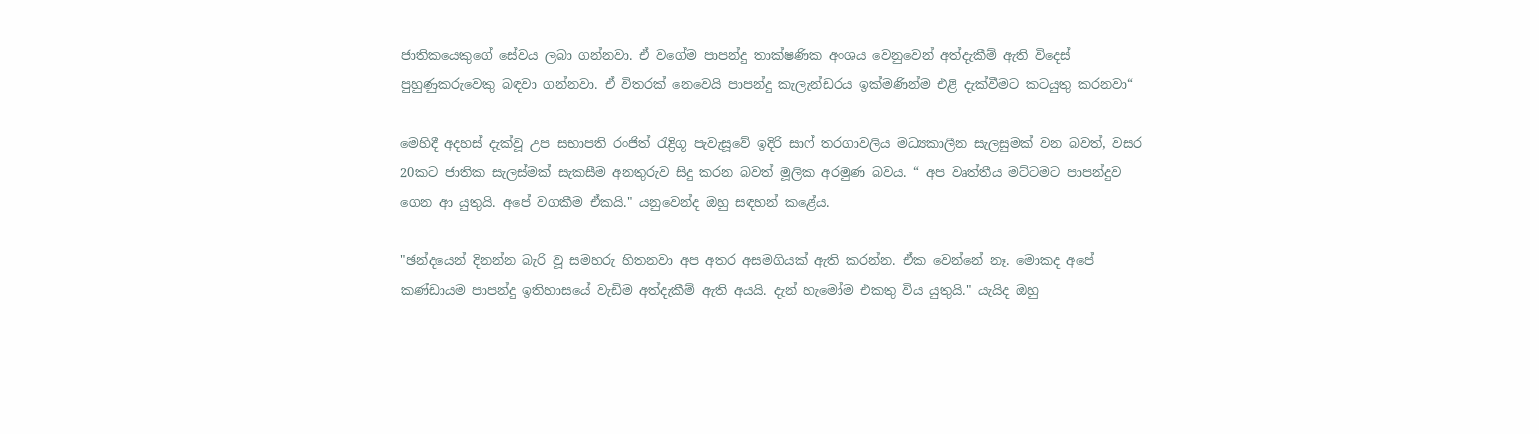ජාතිකයෙකුගේ සේවය ලබා ගන්නවා. ඒ වගේම පාපන්දු තාක්ෂණික අංශය වෙනුවෙන් අත්දැකීම් ඇති විදෙස් පුහුණුකරුවෙකු බඳවා ගන්නවා. ඒ විතරක් නෙවෙයි පාපන්දු කැලැන්ඩරය ඉක්මණින්ම එළි දැක්වීමට කටයුතු කරනවා“

මෙහිදී අදහස් දැක්වූ උප සභාපති රංජිත් රැද්‍රිගූ පැවැසූවේ ඉදිරි සාෆ් තරගාවලිය මධ්‍යකාලීන සැලසුමක් වන බවත්, වසර 20කට ජාතික සැලස්මක් සැකසීම අනතුරුව සිදු කරන බවත් මූලික අරමුණ බවය. “ අප වෘත්තීය මට්ටමට පාපන්දුව ගෙන ආ යුතුයි. අපේ වගකීම ඒකයි." යනුවෙන්ද ඔහු සඳහන් කළේය.

"ඡන්දයෙන් දිනන්න බැරි වූ සමහරු හිතනවා අප අතර අසමගියක් ඇති කරන්න. ඒක වෙන්නේ නෑ. මොකද අපේ කණ්ඩායම පාපන්දු ඉතිහාසයේ වැඩිම අත්දැකීම් ඇති අයයි. දැන් හැමෝම එකතු විය යුතුයි." යැයිද ඔහු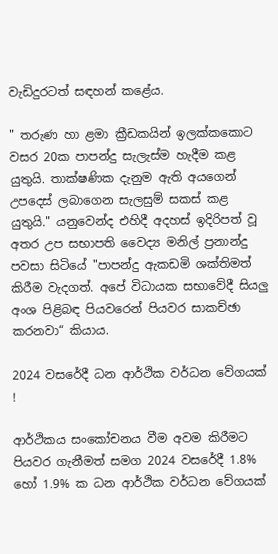වැඩිදුරටත් සඳහන් කළේය.

" තරුණ හා ළමා ක්‍රීඩකයින් ඉලක්කකොට වසර 20ක පාපන්දු සැලැස්ම හැදීම කළ යුතුයි. තාක්ෂණික දැනුම ඇති අයගෙන් උපදෙස් ලබාගෙන සැලසුම් සකස් කළ යුතුයි." යනුවෙන්ද එහිදී අදහස් ඉදිරිපත් වූ අතර උප සභාපති වෛද්‍ය මනිල් ප්‍රනාන්දු පවසා සිටියේ "පාපන්දු ඇකඩමි ශක්තිමත් කිරීම වැදගත්. අපේ විධායක සභාවේදී සියලු අංශ පිළිබඳ පියවරෙන් පියවර සාකච්ඡා කරනවා“ කියාය.

2024 වසරේදී ධන ආර්ථික වර්ධන වේගයක් !

ආර්ථිකය සංකෝචනය වීම අවම කිරීමට පියවර ගැනීමත් සමග 2024 වසරේදී 1.8% හෝ 1.9% ක ධන ආර්ථික වර්ධන වේගයක්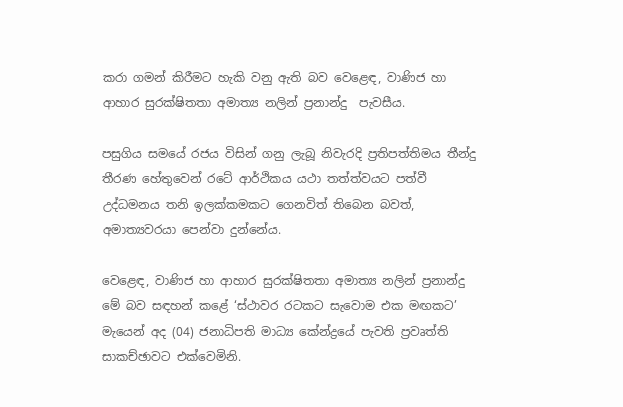කරා ගමන් කිරීමට හැකි වනු ඇති බව වෙළෙඳ, වාණිජ හා ආහාර සුරක්ෂිතතා අමාත්‍ය නලින් ප්‍රනාන්දු  පැවසීය.

පසුගිය සමයේ රජය විසින් ගනු ලැබූ නිවැරදි ප්‍රතිපත්තිමය තීන්දු තීරණ හේතුවෙන් රටේ ආර්ථිකය යථා තත්ත්වයට පත්වී උද්ධමනය තනි ඉලක්කමකට ගෙනවිත් තිබෙන බවත්, අමාත්‍යවරයා පෙන්වා දුන්නේය.

වෙළෙඳ, වාණිජ හා ආහාර සුරක්ෂිතතා අමාත්‍ය නලින් ප්‍රනාන්දු  මේ බව සඳහන් කළේ ‘ස්ථාවර රටකට සැවොම එක මඟකට’ මැයෙන් අද (04) ජනාධිපති මාධ්‍ය කේන්ද්‍රයේ පැවති ප්‍රවෘත්ති සාකච්ඡාවට එක්වෙමිනි.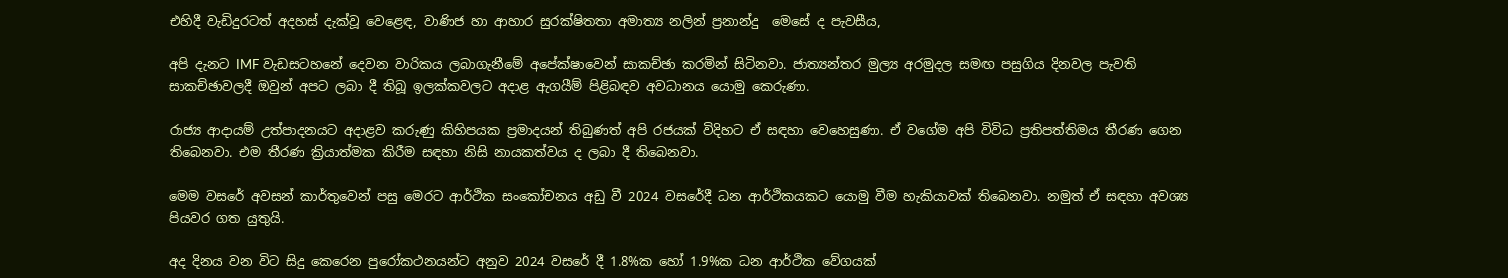එහිදී වැඩිදුරටත් අදහස් දැක්වූ වෙළෙඳ, වාණිජ හා ආහාර සුරක්ෂිතතා අමාත්‍ය නලින් ප්‍රනාන්දු  ‍මෙසේ ද පැවසීය,

අපි දැනට IMF වැඩසටහනේ දෙවන වාරිකය ලබාගැනීමේ අපේක්ෂාවෙන් සාකච්ඡා කරමින් සිටිනවා. ජාත්‍යන්තර මුල්‍ය අරමුදල සමඟ පසුගිය දිනවල පැවති සාකච්ඡාවලදී ඔවුන් අපට ලබා දී තිබූ ඉලක්කවලට අදාළ ඇගයීම් පිළිබඳව අවධානය යොමු කෙරුණා.

රාජ්‍ය ආදායම් උත්පාදනයට අදාළව කරුණු කිහිපයක ප්‍රමාදයන් තිබුණත් අපි රජයක් විදිහට ඒ සඳහා වෙහෙසුණා. ඒ වගේම අපි විවිධ ප්‍රතිපත්තිමය තීරණ ගෙන තිබෙනවා. එම තීරණ ක්‍රියාත්මක කිරීම සඳහා නිසි නායකත්වය ද ලබා දී තිබෙනවා.

මෙම වසරේ අවසන් කාර්තුවෙන් පසු මෙරට ආර්ථික සංකෝචනය අඩු වී 2024 වසරේදී ධන ආර්ථිකයකට යොමු වීම හැකියාවක් තිබෙනවා. නමුත් ඒ සඳහා අවශ්‍ය පියවර ගත යුතුයි.

අද දිනය වන විට සිදු කෙරෙන පුරෝකථනයන්ට අනුව 2024 වසරේ දී 1.8%ක හෝ 1.9%ක ධන ආර්ථික වේගයක්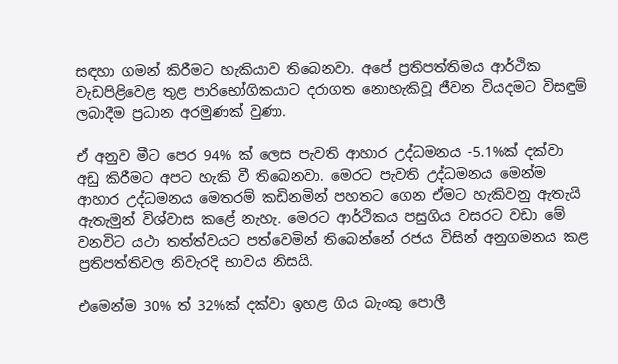සඳහා ගමන් කිරීමට හැකියාව තිබෙනවා. අපේ ප්‍රතිපත්තිමය ආර්ථික වැඩපිළිවෙළ තුළ පාරිභෝගිකයාට දරාගත නොහැකිවූ ජීවන වියදමට විසඳුම් ලබාදීම ප්‍රධාන අරමුණක් වුණා.

ඒ අනුව මීට පෙර 94% ක් ලෙස පැවති ආහාර උද්ධමනය -5.1%ක් දක්වා අඩු කිරීමට අපට හැකි වී තිබෙනවා. මෙරට පැවති උද්ධමනය මෙන්ම ආහාර උද්ධමනය මෙතරම් කඩිනමින් පහතට ගෙන ඒමට හැකිවනු ඇතැයි ඇතැමුන් විශ්වාස කළේ නැහැ. මෙරට ආර්ථිකය පසුගිය වසරට වඩා මේ වනවිට යථා තත්ත්වයට පත්වෙමින් තිබෙන්නේ රජය විසින් අනුගමනය කළ ප්‍රතිපත්තිවල නිවැරදි භාවය නිසයි.

එමෙන්ම 30% ත් 32%ක් දක්වා ඉහළ ගිය බැංකු පොලී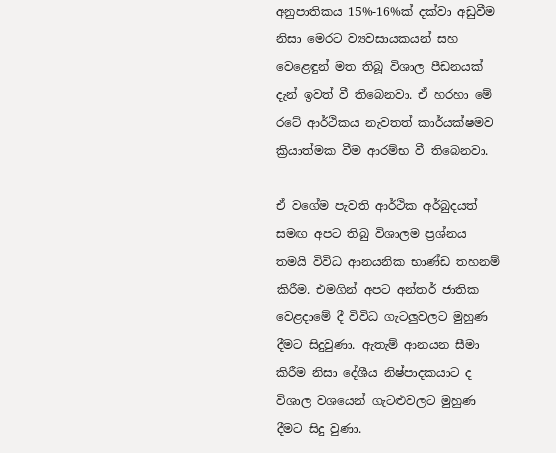අනුපාතිකය 15%-16%ක් දක්වා අඩුවීම නිසා මෙරට ව්‍යවසායකයන් සහ වෙළෙඳුන් මත තිබූ විශාල පීඩනයක් දැන් ඉවත් වී තිබෙනවා. ඒ හරහා මේ රටේ ආර්ථිකය නැවතත් කාර්යක්ෂමව ක්‍රියාත්මක වීම ආරම්භ වී තිබෙනවා.

ඒ වගේම පැවති ආර්ථික අර්බුදයත් සමඟ අපට තිබු විශාලම ප්‍රශ්නය තමයි විවිධ ආනයනික භාණ්ඩ තහනම් කිරීම. එමගින් අපට අන්තර් ජාතික වෙළදාමේ දී විවිධ ගැටලුවලට මුහුණ දීමට සිදුවුණා. ඇතැම් ආනයන සීමා කිරීම නිසා දේශීය නිෂ්පාදකයාට ද විශාල වශයෙන් ගැටළුවලට මුහුණ දීමට සිදු වුණා.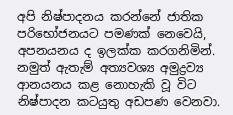අපි නිෂ්පාදනය කරන්නේ ජාතික පරිභෝජනයට පමණක් නෙවෙයි, අපනයනය ද ඉලක්ක කරගනිමින්. නමුත් ඇතැම් අත්‍යවශ්‍ය අමුද්‍රව්‍ය ආනයනය කළ නොහැකි වූ විට නිෂ්පාදන කටයුතු අඩපණ වෙනවා.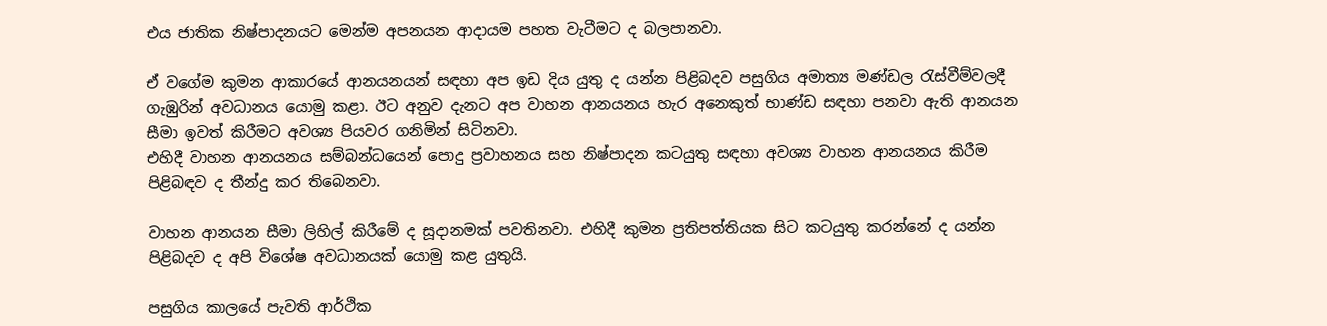එය ජාතික නිෂ්පාදනයට මෙන්ම අපනයන ආදායම පහත වැටීමට ද බලපානවා.

ඒ වගේම කුමන ආකාරයේ ආනයනයන් සඳහා අප ඉඩ දිය යුතු ද යන්න පිළිබදව පසුගිය අමාත්‍ය මණ්ඩල රැස්වීම්වලදී ගැඹුරින් අවධානය යොමු කළා. ඊට අනුව දැනට අප වාහන ආනයනය හැර අනෙකුත් භාණ්ඩ සඳහා පනවා ඇති ආනයන සීමා ඉවත් කිරීමට අවශ්‍ය පියවර ගනිමින් සිටිනවා.
එහිදී වාහන ආනයනය සම්බන්ධයෙන් පොදු ප්‍රවාහනය සහ නිෂ්පාදන කටයුතු සඳහා අවශ්‍ය වාහන ආනයනය කිරීම පිළිබඳව ද තීන්දු කර තිබෙනවා.

වාහන ආනයන සීමා ලිහිල් කිරීමේ ද සූදානමක් පවතිනවා. එහිදී කුමන ප්‍රතිපත්තියක සිට කටයුතු කරන්නේ ද යන්න පිළිබදව ද අපි විශේෂ අවධානයක් යොමු කළ යුතුයි.

පසුගිය කාලයේ පැවති ආර්ථික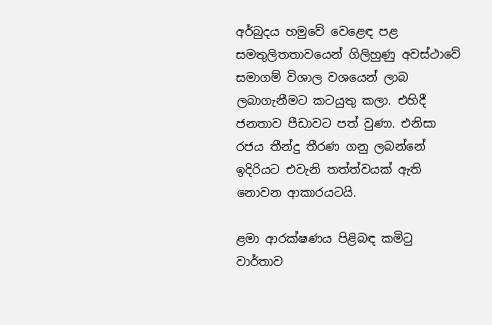අර්බුදය හමුවේ වෙළෙඳ පළ සමතුලිතතාවයෙන් ගිලිහුණු අවස්ථාවේ සමාගම් විශාල වශයෙන් ලාබ ලබාගැනීමට කටයුතු කලා. එහිදී ජනතාව පීඩාවට පත් වුණා. එනිසා රජය තීන්දු තීරණ ගනු ලබන්නේ ඉදිරියට එවැනි තත්ත්වයක් ඇති නොවන ආකාරයටයි.

ළමා ආරක්ෂණය පිළිබඳ කමිටු වාර්තාව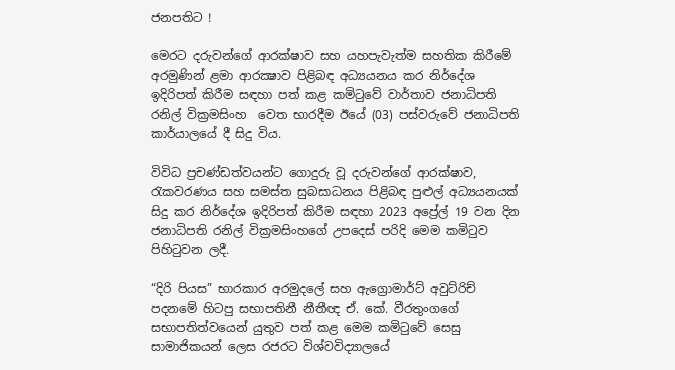ජනපතිට !

මෙරට දරුවන්ගේ ආරක්ෂාව සහ යහපැවැත්ම සහතික කිරීමේ අරමුණින් ළමා ආරක්‍ෂාව පිළිබඳ අධ්‍යයනය කර නිර්දේශ ඉදිරිපත් කිරීම සඳහා පත් කළ කමිටුවේ වාර්තාව ජනාධිපති රනිල් වික්‍රමසිංහ  වෙත භාරදීම ඊයේ (03) පස්වරුවේ ජනාධිපති කාර්යාලයේ දී සිදු විය.

විවිධ ප්‍රචණ්ඩත්වයන්ට ගොදුරු වූ දරුවන්ගේ ආරක්ෂාව, රැකවරණය සහ සමස්ත සුබසාධනය පිළිබඳ පුළුල් අධ්‍යයනයක් සිදු කර නිර්දේශ ඉදිරිපත් කිරීම සඳහා 2023 අප්‍රේල් 19 වන දින ජනාධිපති රනිල් වික්‍රමසිංහගේ උපදෙස් පරිදි මෙම කමිටුව පිහිටුවන ලදී.

“දිරි පියස” භාරකාර අරමුදලේ සහ ඇග්‍රොමාර්ට් අවුට්රිච් පදනමේ හිටපු සභාපතිනී නීතීඥ ඒ. කේ. වීරතුංගගේ සභාපතිත්වයෙන් යුතුව පත් කළ මෙම කමිටුවේ සෙසු සාමාජිකයන් ලෙස රජරට විශ්වවිද්‍යාලයේ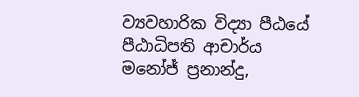ව්‍යවහාරික විද්‍යා පීඨයේ පීඨාධිපති ආචාර්ය මනෝජ් ප්‍රනාන්දු,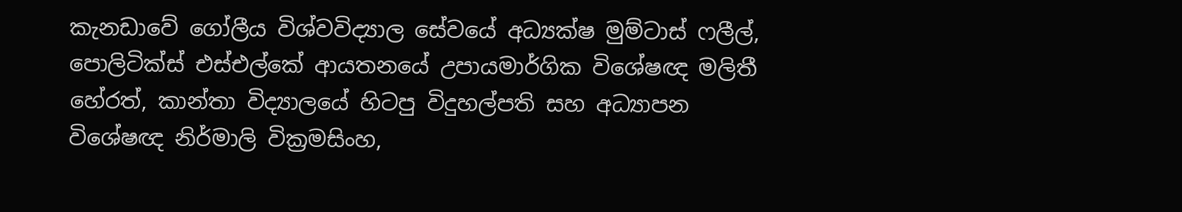කැනඩාවේ ගෝලීය විශ්වවිද්‍යාල සේවයේ අධ්‍යක්ෂ මුම්ටාස් ෆලීල්, පොලිටික්ස් එස්එල්කේ ආයතනයේ උපායමාර්ගික විශේෂඥ මලිතී හේරත්, කාන්තා විද්‍යාලයේ හිටපු විදුහල්පති සහ අධ්‍යාපන විශේෂඥ නිර්මාලි වික්‍රමසිංහ,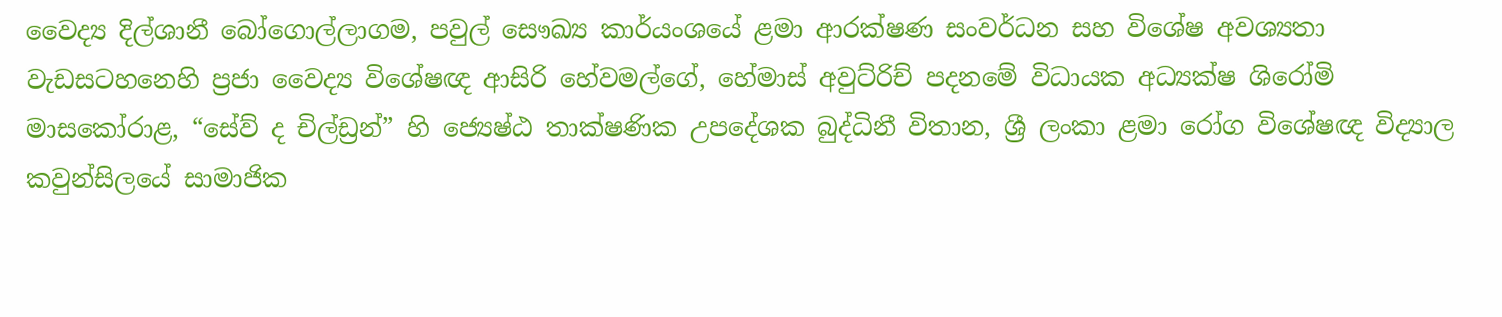වෛද්‍ය දිල්ශානී බෝගොල්ලාගම, පවුල් සෞඛ්‍ය කාර්යංශයේ ළමා ආරක්ෂණ සංවර්ධන සහ විශේෂ අවශ්‍යතා වැඩසටහනෙහි ප්‍රජා වෛද්‍ය විශේෂඥ ආසිරි හේවමල්ගේ, හේමාස් අවුට්රිච් පදනමේ විධායක අධ්‍යක්ෂ ශිරෝමි මාසකෝරාළ, “සේව් ද චිල්ඩ්‍රන්” හි ජ්‍යෙෂ්ඨ තාක්ෂණික උපදේශක බුද්ධිනී විතාන, ශ්‍රී ලංකා ළමා රෝග විශේෂඥ විද්‍යාල කවුන්සිලයේ සාමාජික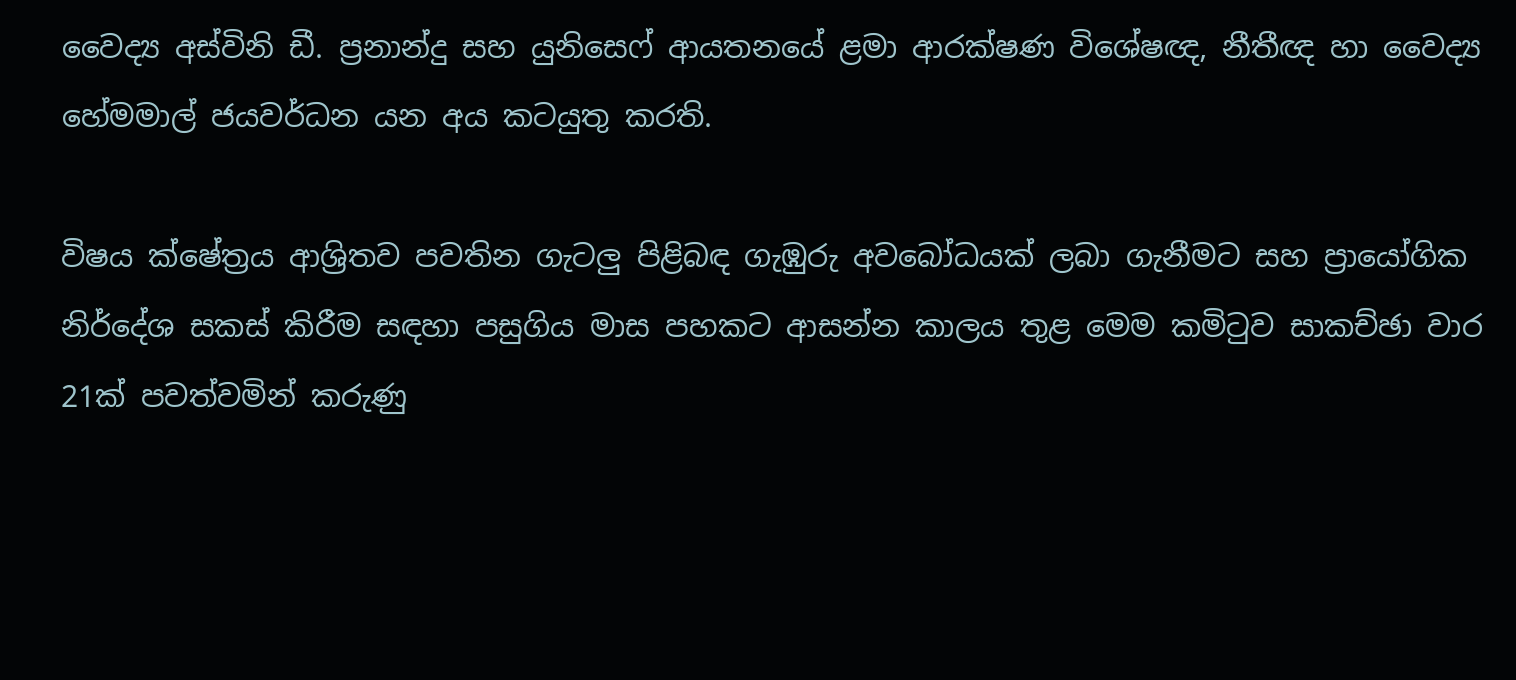වෛද්‍ය අස්විනි ඩී. ප්‍රනාන්දු සහ යුනිසෙෆ් ආයතනයේ ළමා ආරක්ෂණ විශේෂඥ, නීතීඥ හා වෛද්‍ය හේමමාල් ජයවර්ධන යන අය කටයුතු කරති.

විෂය ක්ෂේත්‍රය ආශ්‍රිතව පවතින ගැටලු පිළිබඳ ගැඹුරු අවබෝධයක් ලබා ගැනීමට සහ ප්‍රායෝගික නිර්දේශ සකස් කිරීම සඳහා පසුගිය මාස පහකට ආසන්න කාලය තුළ මෙම කමිටුව සාකච්ඡා වාර 21ක් පවත්වමින් කරුණු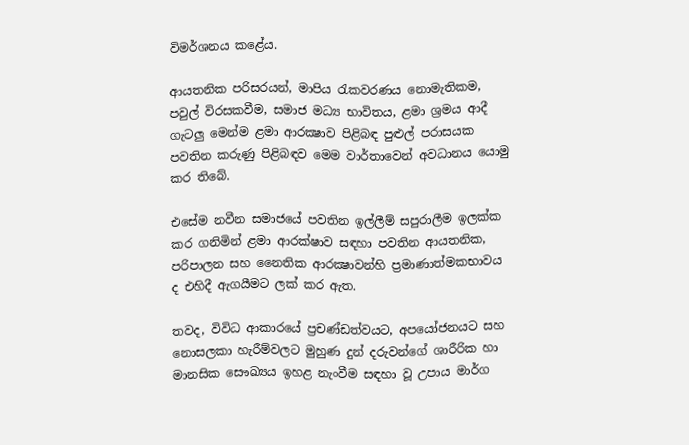විමර්ශනය කළේය.

ආයතනික පරිසරයන්, මාපිය රැකවරණය නොමැතිකම, පවුල් විරසකවීම, සමාජ මධ්‍ය භාවිතය, ළමා ශ්‍රමය ආදී ගැටලු මෙන්ම ළමා ආරක්‍ෂාව පිළිබඳ පුළුල් පරාසයක පවතින කරුණු පිළිබඳව මෙම වාර්තාවෙන් අවධානය යොමු කර තිබේ.

එසේම නවීන සමාජයේ පවතින ඉල්ලීම් සපුරාලීම ඉලක්ක කර ගනිමින් ළමා ආරක්ෂාව සඳහා පවතින ආයතනික, පරිපාලන සහ නෛතික ආරක්‍ෂාවන්හි ප්‍රමාණාත්මකභාවය ද එහිදී ඇගයීමට ලක් කර ඇත.

තවද, විවිධ ආකාරයේ ප්‍රචණ්ඩත්වයට, අපයෝජනයට සහ නොසලකා හැරීම්වලට මුහුණ දුන් දරුවන්ගේ ශාරීරික හා මානසික සෞඛ්‍යය ඉහළ නැංවීම සඳහා වූ උපාය මාර්ග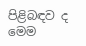පිළිබඳව ද මෙම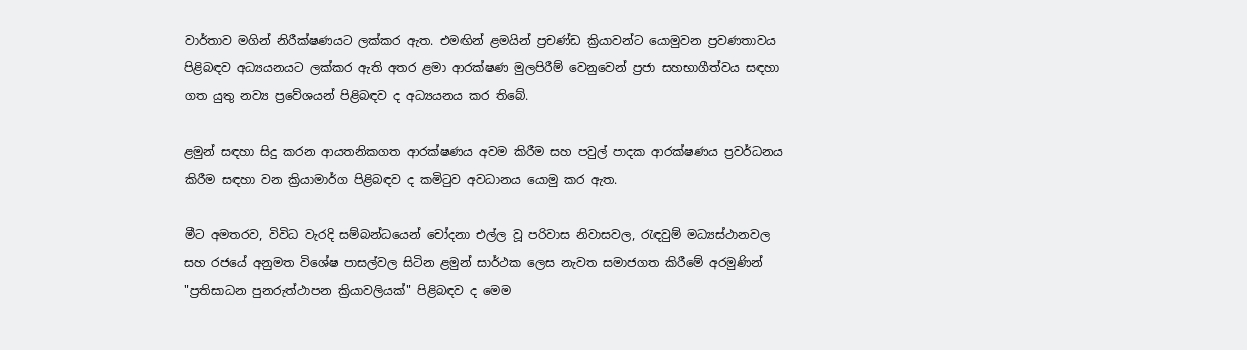වාර්තාව මගින් නිරීක්ෂණයට ලක්කර ඇත. එමඟින් ළමයින් ප්‍රචණ්ඩ ක්‍රියාවන්ට යොමුවන ප්‍රවණතාවය පිළිබඳව අධ්‍යයනයට ලක්කර ඇති අතර ළමා ආරක්ෂණ මුලපිරීම් වෙනුවෙන් ප්‍රජා සහභාගීත්වය සඳහා ගත යුතු නව්‍ය ප්‍රවේශයන් පිළිබඳව ද අධ්‍යයනය කර තිබේ.

ළමුන් සඳහා සිදු කරන ආයතනිකගත ආරක්ෂණය අවම කිරීම සහ පවුල් පාදක ආරක්ෂණය ප්‍රවර්ධනය කිරීම සඳහා වන ක්‍රියාමාර්ග පිළිබඳව ද කමිටුව අවධානය යොමු කර ඇත.

මීට අමතරව, විවිධ වැරදි සම්බන්ධයෙන් චෝදනා එල්ල වූ පරිවාස නිවාසවල, රැඳවුම් මධ්‍යස්ථානවල සහ රජයේ අනුමත විශේෂ පාසල්වල සිටින ළමුන් සාර්ථක ලෙස නැවත සමාජගත කිරීමේ අරමුණින් "ප්‍රතිසාධන පුනරුත්ථාපන ක්‍රියාවලියක්" පිළිබඳව ද මෙම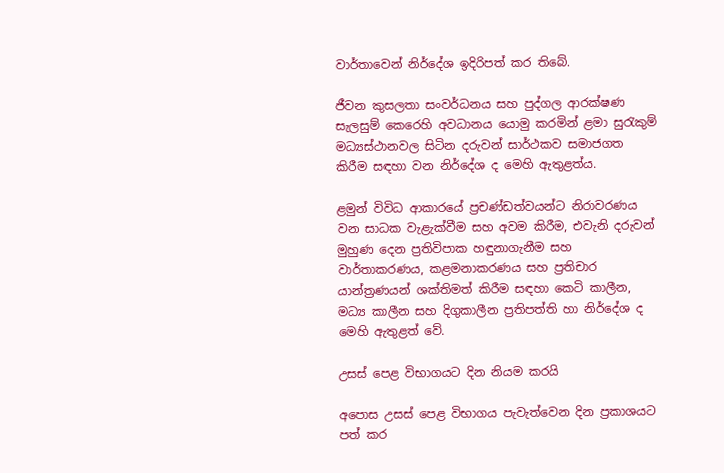වාර්තාවෙන් නිර්දේශ ඉදිරිපත් කර තිබේ.

ජීවන කුසලතා සංවර්ධනය සහ පුද්ගල ආරක්ෂණ සැලසුම් කෙරෙහි අවධානය යොමු කරමින් ළමා සුරැකුම් මධ්‍යස්ථානවල සිටින දරුවන් සාර්ථකව සමාජගත කිරීම සඳහා වන නිර්දේශ ද මෙහි ඇතුළත්ය.

ළමුන් විවිධ ආකාරයේ ප්‍රචණ්ඩත්වයන්ට නිරාවරණය වන සාධක වැළැක්වීම සහ අවම කිරීම, එවැනි දරුවන් මුහුණ දෙන ප්‍රතිවිපාක හඳුනාගැනීම සහ වාර්තාකරණය, කළමනාකරණය සහ ප්‍රතිචාර යාන්ත්‍රණයන් ශක්තිමත් කිරීම සඳහා කෙටි කාලීන, මධ්‍ය කාලීන සහ දිගුකාලීන ප්‍රතිපත්ති හා නිර්දේශ ද මෙහි ඇතුළත් වේ.

උසස් පෙළ විභාගයට දින නියම කරයි

අපොස උසස් පෙළ විභාගය පැවැත්වෙන දින ප්‍රකාශයට පත් කර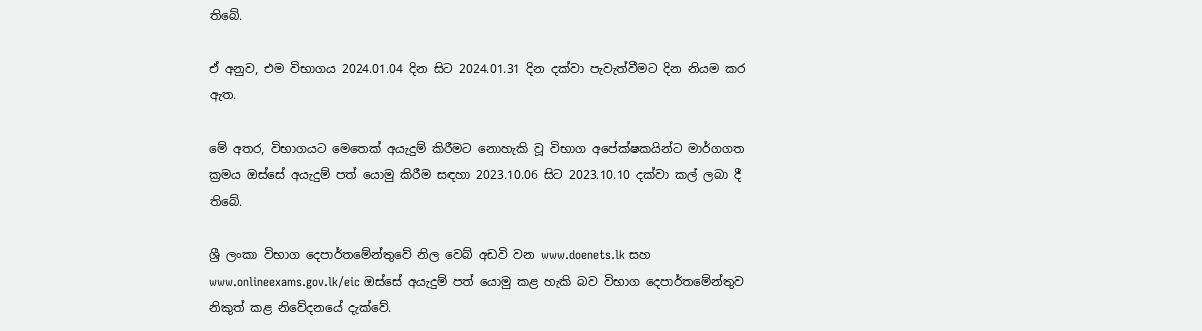තිබේ.

ඒ අනුව, එම විභාගය 2024.01.04 දින සිට 2024.01.31 දින දක්වා පැවැත්වීමට දින නියම කර ඇත.

මේ අතර, විභාගයට මෙතෙක් අයැදුම් කිරීමට නොහැකි වූ විභාග අපේක්ෂකයින්ට මාර්ගගත ක්‍රමය ඔස්සේ අයැදුම් පත් යොමු කිරීම සඳහා 2023.10.06 සිට 2023.10.10 දක්වා කල් ලබා දී තිබේ.

ශ්‍රී ලංකා විභාග දෙපාර්තමේන්තුවේ නිල වෙබ් අඩවි වන www.doenets.lk සහ www.onlineexams.gov.lk/eic ඔස්සේ අයැදුම් පත් යොමු කළ හැකි බව විභාග දෙපාර්තමේන්තුව නිකුත් කළ නිවේදනයේ දැක්වේ.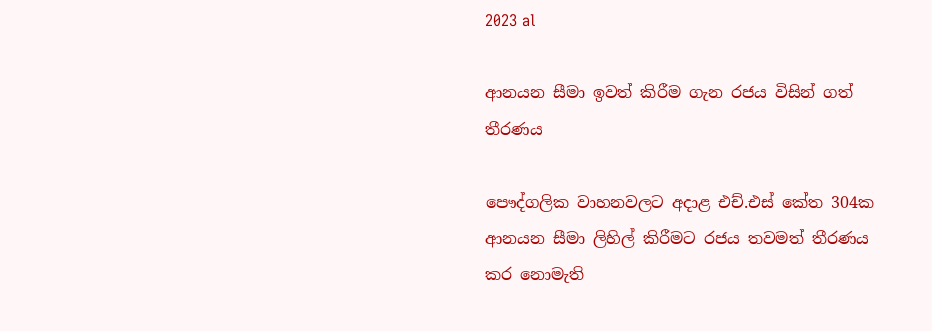2023 al

ආනයන සීමා ඉවත් කිරීම ගැන රජය විසින් ගත් තීරණය

පෞද්ගලික වාහනවලට අදාළ එච්.එස් කේත 304ක ආනයන සීමා ලිහිල් කිරීමට රජය තවමත් තීරණය කර නොමැති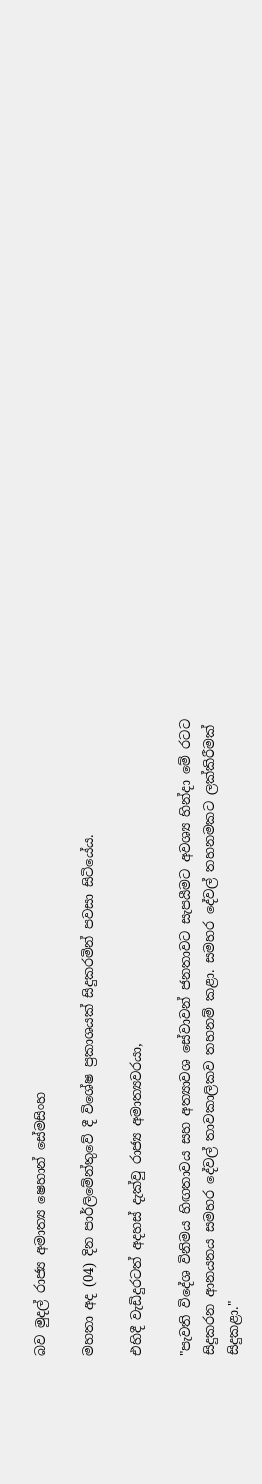බව මුදල් රාජ්‍ය අමාත්‍ය ෂෙහාන් සේමසිංහ

මහතා අද (04) දින පාර්ලිමේන්තුවේ දී විශේෂ ප්‍රකාශයක් සිදුකරමින් පවසා සිටියේය.

එහිදී වැඩිදුරටත් අදහස් දැක්වු රාජ්‍ය අමාත්‍යවරයා,

"පැවති විදේශ විනිමය හිඟතාවය සහ අත්‍යාවශ සේවාවන් ජනතාවට සැපයීමට අවශ්‍ය හින්දා මේ රටට සිදුකරන ආනයනය සමහර දේවල් තාවකාලිකව තහනම් කළා. සමහර දේවල් තහනමකට ලක්කිරීමක් සිදුකළා."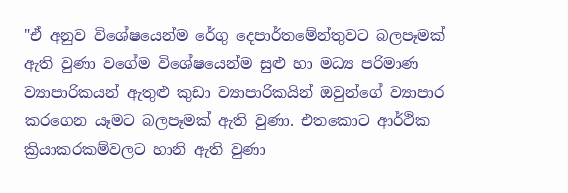"ඒ අනුව විශේෂයෙන්ම රේගු දෙපාර්තමේන්තුවට බලපෑමක් ඇති වුණා වගේම විශේෂයෙන්ම සුළු හා මධ්‍ය පරිමාණ ව්‍යාපාරිකයන් ඇතුළු කුඩා ව්‍යාපාරිකයින් ඔවුන්ගේ ව්‍යාපාර කරගෙන යෑමට බලපෑමක් ඇති වුණා. එතකොට ආර්ථික ක්‍රියාකරකම්වලට හානි ඇති වුණා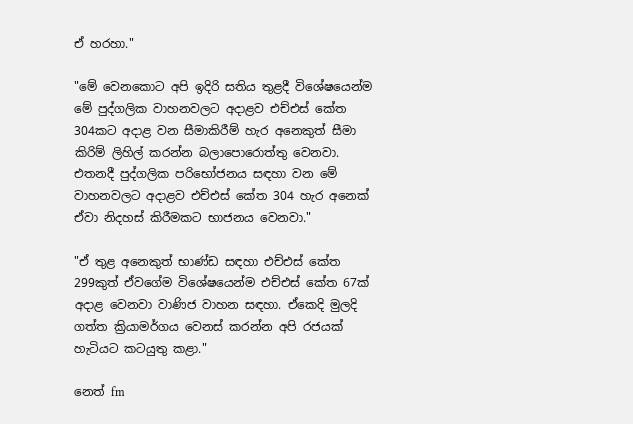ඒ හරහා."

"මේ වෙනකොට අපි ඉදිරි සතිය තුළදී විශේෂයෙන්ම මේ පුද්ගලික වාහනවලට අදාළව එච්එස් කේත 304කට අදාළ වන සීමාකිරීම් හැර අනෙකුත් සීමා කිරිම් ලිහිල් කරන්න බලාපොරොත්තු වෙනවා. එතනදී පුද්ගලික පරිභෝජනය සඳහා වන මේ වාහනවලට අදාළව එච්එස් කේත 304 හැර අනෙක් ඒවා නිදහස් කිරීමකට භාජනය වෙනවා."

"ඒ තුළ අනෙකුත් භාණ්ඩ සඳහා එච්එස් කේත 299කුත් ඒවගේම විශේෂයෙන්ම එච්එස් කේත 67ක් අදාළ වෙනවා වාණිජ වාහන සඳහා. ඒකෙදි මුලදි ගත්ත ක්‍රියාමර්ගය වෙනස් කරන්න අපි රජයක් හැටියට කටයුතු කළා."

නෙත් fm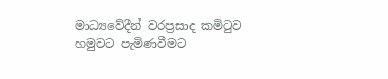මාධ්‍යවේදීන් වරප්‍රසාද කමිටුව හමුවට පැමිණවීමට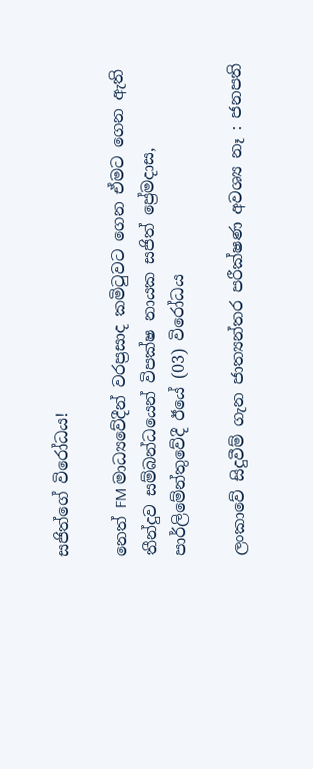සජිත්ගේ විරෝධය!

නෙත් FM මාධ්‍යවේදීන් වරප්‍රසාද කමිටුවට ගෙන ඒමට ගෙන ඇති තීන්දුව සම්බන්ධයෙන් විපක්ෂ නායක සජිත් ප්‍රේමදාස, පාර්ලිමේන්තුවේදී ඊයේ (03) විරෝධය

ලංකාවේ සිදුවීම් ගැන ජාත්‍යන්තර පරීක්ෂණ අවශ්‍ය නෑ : ජනපති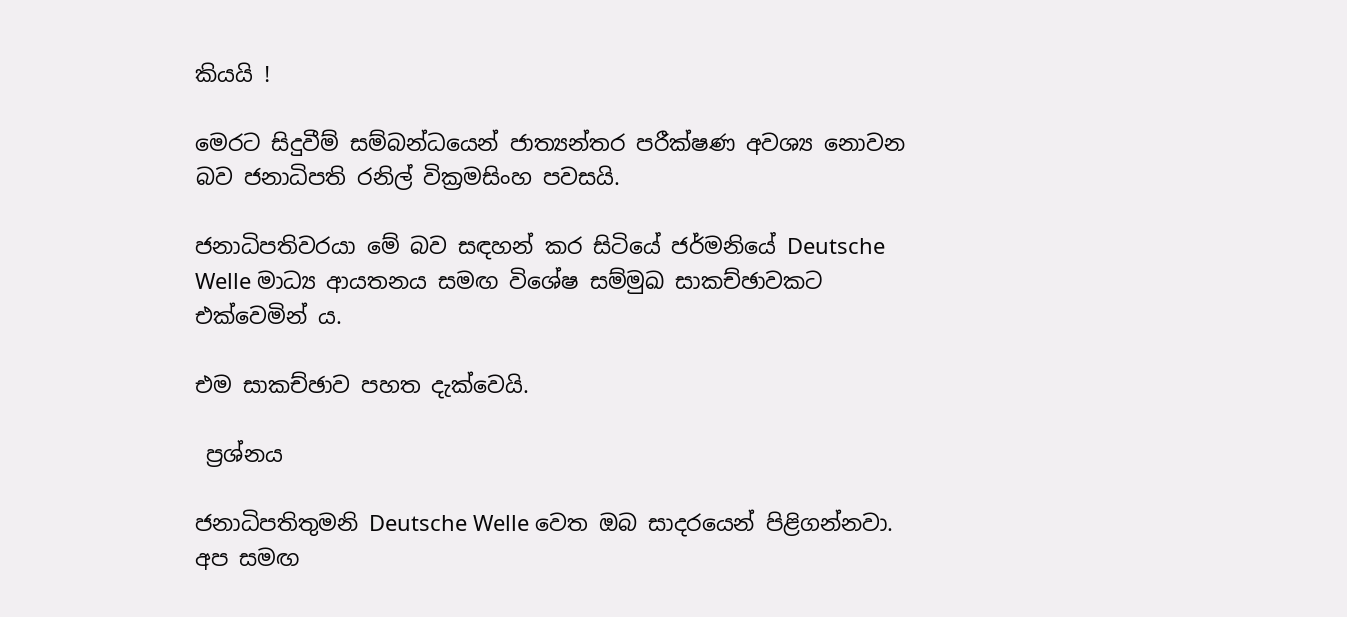කියයි !

මෙරට සිදුවීම් සම්බන්ධයෙන් ජාත්‍යන්තර පරීක්ෂණ අවශ්‍ය නොවන බව ජනාධිපති රනිල් වික්‍රමසිංහ පවසයි.

ජනාධිපතිවරයා මේ බව සඳහන් කර සිටියේ ජර්මනියේ Deutsche Welle මාධ්‍ය ආයතනය සමඟ විශේෂ සම්මුඛ සාකච්ඡාවකට එක්වෙමින් ය.

එම සාකච්ඡාව පහත දැක්වෙයි.

 ප්‍රශ්නය

ජනාධිපතිතුමනි Deutsche Welle වෙත ඔබ සාදරයෙන් පිළිගන්නවා. අප සමඟ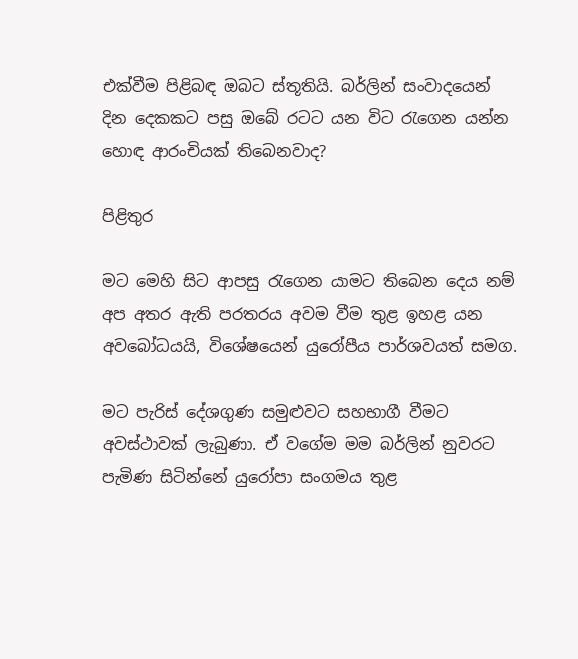එක්වීම පිළිබඳ ඔබට ස්තූතියි. බර්ලින් සංවාදයෙන් දින දෙකකට පසු ඔබේ රටට යන විට රැගෙන යන්න හොඳ ආරංචියක් තිබෙනවාද?

පිළිතුර

මට මෙහි සිට ආපසු රැගෙන යාමට තිබෙන දෙය නම් අප අතර ඇති පරතරය අවම වීම තුළ ඉහළ යන අවබෝධයයි, විශේෂයෙන් යුරෝපීය පාර්ශවයත් සමග.

මට පැරිස් දේශගුණ සමුළුවට සහභාගී වීමට අවස්ථාවක් ලැබුණා. ඒ වගේම මම බර්ලින් නුවරට පැමිණ සිටින්නේ යුරෝපා සංගමය තුළ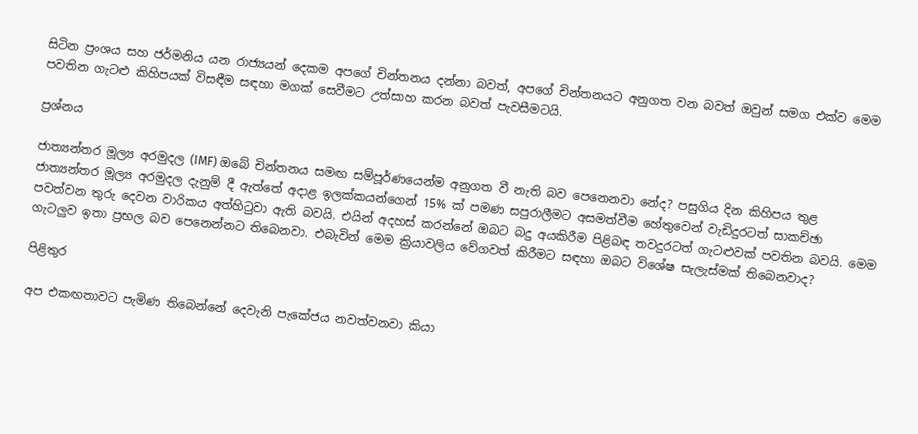සිටින ප්‍රංශය සහ ජර්මනිය යන රාජ්‍යයන් දෙකම අපගේ චින්තනය දන්නා බවත්, අපගේ චින්තනයට අනුගත වන බවත් ඔවුන් සමග එක්ව මෙම පවතින ගැටළු කිහිපයක් විසඳීම සඳහා මගක් සෙවීමට උත්සාහ කරන බවත් පැවසීමටයි.

ප්‍රශ්නය

ජාත්‍යන්තර මූල්‍ය අරමුදල (IMF) ඔබේ චින්තනය සමඟ සම්පූර්ණයෙන්ම අනුගත වී නැති බව පෙනෙනවා නේද? පසුගිය දින කිහිපය තුළ ජාත්‍යන්තර මූල්‍ය අරමුදල දැනුම් දී ඇත්තේ අදාළ ඉලක්කයන්ගෙන් 15% ක් පමණ සපුරාලීමට අසමත්වීම හේතුවෙන් වැඩිදුරටත් සාකච්ඡා පවත්වන තුරු දෙවන වාරිකය අත්හිටුවා ඇති බවයි. එයින් අදහස් කරන්නේ ඔබට බදු අයකිරීම පිළිබඳ තවදුරටත් ගැටළුවක් පවතින බවයි. මෙම ගැටලුව ඉතා ප්‍රභල බව පෙනෙන්නට තිබෙනවා. එබැවින් මෙම ක්‍රියාවලිය වේගවත් කිරීමට සඳහා ඔබට විශේෂ සැලැස්මක් තිබෙනවාද?

පිළිතුර

අප එකඟතාවට පැමිණ තිබෙන්නේ දෙවැනි පැකේජය නවත්වනවා කියා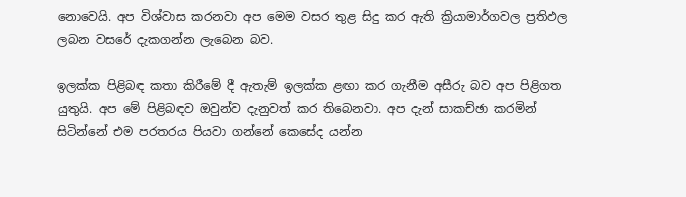නොවෙයි. අප විශ්වාස කරනවා අප මෙම වසර තුළ සිදු කර ඇති ක්‍රියාමාර්ගවල ප්‍රතිඵල ලබන වසරේ දැකගන්න ලැබෙන බව.

ඉලක්ක පිළිබඳ කතා කිරීමේ දී ඇතැම් ඉලක්ක ළඟා කර ගැනීම අසීරු බව අප පිළිගත යුතුයි. අප මේ පිළිබඳව ඔවුන්ව දැනුවත් කර තිබෙනවා. අප දැන් සාකච්ඡා කරමින් සිටින්නේ එම පරතරය පියවා ගන්නේ කෙසේද යන්න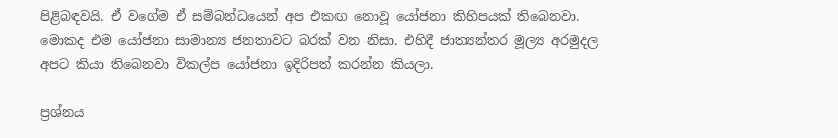පිළිබඳවයි. ඒ වගේම ඒ සම්බන්ධයෙන් අප එකඟ නොවූ යෝජනා කිහිපයක් තිබෙනවා. මොකද එම යෝජනා සාමාන්‍ය ජනතාවට බරක් වන නිසා. එහිදී ජාත්‍යන්තර මූල්‍ය අරමුදල අපට කියා තිබෙනවා විකල්ප යෝජනා ඉදිරිපත් කරන්න කියලා.

ප්‍රශ්නය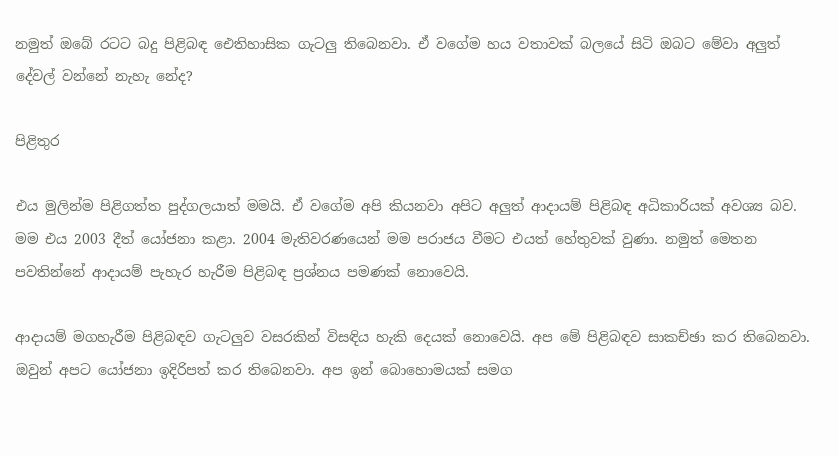නමුත් ඔබේ රටට බදු පිළිබඳ ඓතිහාසික ගැටලු තිබෙනවා. ඒ වගේම හය වතාවක් බලයේ සිටි ඔබට මේවා අලුත් දේවල් වන්නේ නැහැ නේද?

පිළිතුර

එය මුලින්ම පිළිගත්ත පුද්ගලයාත් මමයි. ඒ වගේම අපි කියනවා අපිට අලුත් ආදායම් පිළිබඳ අධිකාරියක් අවශ්‍ය බව. මම එය 2003 දීත් යෝජනා කළා. 2004 මැතිවරණයෙන් මම පරාජය වීමට එයත් හේතුවක් වුණා. නමුත් මෙතන පවතින්නේ ආදායම් පැහැර හැරීම පිළිබඳ ප්‍රශ්නය පමණක් නොවෙයි.

ආදායම් මගහැරීම පිළිබඳව ගැටලුව වසරකින් විසඳිය හැකි දෙයක් නොවෙයි. අප මේ පිළිබඳව සාකච්ඡා කර තිබෙනවා. ඔවුන් අපට යෝජනා ඉදිරිපත් කර තිබෙනවා. අප ඉන් බොහොමයක් සමග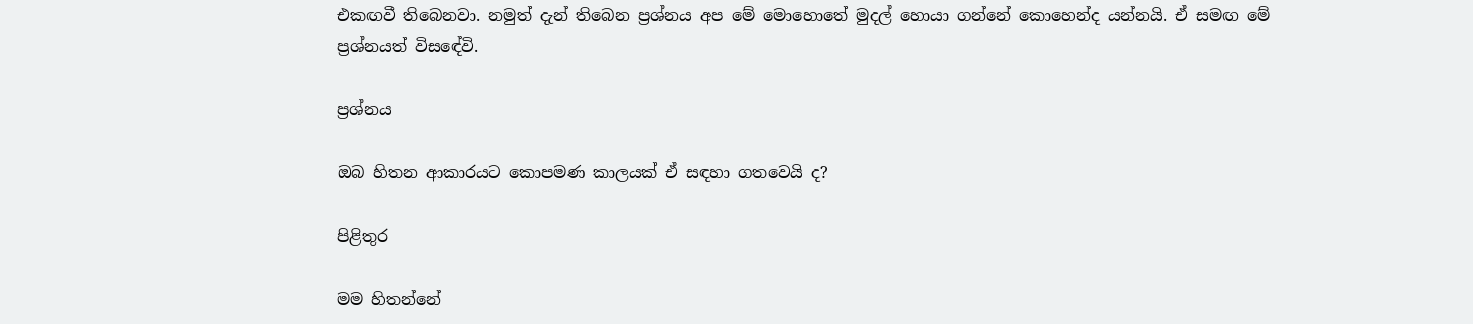එකඟවී තිබෙනවා. නමුත් දැන් තිබෙන ප්‍රශ්නය අප මේ මොහොතේ මුදල් හොයා ගන්නේ කොහෙන්ද යන්නයි. ඒ සමඟ මේ ප්‍රශ්නයත් විසඳේවි.

ප්‍රශ්නය

ඔබ හිතන ආකාරයට කොපමණ කාලයක් ඒ සඳහා ගතවෙයි ද?

පිළිතුර

මම හිතන්නේ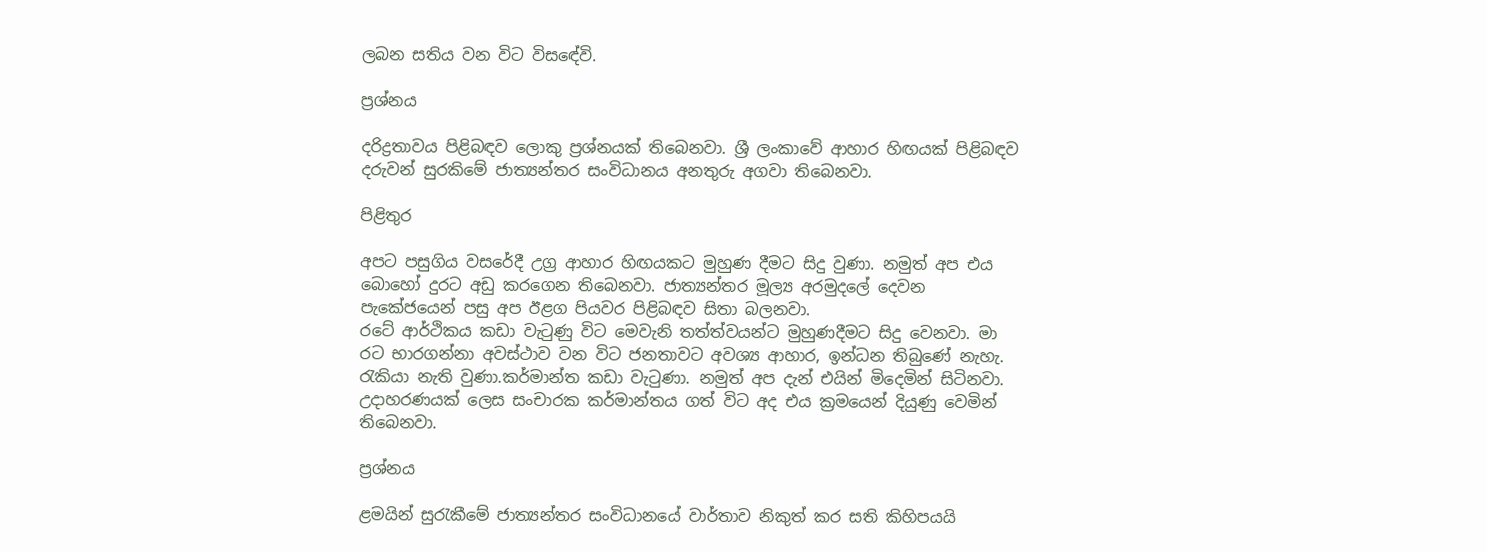ලබන සතිය වන විට විසඳේවි.

ප්‍රශ්නය

දරිද්‍රතාවය පිළිබඳව ලොකු ප්‍රශ්නයක් තිබෙනවා. ශ්‍රී ලංකාවේ ආහාර හිඟයක් පිළිබඳව දරුවන් සුරකිමේ ජාත්‍යන්තර සංවිධානය අනතුරු අගවා තිබෙනවා.

පිළිතුර

අපට පසුගිය වසරේදී උග්‍ර ආහාර හිඟයකට මුහුණ දීමට සිදු වුණා. නමුත් අප එය බොහෝ දුරට අඩු කරගෙන තිබෙනවා. ජාත්‍යන්තර මූල්‍ය අරමුදලේ දෙවන පැකේජයෙන් පසු අප ඊළග පියවර පිළිබඳව සිතා බලනවා.
රටේ ආර්ථිකය කඩා වැටුණු විට මෙවැනි තත්ත්වයන්ට මුහුණදීමට සිදු වෙනවා. මා රට භාරගන්නා අවස්ථාව වන විට ජනතාවට අවශ්‍ය ආහාර, ඉන්ධන තිබුණේ නැහැ. රැකියා නැති වුණා.කර්මාන්ත කඩා වැටුණා. නමුත් අප දැන් එයින් මිදෙමින් සිටිනවා. උදාහරණයක් ලෙස සංචාරක කර්මාන්තය ගත් විට අද එය ක්‍රමයෙන් දියුණු වෙමින් තිබෙනවා.

ප්‍රශ්නය

ළමයින් සුරැකීමේ ජාත්‍යන්තර සංවිධානයේ වාර්තාව නිකුත් කර සති කිහිපයයි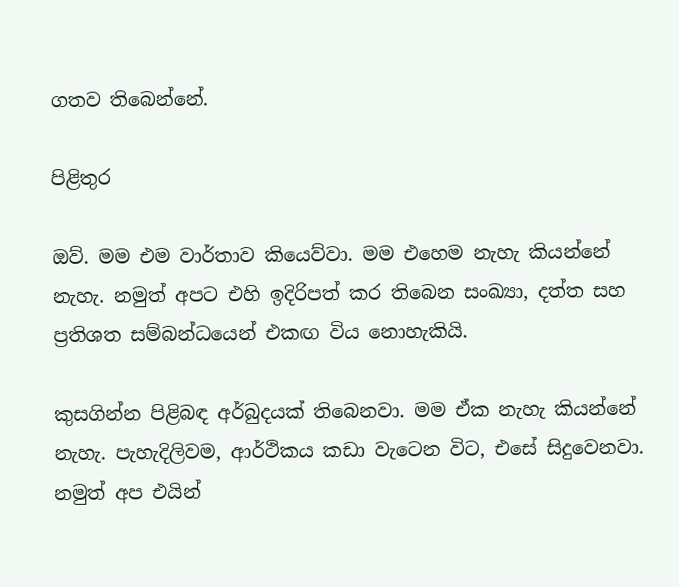ගතව තිබෙන්නේ.

පිළිතුර

ඔව්. මම එම වාර්තාව කියෙව්වා. මම එහෙම නැහැ කියන්නේ නැහැ. නමුත් අපට එහි ඉදිරිපත් කර තිබෙන සංඛ්‍යා, දත්ත සහ ප්‍රතිශත සම්බන්ධයෙන් එකඟ විය නොහැකියි.

කුසගින්න පිළිබඳ අර්බුදයක් තිබෙනවා. මම ඒක නැහැ කියන්නේ නැහැ. පැහැදිලිවම, ආර්ථිකය කඩා වැටෙන විට, එසේ සිදුවෙනවා. නමුත් අප එයින්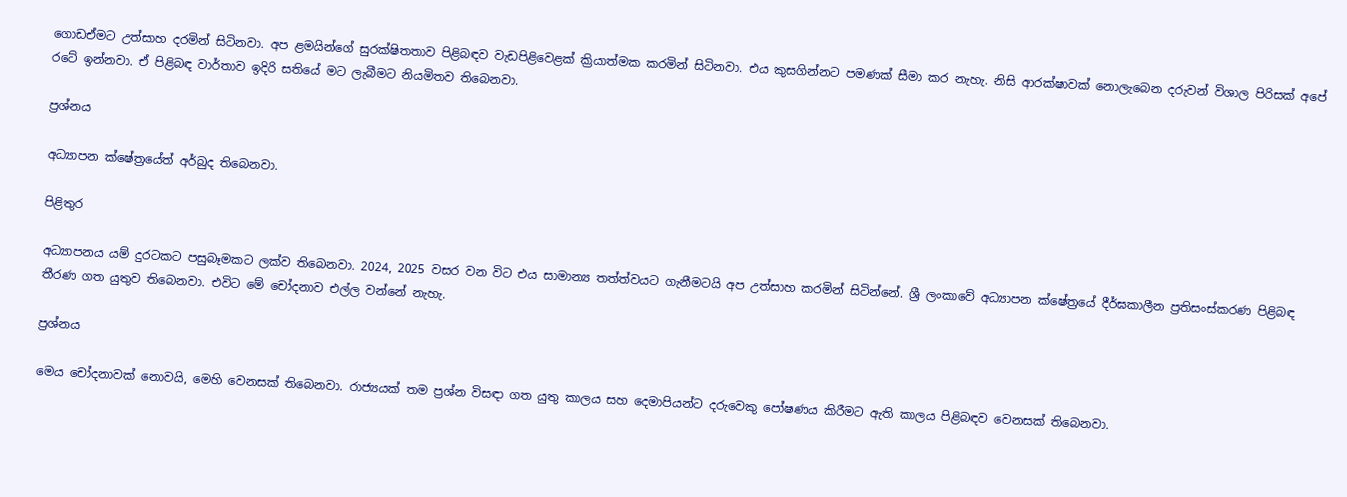ගොඩඒමට උත්සාහ දරමින් සිටිනවා. අප ළමයින්ගේ සුරක්ෂිතතාව පිළිබඳව වැඩපිළිවෙළක් ක්‍රියාත්මක කරමින් සිටිනවා. එය කුසගින්නට පමණක් සීමා කර නැහැ. නිසි ආරක්ෂාවක් නොලැබෙන දරුවන් විශාල පිරිසක් අපේ රටේ ඉන්නවා. ඒ පිළිබඳ වාර්තාව ඉදිරි සතියේ මට ලැබීමට නියමිතව තිබෙනවා.

ප්‍රශ්නය

අධ්‍යාපන ක්ෂේත්‍රයේත් අර්බුද තිබෙනවා.

පිළිතුර

අධ්‍යාපනය යම් දුරටකට පසුබෑමකට ලක්ව තිබෙනවා. 2024, 2025 වසර වන විට එය සාමාන්‍ය තත්ත්වයට ගැනීමටයි අප උත්සාහ කරමින් සිටින්නේ. ශ්‍රී ලංකාවේ අධ්‍යාපන ක්ෂේත්‍රයේ දීර්ඝකාලීන ප්‍රතිසංස්කරණ පිළිබඳ තීරණ ගත යුතුව තිබෙනවා. එවිට මේ චෝදනාව එල්ල වන්නේ නැහැ.

ප්‍රශ්නය

මෙය චෝදනාවක් නොවයි, මෙහි වෙනසක් තිබෙනවා. රාජ්‍යයක් තම ප්‍රශ්න විසඳා ගත යුතු කාලය සහ දෙමාපියන්ට දරුවෙකු පෝෂණය කිරීමට ඇති කාලය පිළිබඳව වෙනසක් තිබෙනවා.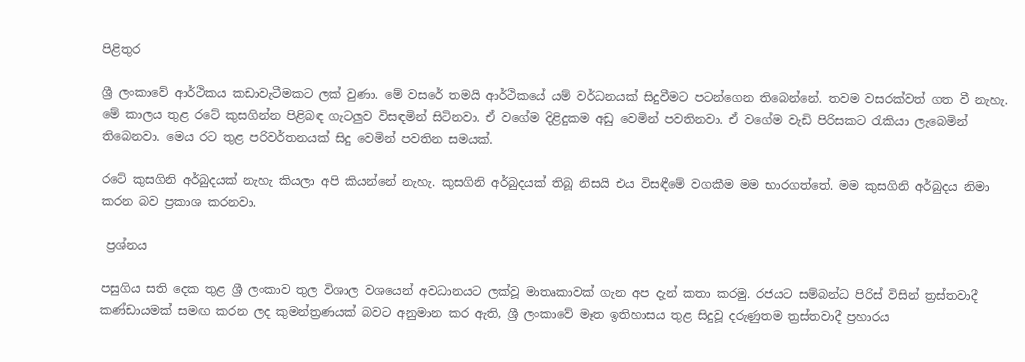පිළිතුර

ශ්‍රී ලංකාවේ ආර්ථිකය කඩාවැටීමකට ලක් වුණා. මේ වසරේ තමයි ආර්ථිකයේ යම් වර්ධනයක් සිදුවීමට පටන්ගෙන තිබෙන්නේ. තවම වසරක්වත් ගත වී නැහැ. මේ කාලය තුළ රටේ කුසගින්න පිළිබඳ ගැටලුව විසඳමින් සිටිනවා. ඒ වගේම දිළිදුකම අඩු වෙමින් පවතිනවා. ඒ වගේම වැඩි පිරිසකට රැකියා ලැබෙමින් තිබෙනවා. මෙය රට තුළ පරිවර්තනයක් සිදු වෙමින් පවතින සමයක්.

රටේ කුසගිනි අර්බුදයක් නැහැ කියලා අපි කියන්නේ නැහැ. කුසගිනි අර්බුදයක් තිබූ නිසයි එය විසඳීමේ වගකීම මම භාරගත්තේ. මම කුසගිනි අර්බුදය නිමා කරන බව ප්‍රකාශ කරනවා.

 ප්‍රශ්නය

පසුගිය සති දෙක තුළ ශ්‍රී ලංකාව තුල විශාල වශයෙන් අවධානයට ලක්වූ මාතෘකාවක් ගැන අප දැන් කතා කරමු. රජයට සම්බන්ධ පිරිස් විසින් ත්‍රස්තවාදී කණ්ඩායමක් සමඟ කරන ලද කුමන්ත්‍රණයක් බවට අනුමාන කර ඇති, ශ්‍රී ලංකාවේ මෑත ඉතිහාසය තුළ සිදුවූ දරුණුතම ත්‍රස්තවාදී ප්‍රහාරය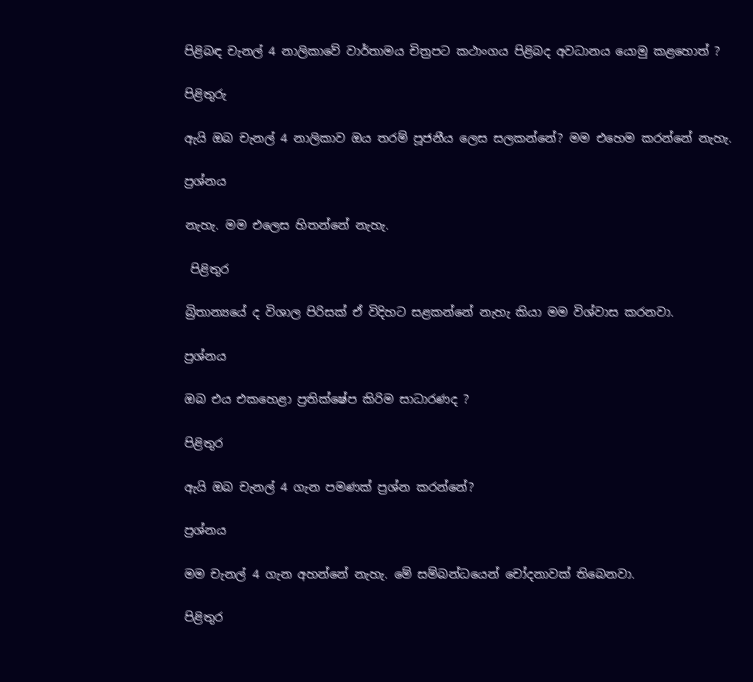පිළිබඳ චැනල් 4 නාලිකාවේ වාර්තාමය චිත්‍රපට කථාංගය පිළිබද අවධානය යොමු කළහොත් ?

පිළිතුරු

ඇයි ඔබ චැනල් 4 නාලිකාව ඔය තරම් පූජනීය ලෙස සලකන්නේ? මම එහෙම කරන්නේ නැහැ.

ප්‍රශ්නය

නැහැ. මම එලෙස හිතන්නේ නැහැ.

 පිළිතුර

බ්‍රිතාන්‍යයේ ද විශාල පිරිසක් ඒ විදිහට සළකන්නේ නැහැ කියා මම විශ්වාස කරනවා.

ප්‍රශ්නය

ඔබ එය එකහෙළා ප්‍රතික්ෂේප කිරිම සාධාරණද ?

පිළිතුර

ඇයි ඔබ චැනල් 4 ගැන පමණක් ප්‍රශ්න කරන්නේ?

ප්‍රශ්නය

මම චැනල් 4 ගැන අහන්නේ නැහැ. මේ සම්බන්ධයෙන් චෝදනාවක් තිබෙනවා.

පිළිතුර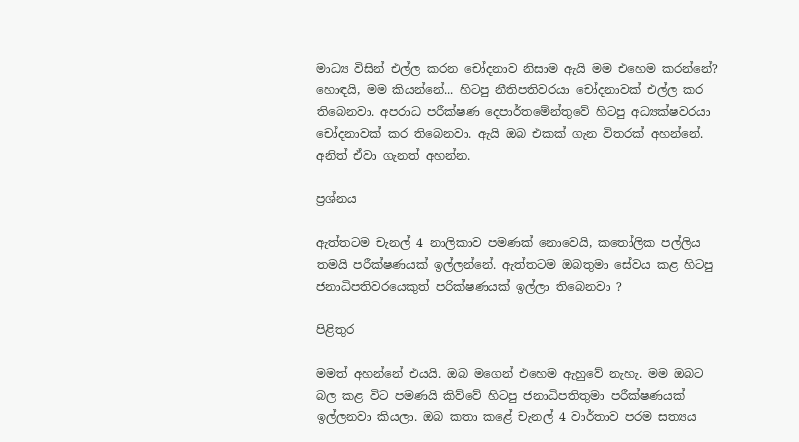මාධ්‍ය විසින් එල්ල කරන චෝදනාව නිසාම ඇයි මම එහෙම කරන්නේ? හොඳයි, මම කියන්නේ... හිටපු නීතිපතිවරයා චෝදනාවක් එල්ල කර තිබෙනවා. අපරාධ පරීක්ෂණ දෙපාර්තමේන්තුවේ හිටපු අධ්‍යක්ෂවරයා චෝදනාවක් කර තිබෙනවා. ඇයි ඔබ එකක් ගැන විතරක් අහන්නේ. අනිත් ඒවා ගැනත් අහන්න.

ප්‍රශ්නය

ඇත්තටම චැනල් 4 නාලිකාව පමණක් නොවෙයි, කතෝලික පල්ලිය තමයි පරීක්ෂණයක් ඉල්ලන්නේ. ඇත්තටම ඔබතුමා සේවය කළ හිටපු ජනාධිපතිවරයෙකුත් පරික්ෂණයක් ඉල්ලා තිබෙනවා ?

පිළිතුර

මමත් අහන්නේ එයයි. ඔබ මගෙන් එහෙම ඇහුවේ නැහැ. මම ඔබට බල කළ විට පමණයි කිව්වේ හිටපු ජනාධිපතිතුමා පරීක්ෂණයක් ඉල්ලනවා කියලා. ඔබ කතා කළේ චැනල් 4 වාර්තාව පරම සත්‍යය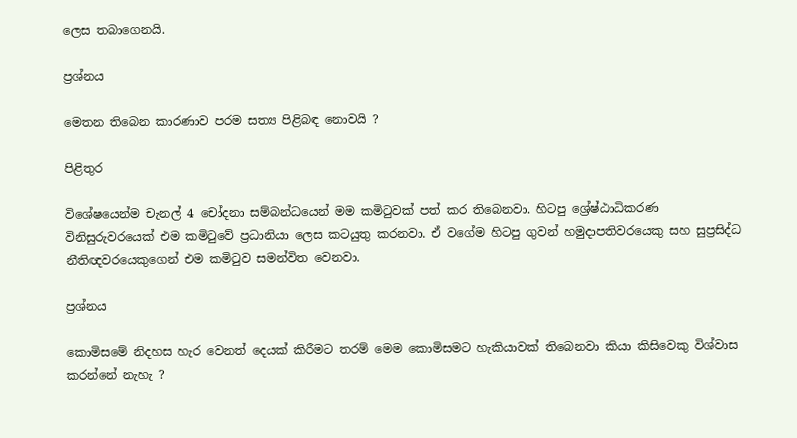ලෙස තබාගෙනයි.

ප්‍රශ්නය

මෙතන තිබෙන කාරණාව පරම සත්‍ය පිළිබඳ නොවයි ?

පිළිතුර

විශේෂයෙන්ම චැනල් 4 චෝදනා සම්බන්ධයෙන් මම කමිටුවක් පත් කර තිබෙනවා. හිටපු ශ්‍රේෂ්ඨාධිකරණ විනිසුරුවරයෙක් එම කමිටුවේ ප්‍රධානියා ලෙස කටයුතු කරනවා. ඒ වගේම හිටපු ගුවන් හමුදාපතිවරයෙකු සහ සුප්‍රසිද්ධ නීතිඥවරයෙකුගෙන් එම කමිටුව සමන්විත වෙනවා.

ප්‍රශ්නය

කොමිසමේ නිදහස හැර වෙනත් දෙයක් කිරීමට තරම් මෙම කොමිසමට හැකියාවක් තිබෙනවා කියා කිසිවෙකු විශ්වාස කරන්නේ නැහැ ?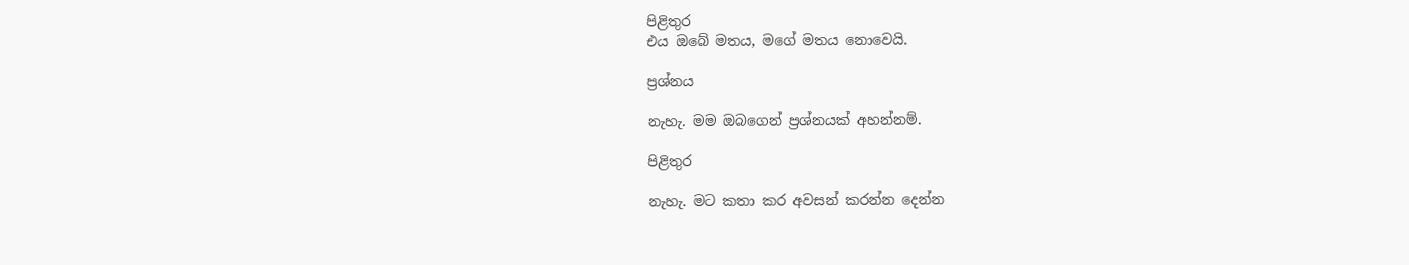පිළිතුර
එය ඔබේ මතය, මගේ මතය නොවෙයි.

ප්‍රශ්නය

නැහැ. මම ඔබගෙන් ප්‍රශ්නයක් අහන්නම්.

පිළිතුර

නැහැ. මට කතා කර අවසන් කරන්න දෙන්න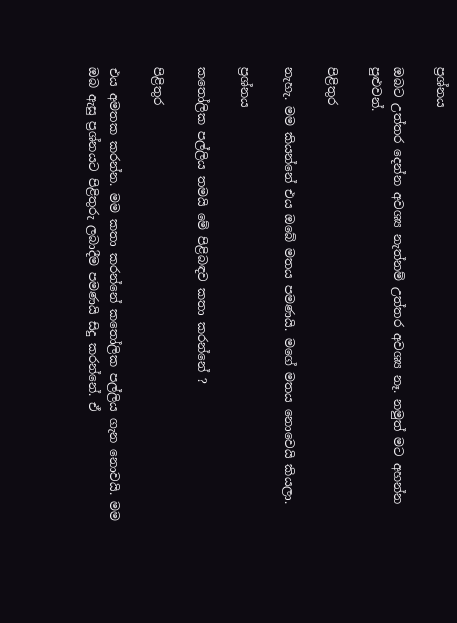ප්‍රශ්නය

ඔබට උත්තර දෙන්න අවශ්‍ය නැත්නම් උත්තර අවශ්‍ය නෑ. නමුත් මට අහන්න පුළුවන්.

පිළිතුර

නැහැ. මම කියන්නේ එය ඔබේ මතය පමණයි. මගේ මතය නොවෙයි කියලා.

ප්‍රශ්නය

කතෝලික පල්ලිය තමයි මේ පිළිබඳව කතා කරන්නේ ?

පිළිතුර

එය අමතක කරන්න. මම කතා කරන්නේ කතෝලික පල්ලිය ගැන නොවයි. මම ඔබ ඇසු ප්‍රශ්නයට පිළිතුරු ලබාදීම පමණයි සිදු කරන්නේ. ඒ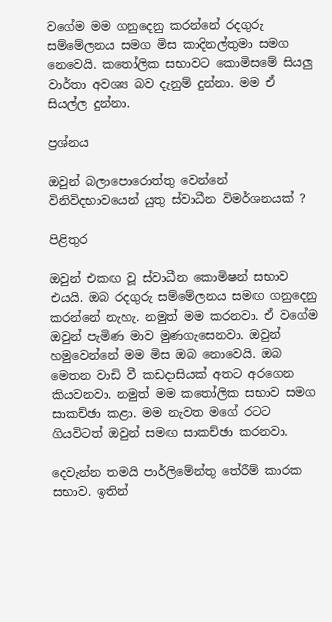වගේම මම ගනුදෙනු කරන්නේ රදගුරු සම්මේලනය සමග මිස කාදිනල්තුමා සමග නෙවෙයි. කතෝලික සභාවට කොමිසමේ සියලු වාර්තා අවශ්‍ය බව දැනුම් දුන්නා. මම ඒ සියල්ල දුන්නා.

ප්‍රශ්නය

ඔවුන් බලාපොරොත්තු වෙන්නේ විනිවිදභාවයෙන් යුතු ස්වාධීන විමර්ශනයක් ?

පිළිතුර

ඔවුන් එකඟ වූ ස්වාධීන කොමිෂන් සභාව එයයි. ඔබ රදගුරු සම්මේලනය සමඟ ගනුදෙනු කරන්නේ නැහැ. නමුත් මම කරනවා. ඒ වගේම ඔවුන් පැමිණ මාව මුණගැසෙනවා. ඔවුන් හමුවෙන්නේ මම මිස ඔබ නොවෙයි. ඔබ මෙතන වාඩි වී කඩදාසියක් අතට අරගෙන කියවනවා. නමුත් මම කතෝලික සභාව සමග සාකච්ඡා කළා. මම නැවත මගේ රටට ගියවිටත් ඔවුන් සමඟ සාකච්ඡා කරනවා.

දෙවැන්න තමයි පාර්ලිමේන්තු තේරීම් කාරක සභාව. ඉතින්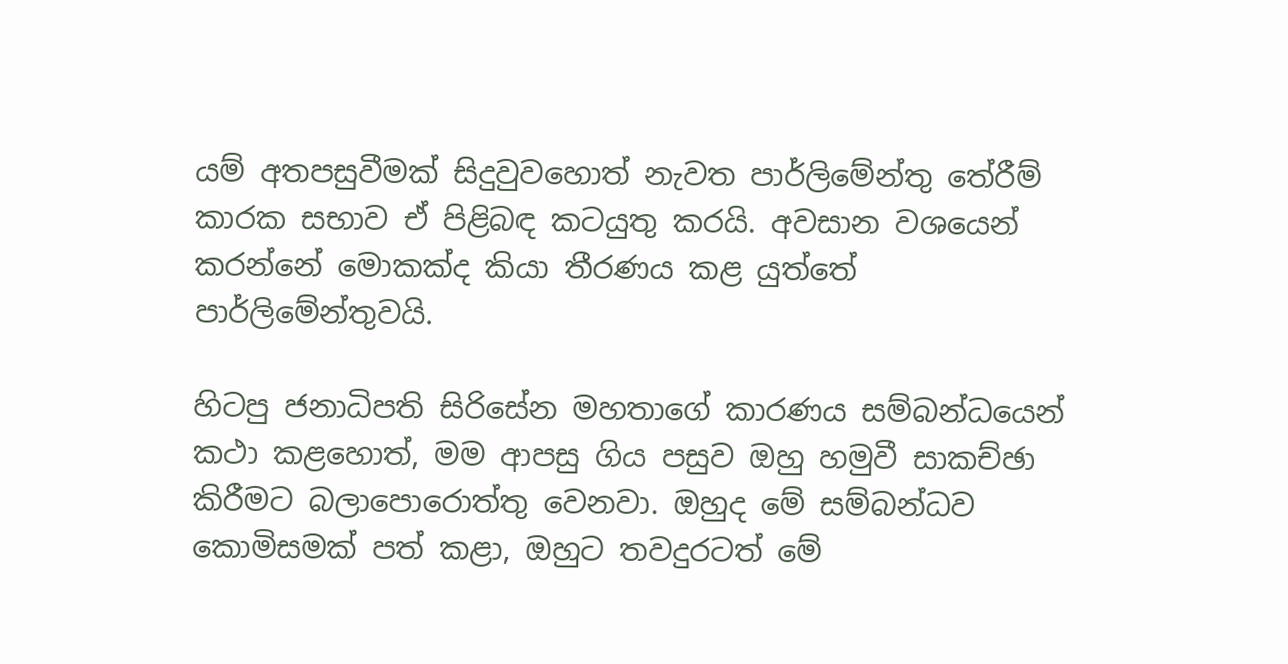යම් අතපසුවීමක් සිදුවුවහොත් නැවත පාර්ලිමේන්තු තේරීම් කාරක සභාව ඒ පිළිබඳ කටයුතු කරයි. අවසාන වශයෙන් කරන්නේ මොකක්ද කියා තීරණය කළ යුත්තේ පාර්ලිමේන්තුවයි.

හිටපු ජනාධිපති සිරිසේන මහතාගේ කාරණය සම්බන්ධයෙන් කථා කළහොත්, මම ආපසු ගිය පසුව ඔහු හමුවී සාකච්ඡා කිරීමට බලාපොරොත්තු වෙනවා. ඔහුද මේ සම්බන්ධව කොමිසමක් පත් කළා, ඔහුට තවදුරටත් මේ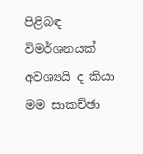පිළිබඳ විමර්ශනයක් අවශ්‍යයි ද කියා මම සාකච්ඡා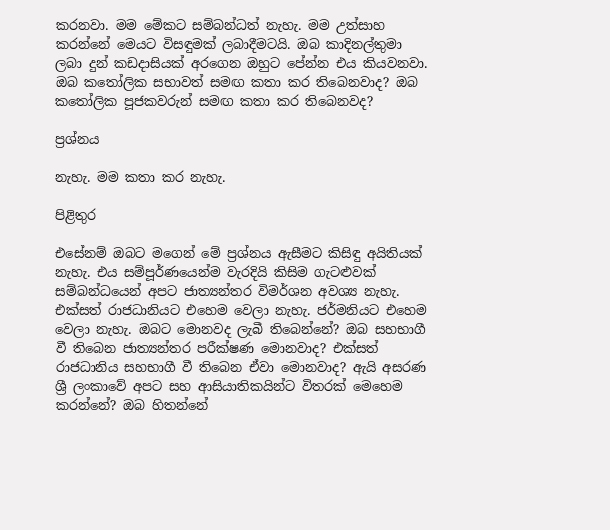කරනවා. මම මේකට සම්බන්ධත් නැහැ. මම උත්සාහ කරන්නේ මෙයට විසඳුමක් ලබාදීමටයි. ඔබ කාදිනල්තුමා ලබා දුන් කඩදාසියක් අරගෙන ඔහුට පේන්න එය කියවනවා. ඔබ කතෝලික සභාවත් සමඟ කතා කර තිබෙනවාද? ඔබ කතෝලික පූජකවරුන් සමඟ කතා කර තිබෙනවද?

ප්‍රශ්නය

නැහැ. මම කතා කර නැහැ.

පිළිතුර

එසේනම් ඔබට මගෙන් මේ ප්‍රශ්නය ඇසීමට කිසිඳු අයිතියක් නැහැ. එය සම්පූර්ණයෙන්ම වැරදියි කිසිම ගැටළුවක් සම්බන්ධයෙන් අපට ජාත්‍යන්තර විමර්ශන අවශ්‍ය නැහැ. එක්සත් රාජධානියට එහෙම වෙලා නැහැ. ජර්මනියට එහෙම වෙලා නැහැ. ඔබට මොනවද ලැබී තිබෙන්නේ? ඔබ සහභාගී වී තිබෙන ජාත්‍යන්තර පරීක්ෂණ මොනවාද? එක්සත් රාජධානිය සහභාගී වී තිබෙන ඒවා මොනවාද? ඇයි අසරණ ශ්‍රී ලංකාවේ අපට සහ ආසියාතිකයින්ට විතරක් මෙහෙම කරන්නේ? ඔබ හිතන්නේ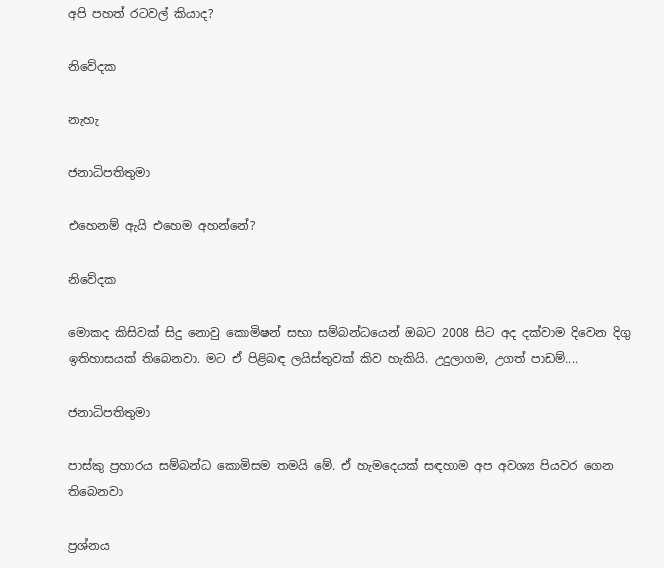අපි පහත් රටවල් කියාද?

නිවේදක

නැහැ

ජනාධිපතිතුමා

එහෙනම් ඇයි එහෙම අහන්නේ?

නිවේදක

මොකද කිසිවක් සිදු නොවු කොමිෂන් සභා සම්බන්ධයෙන් ඔබට 2008 සිට අද දක්වාම දිවෙන දිගු ඉතිහාසයක් තිබෙනවා. මට ඒ පිළිබඳ ලයිස්තුවක් කිව හැකියි. උදුලාගම, උගත් පාඩම්....

ජනාධිපතිතුමා

පාස්කු ප්‍රහාරය සම්බන්ධ කොමිසම තමයි මේ. ඒ හැමදෙයක් සඳහාම අප අවශ්‍ය පියවර ගෙන තිබෙනවා

ප්‍රශ්නය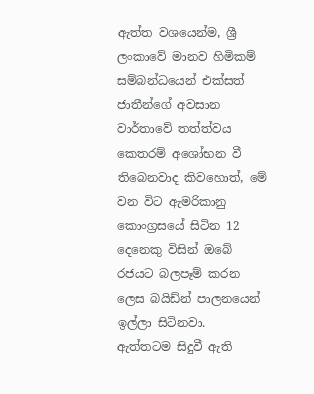ඇත්ත වශයෙන්ම, ශ්‍රී ලංකාවේ මානව හිමිකම් සම්බන්ධයෙන් එක්සත් ජාතීන්ගේ අවසාන වාර්තාවේ තත්ත්වය කෙතරම් අශෝභන වී තිබෙනවාද කිවහොත්, මේ වන විට ඇමරිකානු කොංග්‍රසයේ සිටින 12 දෙනෙකු විසින් ඔබේ රජයට බලපෑම් කරන ලෙස බයිඩ්න් පාලනයෙන් ඉල්ලා සිටිනවා.
ඇත්තටම සිදුවී ඇති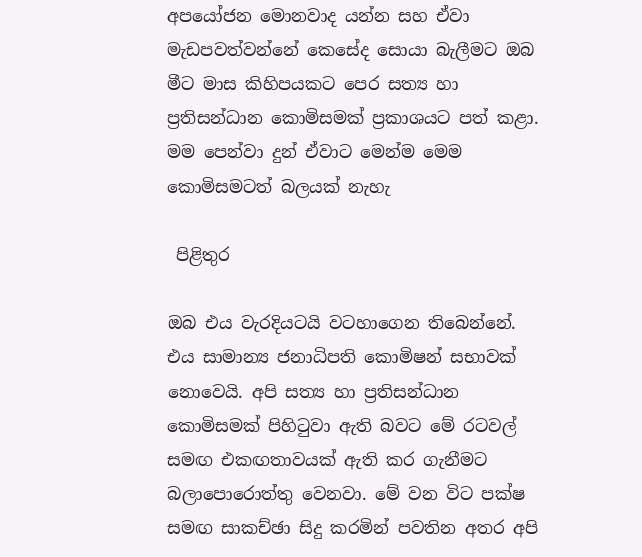අපයෝජන මොනවාද යන්න සහ ඒවා මැඩපවත්වන්නේ කෙසේද සොයා බැලීමට ඔබ මීට මාස කිහිපයකට පෙර සත්‍ය හා ප්‍රතිසන්ධාන කොමිසමක් ප්‍රකාශයට පත් කළා. මම පෙන්වා දුන් ඒවාට මෙන්ම මෙම කොමිසමටත් බලයක් නැහැ

 පිළිතුර

ඔබ එය වැරදියටයි වටහාගෙන තිබෙන්නේ. එය සාමාන්‍ය ජනාධිපති කොමිෂන් සභාවක් නොවෙයි. අපි සත්‍ය හා ප්‍රතිසන්ධාන කොමිසමක් පිහිටුවා ඇති බවට මේ රටවල් සමඟ එකඟතාවයක් ඇති කර ගැනීමට බලාපොරොත්තු වෙනවා. මේ වන විට පක්ෂ සමඟ සාකච්ඡා සිදු කරමින් පවතින අතර අපි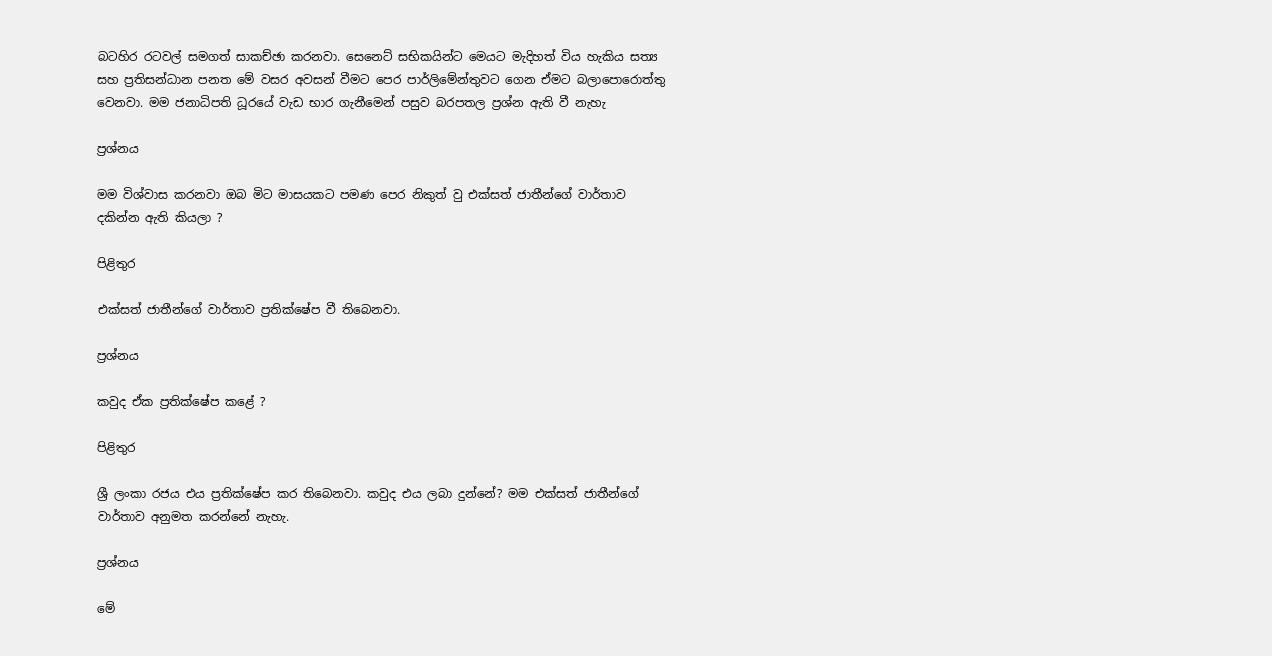බටහිර රටවල් සමගත් සාකච්ඡා කරනවා. සෙනෙට් සභිකයින්ට මෙයට මැදිහත් විය හැකිය සත්‍ය සහ ප්‍රතිසන්ධාන පනත මේ වසර අවසන් වීමට පෙර පාර්ලිමේන්තුවට ගෙන ඒමට බලාපොරොත්තු වෙනවා. මම ජනාධිපති ධූරයේ වැඩ භාර ගැනීමෙන් පසුව බරපතල ප්‍රශ්න ඇති වී නැහැ

ප්‍රශ්නය

මම විශ්වාස කරනවා ඔබ මිට මාසයකට පමණ පෙර නිකුත් වු එක්සත් ජාතීන්ගේ වාර්තාව දකින්න ඇති කියලා ?

පිළිතුර

එක්සත් ජාතීන්ගේ වාර්තාව ප්‍රතික්ෂේප වී තිබෙනවා.

ප්‍රශ්නය

කවුද ඒක ප්‍රතික්ෂේප කළේ ?

පිළිතුර

ශ්‍රී ලංකා රජය එය ප්‍රතික්ෂේප කර තිබෙනවා. කවුද එය ලබා දුන්නේ? මම එක්සත් ජාතීන්ගේ වාර්තාව අනුමත කරන්නේ නැහැ.

ප්‍රශ්නය

මේ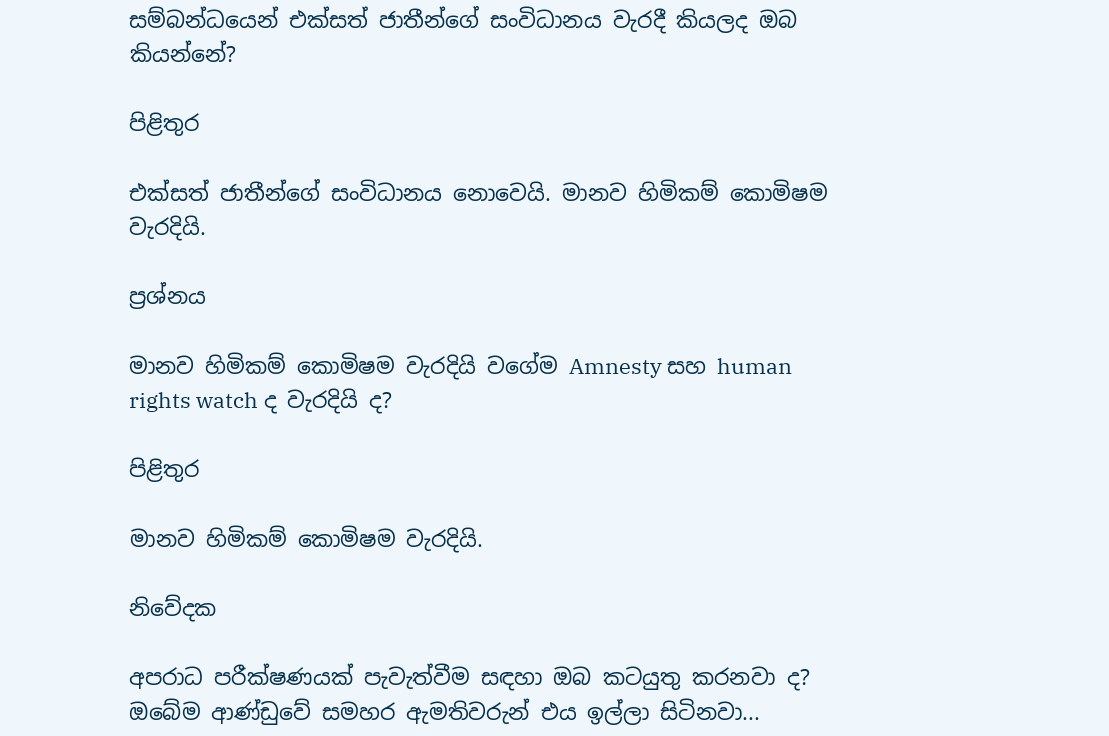සම්බන්ධයෙන් එක්සත් ජාතීන්ගේ සංවිධානය වැරදී කියලද ඔබ කියන්නේ?

පිළිතුර

එක්සත් ජාතීන්ගේ සංවිධානය නොවෙයි. මානව හිමිකම් කොමිෂම වැරදියි.

ප්‍රශ්නය

මානව හිමිකම් කොමිෂම වැරදියි වගේම Amnesty සහ human rights watch ද වැරදියි ද?

පිළිතුර

මානව හිමිකම් කොමිෂම වැරදියි.

නිවේදක

අපරාධ පරීක්ෂණයක් පැවැත්වීම සඳහා ඔබ කටයුතු කරනවා ද? ඔබේම ආණ්ඩුවේ සමහර ඇමතිවරුන් එය ඉල්ලා සිටිනවා...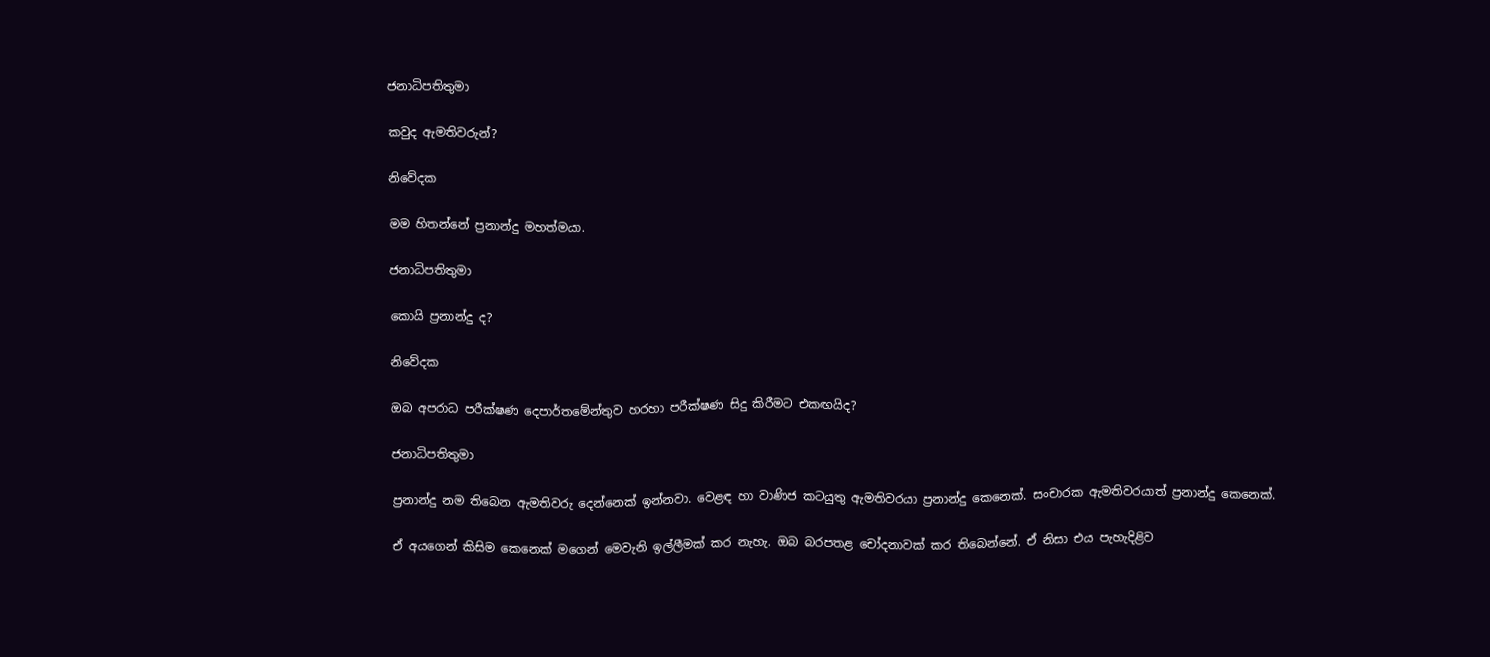ජනාධිපතිතුමා

කවුද ඇමතිවරුන්?

නිවේදක

මම හිතන්නේ ප්‍රනාන්දු මහත්මයා.

ජනාධිපතිතුමා

කොයි ප්‍රනාන්දු ද?

නිවේදක

ඔබ අපරාධ පරීක්ෂණ දෙපාර්තමේන්තුව හරහා පරීක්ෂණ සිදු කිරීමට එකඟයිද?

ජනාධිපතිතුමා

ප්‍රනාන්දු නම තිබෙන ඇමතිවරු දෙන්නෙක් ඉන්නවා. වෙළඳ හා වාණිජ කටයුතු ඇමතිවරයා ප්‍රනාන්දු කෙනෙක්. සංචාරක ඇමතිවරයාත් ප්‍රනාන්දු කෙනෙක්.

ඒ අයගෙන් කිසිම කෙනෙක් මගෙන් මෙවැනි ඉල්ලීමක් කර නැහැ. ඔබ බරපතළ චෝදනාවක් කර තිබෙන්නේ. ඒ නිසා එය පැහැදිළිව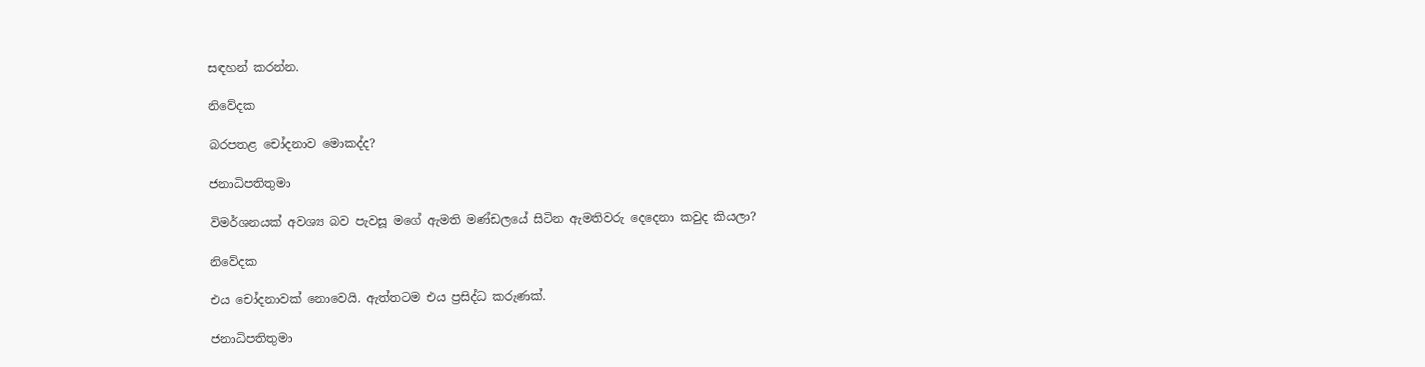සඳහන් කරන්න.

නිවේදක

බරපතළ චෝදනාව මොකද්ද?

ජනාධිපතිතුමා

විමර්ශනයක් අවශ්‍ය බව පැවසූ මගේ ඇමති මණ්ඩලයේ සිටින ඇමතිවරු දෙදෙනා කවුද කියලා?

නිවේදක

එය චෝදනාවක් නොවෙයි. ඇත්තටම එය ප්‍රසිද්ධ කරුණක්.

ජනාධිපතිතුමා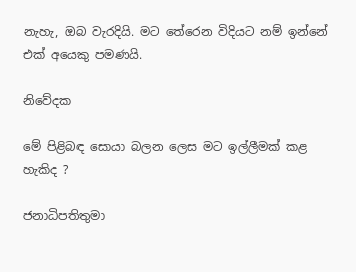නැහැ, ඔබ වැරදියි. මට තේරෙන විදියට නම් ඉන්නේ එක් අයෙකු පමණයි.

නිවේදක

මේ පිළිබඳ සොයා බලන ලෙස මට ඉල්ලීමක් කළ හැකිද ?

ජනාධිපතිතුමා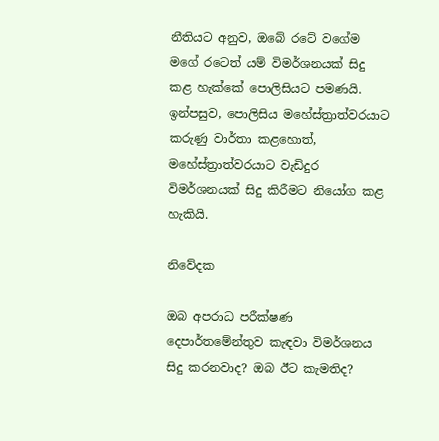නීතියට අනුව, ඔබේ රටේ වගේම මගේ රටෙත් යම් විමර්ශනයක් සිදු කළ හැක්කේ පොලිසියට පමණයි. ඉන්පසුව, පොලිසිය මහේස්ත්‍රාත්වරයාට කරුණු වාර්තා කළහොත්, මහේස්ත්‍රාත්වරයාට වැඩිදුර විමර්ශනයක් සිදු කිරීමට නියෝග කළ හැකියි.

නිවේදක

ඔබ අපරාධ පරීක්ෂණ දෙපාර්තමේන්තුව කැඳවා විමර්ශනය සිදු කරනවාද? ඔබ ඊට කැමතිද?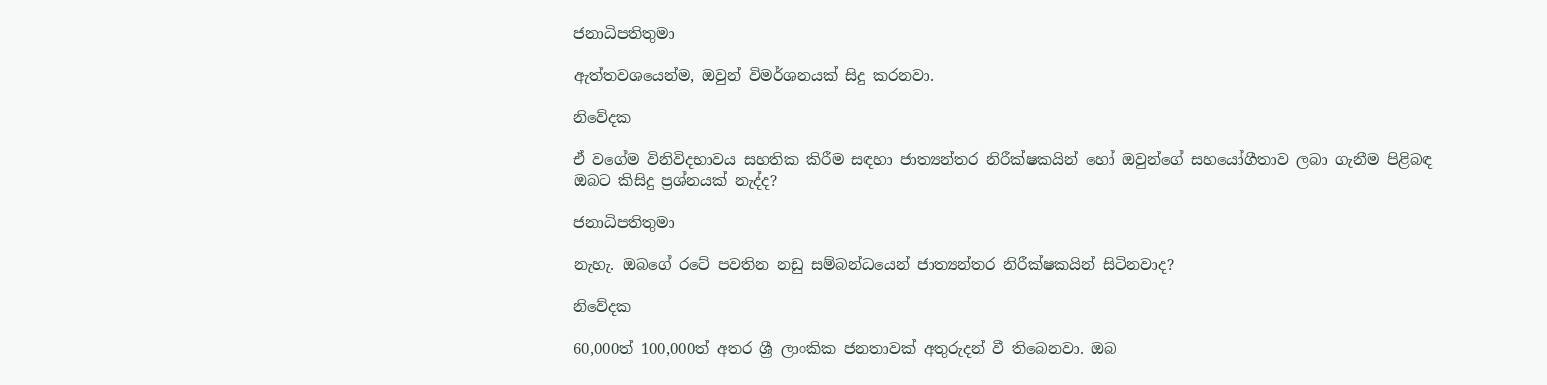ජනාධිපතිතුමා

ඇත්තවශයෙන්ම, ඔවුන් විමර්ශනයක් සිදු කරනවා.

නිවේදක

ඒ වගේම විනිවිදභාවය සහතික කිරීම සඳහා ජාත්‍යන්තර නිරීක්ෂකයින් හෝ ඔවුන්ගේ සහයෝගීතාව ලබා ගැනීම පිළිබඳ ඔබට කිසිදු ප්‍රශ්නයක් නැද්ද?

ජනාධිපතිතුමා

නැහැ. ඔබගේ රටේ පවතින නඩු සම්බන්ධයෙන් ජාත්‍යන්තර නිරීක්ෂකයින් සිටිනවාද?

නිවේදක

60,000ත් 100,000ත් අතර ශ්‍රී ලාංකික ජනතාවක් අතුරුදන් වී තිබෙනවා. ඔබ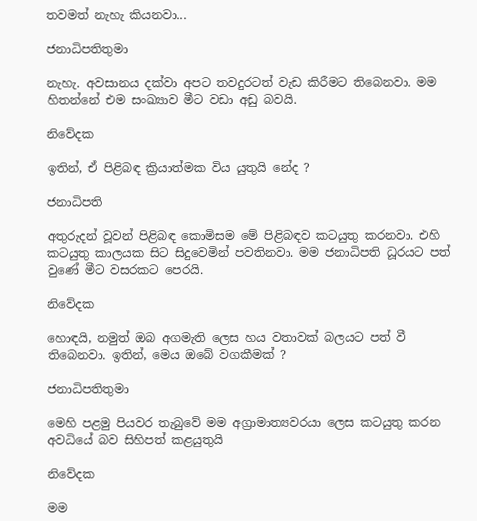තවමත් නැහැ කියනවා...

ජනාධිපතිතුමා

නැහැ. අවසානය දක්වා අපට තවදුරටත් වැඩ කිරීමට තිබෙනවා. මම හිතන්නේ එම සංඛ්‍යාව මීට වඩා අඩු බවයි.

නිවේදක

ඉතින්, ඒ පිළිබඳ ක්‍රියාත්මක විය යුතුයි නේද ?

ජනාධිපති

අතුරුදන් වූවන් පිළිබඳ කොමිසම මේ පිළිබඳව කටයුතු කරනවා. එහි කටයුතු කාලයක සිට සිදුවෙමින් පවතිනවා. මම ජනාධිපති ධූරයට පත් වුණේ මීට වසරකට පෙරයි.

නිවේදක

හොඳයි, නමුත් ඔබ අගමැති ලෙස හය වතාවක් බලයට පත් වී තිබෙනවා. ඉතින්, මෙය ඔබේ වගකීමක් ?

ජනාධිපතිතුමා

මෙහි පළමු පියවර තැබුවේ මම අග්‍රාමාත්‍යවරයා ලෙස කටයුතු කරන අවධියේ බව සිහිපත් කළයුතුයි

නිවේදක

මම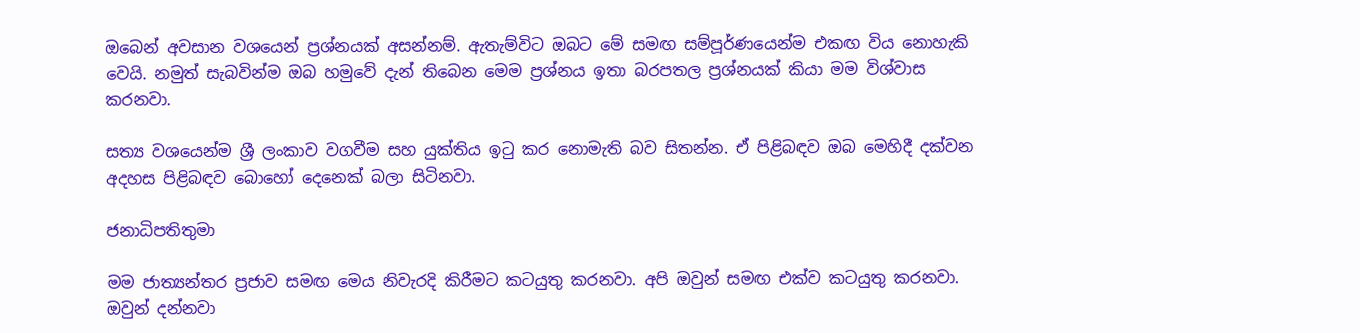ඔබෙන් අවසාන වශයෙන් ප්‍රශ්නයක් අසන්නම්. ඇතැම්විට ඔබට මේ සමඟ සම්පූර්ණයෙන්ම එකඟ විය නොහැකි වෙයි. නමුත් සැබවින්ම ඔබ හමුවේ දැන් තිබෙන මෙම ප්‍රශ්නය ඉතා බරපතල ප්‍රශ්නයක් කියා මම විශ්වාස කරනවා.

සත්‍ය වශයෙන්ම ශ්‍රී ලංකාව වගවීම සහ යුක්තිය ඉටු කර නොමැති බව සිතන්න. ඒ පිළිබඳව ඔබ මෙහිදී දක්වන අදහස පිළිබඳව බොහෝ දෙනෙක් බලා සිටිනවා.

ජනාධිපතිතුමා

මම ජාත්‍යන්තර ප්‍රජාව සමඟ මෙය නිවැරදි කිරීමට කටයුතු කරනවා. අපි ඔවුන් සමඟ එක්ව කටයුතු කරනවා. ඔවුන් දන්නවා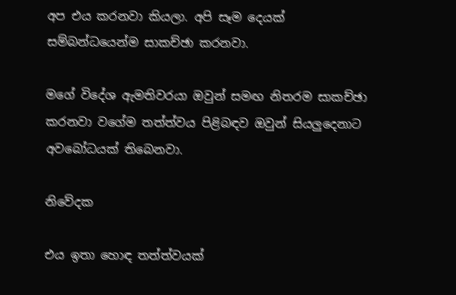අප එය කරනවා කියලා. අපි සෑම දෙයක් සම්බන්ධයෙන්ම සාකච්ඡා කරනවා.

මගේ විදේශ ඇමතිවරයා ඔවුන් සමඟ නිතරම සාකච්ඡා කරනවා වගේම තත්ත්වය පිළිබඳව ඔවුන් සියලුදෙනාට අවබෝධයක් තිබෙනවා.

නිවේදක

එය ඉතා හොඳ තත්ත්වයක්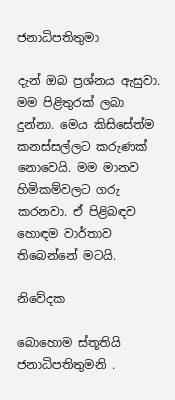ජනාධිපතිතුමා

දැන් ඔබ ප්‍රශ්නය ඇසුවා. මම පිළිතුරක් ලබා දුන්නා. මෙය කිසිසේත්ම කනස්සල්ලට කරුණක් නොවෙයි. මම මානව හිමිකම්වලට ගරු කරනවා. ඒ පිළිබඳව හොඳම වාර්තාව තිබෙන්නේ මටයි.

නිවේදක

බොහොම ස්තූතියි ජනාධිපතිතුමනි .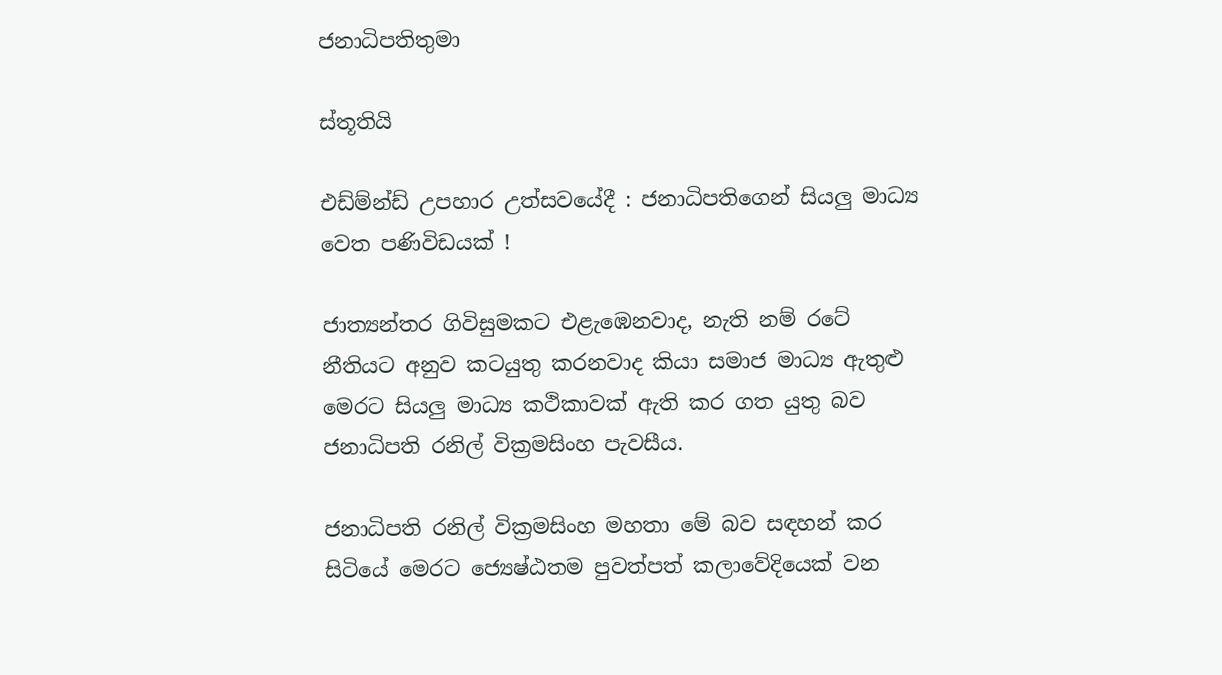ජනාධිපතිතුමා

ස්තූතියි

එඩ්ම්න්ඩ් උපහාර උත්සවයේදී : ජනාධිපතිගෙන් සියලු මාධ්‍ය වෙත පණිවිඩයක් !

ජාත්‍යන්තර ගිවිසුමකට එළැඹෙනවාද, නැති නම් රටේ නීතියට අනුව කටයුතු කරනවාද කියා සමාජ මාධ්‍ය ඇතුළු මෙරට සියලු මාධ්‍ය කථිකාවක් ඇති කර ගත යුතු බව ජනාධිපති රනිල් වික්‍රමසිංහ පැවසීය.

ජනාධිපති රනිල් වික්‍රමසිංහ මහතා මේ බව සඳහන් කර සිටියේ මෙරට ජ්‍යෙෂ්ඨතම පුවත්පත් කලාවේදියෙක් වන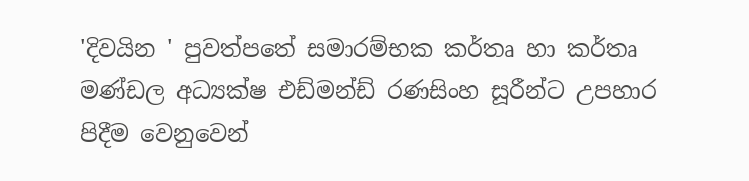'දිවයින ' පුවත්පතේ සමාරම්භක කර්තෘ හා කර්තෘ මණ්ඩල අධ්‍යක්ෂ එඩ්මන්ඩ් රණසිංහ සූරීන්ට උපහාර පිදීම වෙනුවෙන්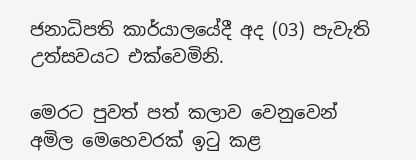ජනාධිපති කාර්යාලයේදී අද (03) පැවැති උත්සවයට එක්වෙමිනි.

මෙරට පුවත් පත් කලාව වෙනුවෙන් අමිල මෙහෙවරක් ඉටු කළ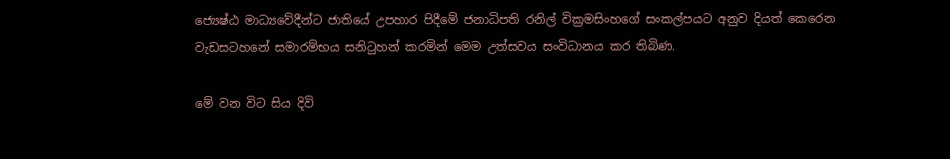ජ්‍යෙෂ්ඨ මාධ්‍යවේදීන්ට ජාතියේ උපහාර පිදීමේ ජනාධිපති රනිල් වික්‍රමසිංහගේ සංකල්පයට අනුව දියත් කෙරෙන වැඩසටහනේ සමාරම්භය සනිටුහන් කරමින් මෙම උත්සවය සංවිධානය කර තිබිණ.

මේ වන විට සිය දිවි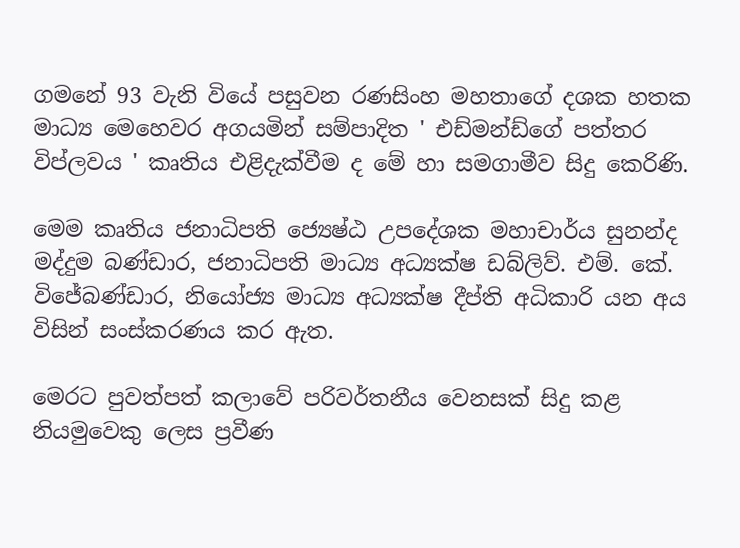ගමනේ 93 වැනි වියේ පසුවන රණසිංහ මහතාගේ දශක හතක මාධ්‍ය මෙහෙවර අගයමින් සම්පාදිත ' එඩ්මන්ඩ්ගේ පත්තර විප්ලවය ' කෘතිය එළිදැක්වීම ද මේ හා සමගාමීව සිදු කෙරිණි.

මෙම කෘතිය ජනාධිපති ජ්‍යෙෂ්ඨ උපදේශක මහාචාර්ය සුනන්ද මද්දුම බණ්ඩාර, ජනාධිපති මාධ්‍ය අධ්‍යක්ෂ ඩබ්ලිව්. එම්. කේ. විජේබණ්ඩාර, නියෝජ්‍ය මාධ්‍ය අධ්‍යක්ෂ දීප්ති අධිකාරි යන අය විසින් සංස්කරණය කර ඇත.

මෙරට පුවත්පත් කලාවේ පරිවර්තනීය වෙනසක් සිදු කළ නියමුවෙකු ලෙස ප්‍රවීණ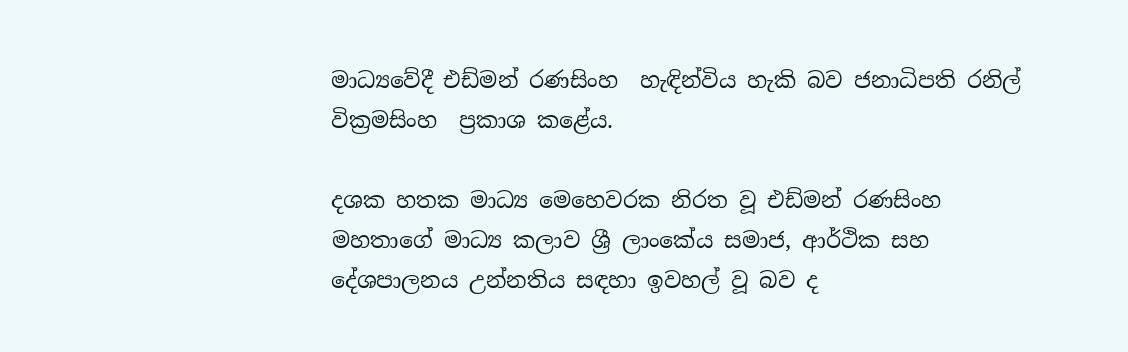මාධ්‍යවේදී එඩ්මන් රණසිංහ  හැඳින්විය හැකි බව ජනාධිපති රනිල් වික්‍රමසිංහ  ප්‍රකාශ කළේය.

දශක හතක මාධ්‍ය මෙහෙවරක නිරත වූ එඩ්මන් රණසිංහ මහතාගේ මාධ්‍ය කලාව ශ්‍රී ලාංකේය සමාජ, ආර්ථික සහ දේශපාලනය උන්නතිය සඳහා ඉවහල් වූ බව ද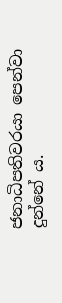ජනාධිපතිවරයා පෙන්වා දුන්නේ ය.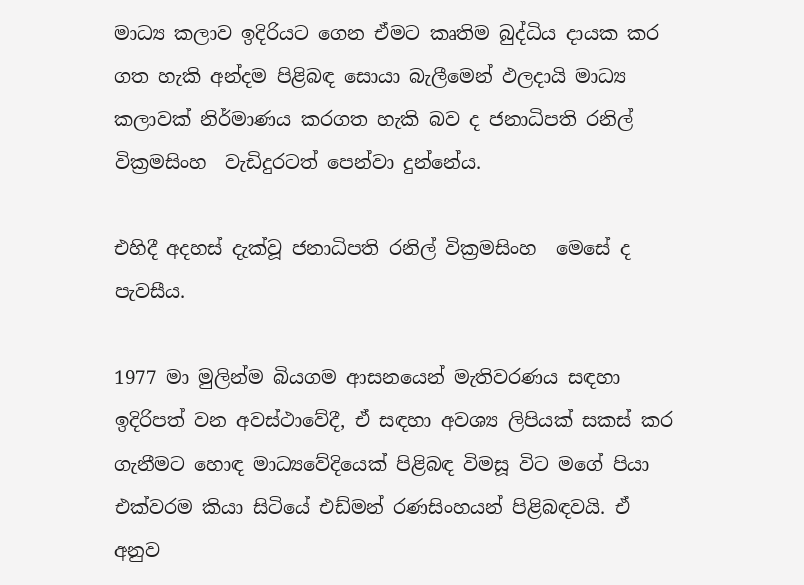මාධ්‍ය කලාව ඉදිරියට ගෙන ඒමට කෘතිම බුද්ධිය දායක කර ගත හැකි අන්දම පිළිබඳ සොයා බැලීමෙන් ඵලදායි මාධ්‍ය කලාවක් නිර්මාණය කරගත හැකි බව ද ජනාධිපති රනිල් වික්‍රමසිංහ  වැඩිදුරටත් පෙන්වා දුන්නේය.

එහිදී අදහස් දැක්වූ ජනාධිපති රනිල් වික්‍රමසිංහ  මෙසේ ද පැවසීය.

1977 මා මුලින්ම බියගම ආසනයෙන් මැතිවරණය සඳහා ඉදිරිපත් වන අවස්ථාවේදී, ඒ සඳහා අවශ්‍ය ලිපියක් සකස් කර ගැනීමට හොඳ මාධ්‍යවේදියෙක් පිළිබඳ විමසූ විට මගේ පියා එක්වරම කියා සිටියේ එඩ්මන් රණසිංහයන් පිළිබඳවයි. ඒ අනුව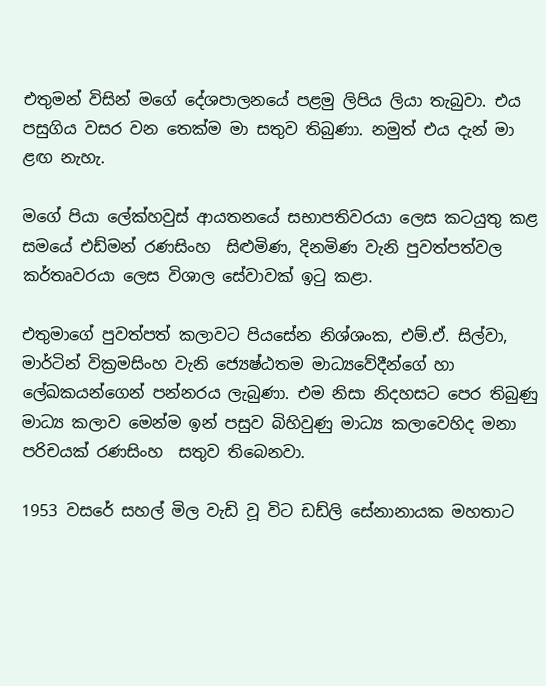එතුමන් විසින් මගේ දේශපාලනයේ පළමු ලිපිය ලියා තැබුවා. එය පසුගිය වසර වන තෙක්ම මා සතුව තිබුණා. නමුත් එය දැන් මා ළඟ නැහැ.

මගේ පියා ලේක්හවුස් ආයතනයේ සභාපතිවරයා ලෙස කටයුතු කළ සමයේ එඩ්මන් රණසිංහ  සිළුමිණ, දිනමිණ වැනි පුවත්පත්වල කර්තෘවරයා ලෙස විශාල සේවාවක් ඉටු කළා.

එතුමාගේ පුවත්පත් කලාවට පියසේන නිශ්ශංක, එම්.ඒ. සිල්වා, මාර්ටින් වික්‍රමසිංහ වැනි ජ්‍යෙෂ්ඨතම මාධ්‍යවේදීන්ගේ හා ලේඛකයන්ගෙන් පන්නරය ලැබුණා. එම නිසා නිදහසට පෙර තිබුණු මාධ්‍ය කලාව මෙන්ම ඉන් පසුව බිහිවුණු මාධ්‍ය කලාවෙහිද මනා පරිචයක් රණසිංහ  සතුව තිබෙනවා.

1953 වසරේ සහල් මිල වැඩි වූ විට ඩඩ්ලි සේනානායක මහතාට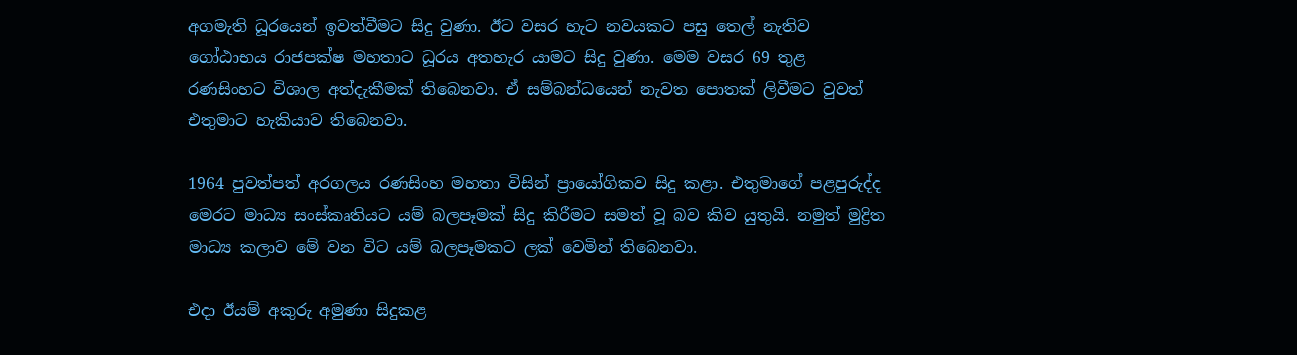අගමැති ධූරයෙන් ඉවත්වීමට සිදු වුණා. ඊට වසර හැට නවයකට පසු තෙල් නැතිව ගෝඨාභය රාජපක්ෂ මහතාට ධූරය අතහැර යාමට සිදු වුණා. මෙම වසර 69 තුළ රණසිංහට විශාල අත්දැකීමක් තිබෙනවා. ඒ සම්බන්ධයෙන් නැවත පොතක් ලිවීමට වුවත් එතුමාට හැකියාව තිබෙනවා.

1964 පුවත්පත් අරගලය රණසිංහ මහතා විසින් ප්‍රායෝගිකව සිදු කළා. එතුමාගේ පළපුරුද්ද මෙරට මාධ්‍ය සංස්කෘතියට යම් බලපෑමක් සිදු කිරීමට සමත් වූ බව කිව යුතුයි. නමුත් මුද්‍රිත මාධ්‍ය කලාව මේ වන විට යම් බලපෑමකට ලක් වෙමින් තිබෙනවා.

එදා ඊයම් අකුරු අමුණා සිදුකළ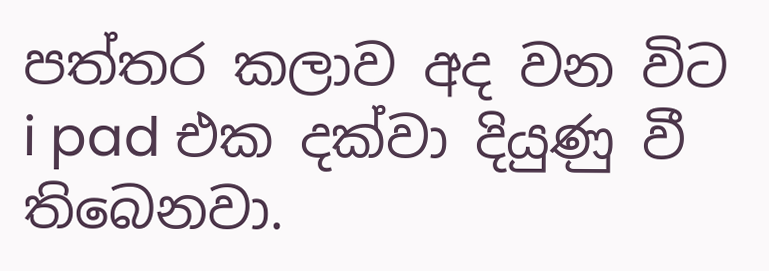පත්තර කලාව අද වන විට i pad එක දක්වා දියුණු වී තිබෙනවා.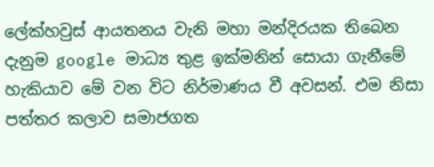ලේක්හවුස් ආයතනය වැනි මහා මන්දිරයක තිබෙන දැනුම google මාධ්‍ය තුළ ඉක්මනින් සොයා ගැනීමේ හැකියාව මේ වන විට නිර්මාණය වී අවසන්. එම නිසා පත්තර කලාව සමාජගත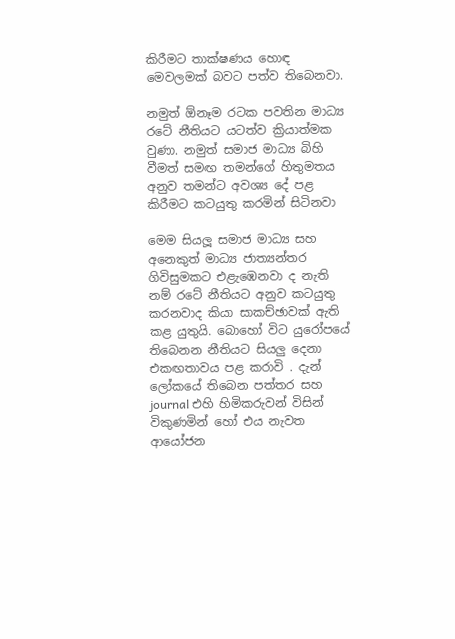කිරීමට තාක්ෂණය හොඳ මෙවලමක් බවට පත්ව තිබෙනවා.

නමුත් ඕනෑම රටක පවතින මාධ්‍ය රටේ නීතියට යටත්ව ක්‍රියාත්මක වුණා. නමුත් සමාජ මාධ්‍ය බිහි වීමත් සමඟ තමන්ගේ හිතුමතය අනුව තමන්ට අවශ්‍ය දේ පළ කිරීමට කටයුතු කරමින් සිටිනවා

මෙම සියලූ සමාජ මාධ්‍ය සහ අනෙකුත් මාධ්‍ය ජාත්‍යන්තර ගිවිසුමකට එළැඹෙනවා ද නැති නම් රටේ නීතියට අනුව කටයුතු කරනවාද කියා සාකච්ඡාවක් ඇති කළ යුතුයි. බොහෝ විට යුරෝපයේ තිබෙනන නීතියට සියලු දෙනා එකඟතාවය පළ කරාවි . දැන් ලෝකයේ තිබෙන පත්තර සහ journal එහි හිමිකරුවන් විසින් විකුණමින් හෝ එය නැවත ආයෝජන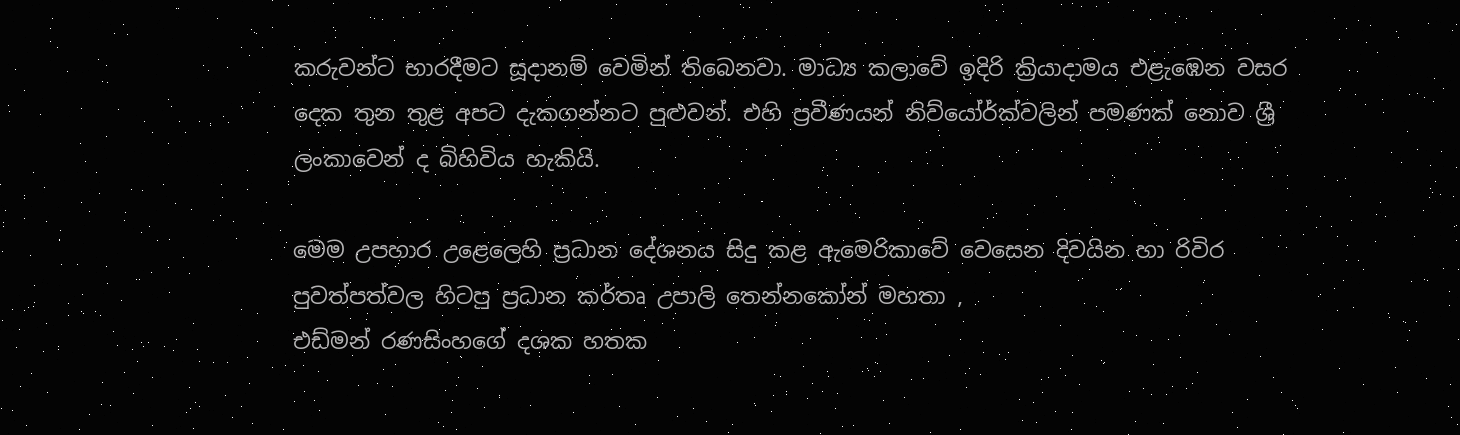කරුවන්ට භාරදීමට සූදානම් වෙමින් තිබෙනවා. මාධ්‍ය කලාවේ ඉදිරි ක්‍රියාදාමය එළැඹෙන වසර දෙක තුන තුළ අපට දැකගන්නට පුළුවන්. එහි ප්‍රවීණයන් නිව්යෝර්ක්වලින් පමණක් නොව ශ්‍රී ලංකාවෙන් ද බිහිවිය හැකියි.

මෙම උපහාර උළෙලෙහි ප්‍රධාන දේශනය සිදු කළ ඇමෙරිකාවේ වෙසෙන දිවයින හා රිවිර පුවත්පත්වල හිටපු ප්‍රධාන කර්තෘ උපාලි තෙන්නකෝන් මහතා ,
එඩ්මන් රණසිංහගේ දශක හතක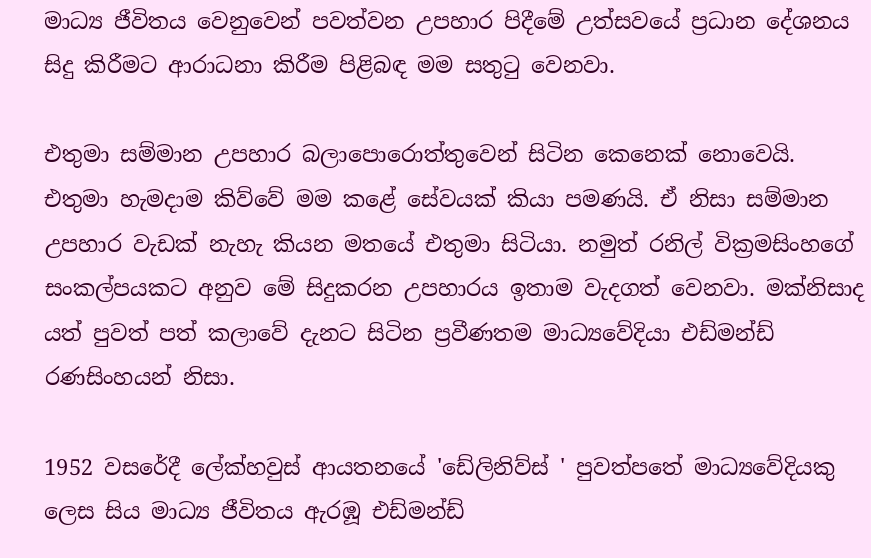මාධ්‍ය ජීවිතය වෙනුවෙන් පවත්වන උපහාර පිදීමේ උත්සවයේ ප්‍රධාන දේශනය සිදු කිරීමට ආරාධනා කිරීම පිළිබඳ මම සතුටු වෙනවා.

එතුමා සම්මාන උපහාර බලාපොරොත්තුවෙන් සිටින කෙනෙක් නොවෙයි. එතුමා හැමදාම කිව්වේ මම කළේ සේවයක් කියා පමණයි. ඒ නිසා සම්මාන උපහාර වැඩක් නැහැ කියන මතයේ එතුමා සිටියා. නමුත් රනිල් වික්‍රමසිංහගේ සංකල්පයකට අනුව මේ සිදුකරන උපහාරය ඉතාම වැදගත් වෙනවා. මක්නිසාද යත් පුවත් පත් කලාවේ දැනට සිටින ප්‍රවීණතම මාධ්‍යවේදියා එඩ්මන්ඩ් රණසිංහයන් නිසා.

1952 වසරේදී ලේක්හවුස් ආයතනයේ 'ඩේලිනිව්ස් ' පුවත්පතේ මාධ්‍යවේදියකු ලෙස සිය මාධ්‍ය ජීවිතය ඇරඹූ එඩ්මන්ඩ්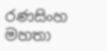රණසිංහ මහතා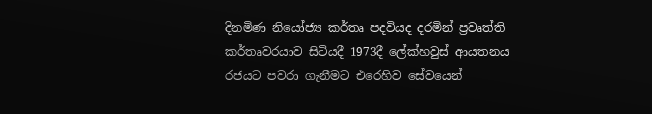දිනමිණ නියෝජ්‍ය කර්තෘ පදවියද දරමින් ප්‍රවෘත්ති කර්තෘවරයාව සිටියදී 1973දී ලේක්හවුස් ආයතනය රජයට පවරා ගැනීමට එරෙහිව සේවයෙන්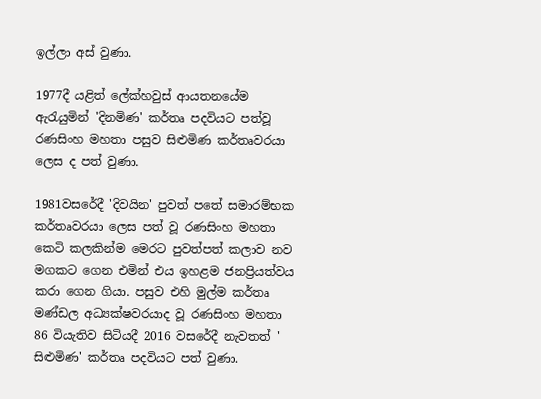ඉල්ලා අස් වුණා.

1977දී යළිත් ලේක්හවුස් ආයතනයේම ඇරැයුමින් 'දිනමිණ' කර්තෘ පදවියට පත්වූ රණසිංහ මහතා පසුව සිළුමිණ කර්තෘවරයා ලෙස ද පත් වුණා.

1981වසරේදී 'දිවයින' පුවත් පතේ සමාරම්භක කර්තෘවරයා ලෙස පත් වූ රණසිංහ මහතා කෙටි කලකින්ම මෙරට පුවත්පත් කලාව නව මගකට ගෙන එමින් එය ඉහළම ජනප්‍රියත්වය කරා ගෙන ගියා. පසුව එහි මුල්ම කර්තෘ මණ්ඩල අධ්‍යක්ෂවරයාද වූ රණසිංහ මහතා 86 වියැතිව සිටියදී 2016 වසරේදී නැවතත් ' සිළුමිණ' කර්තෘ පදවියට පත් වුණා.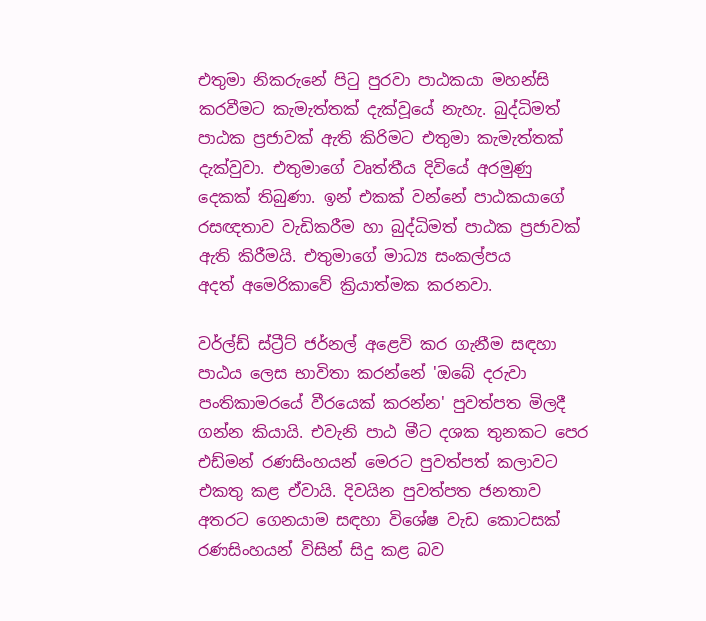එතුමා නිකරුනේ පිටු පුරවා පාඨකයා මහන්සි කරවීමට කැමැත්තක් දැක්වූයේ නැහැ. බුද්ධිමත් පාඨක ප්‍රජාවක් ඇති කිරිමට එතුමා කැමැත්තක් දැක්වුවා. එතුමාගේ වෘත්තීය දිවියේ අරමුණු දෙකක් තිබුණා. ඉන් එකක් වන්නේ පාඨකයාගේ රසඥතාව වැඩිකරීම හා බුද්ධිමත් පාඨක ප්‍රජාවක් ඇති කිරීමයි. එතුමාගේ මාධ්‍ය සංකල්පය අදත් ‍අමෙරිකාවේ ක්‍රියාත්මක කරනවා.

වර්ල්ඩ් ස්ට්‍රීට් ‍ජර්නල් අළෙවි කර ගැනීම සඳහා පාඨය ලෙස භාවිතා කරන්නේ 'ඔබේ දරුවා පංතිකාමරයේ වීරයෙක් කරන්න' පුවත්පත මිලදී ගන්න කියායි. එවැනි පාඨ මීට දශක තුනකට පෙර එඩ්මන් රණසිංහයන් මෙරට පුවත්පත් කලාවට එකතු කළ ඒවායි. දිවයින පුවත්පත ජනතාව අතරට ගෙනයාම සඳහා විශේෂ වැඩ කොටසක් රණසිංහයන් විසින් සිදු කළ බව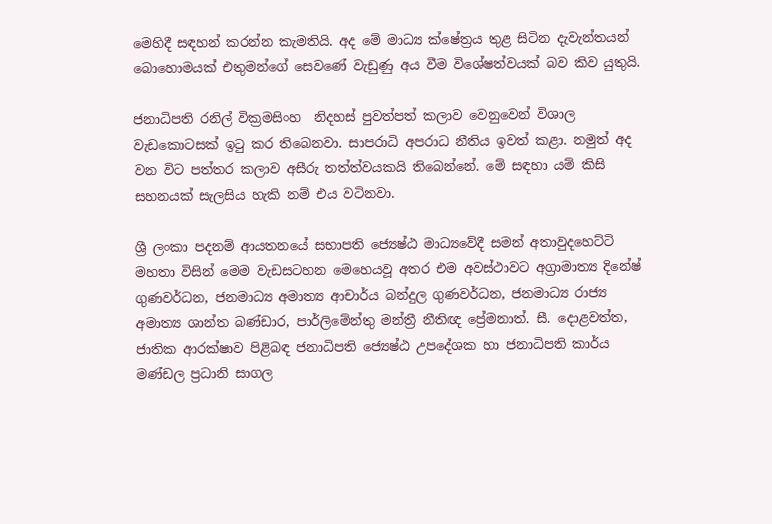මෙහිදී සඳහන් කරන්න කැමතියි. අද මේ මාධ්‍ය ක්ෂේත්‍රය තුළ සිටින දැවැන්තයන් බොහොමයක් එතුමන්ගේ සෙවණේ වැඩුණු අය වීම විශේෂත්වයක් බව කිව යුතුයි.

ජනාධිපති රනිල් වික්‍රමසිංහ  නිදහස් පුවත්පත් කලාව වෙනුවෙන් විශාල වැඩකොටසක් ඉටු කර තිබෙනවා. සාපරාධි අපරාධ නීතිය ඉවත් කළා. නමුත් අද වන විට පත්තර කලාව අසීරු තත්ත්වයකයි තිබෙන්නේ. මේ සඳහා යම් කිසි සහනයක් සැලසිය හැකි නම් එය වටිනවා.

ශ්‍රී ලංකා පදනම් ආයතනයේ සභාපති ජ්‍යෙෂ්ඨ මාධ්‍යවේදී සමන් අතාවුදහෙට්ටි මහතා විසින් මෙම වැඩසටහන මෙහෙයවූ අතර එම අවස්ථාවට අග්‍රාමාත්‍ය දිනේෂ් ගුණවර්ධන, ජනමාධ්‍ය අමාත්‍ය ආචාර්ය බන්දුල ගුණවර්ධන, ජනමාධ්‍ය රාජ්‍ය අමාත්‍ය ශාන්ත බණ්ඩාර, පාර්ලිමේන්තු මන්ත්‍රී නීතිඥ ප්‍රේමනාත්. සී. දොළවත්ත, ජාතික ආරක්ෂාව පිළිබඳ ජනාධිපති ජ්‍යෙෂ්ඨ උපදේශක හා ජනාධිපති කාර්ය මණ්ඩල ප්‍රධානි සාගල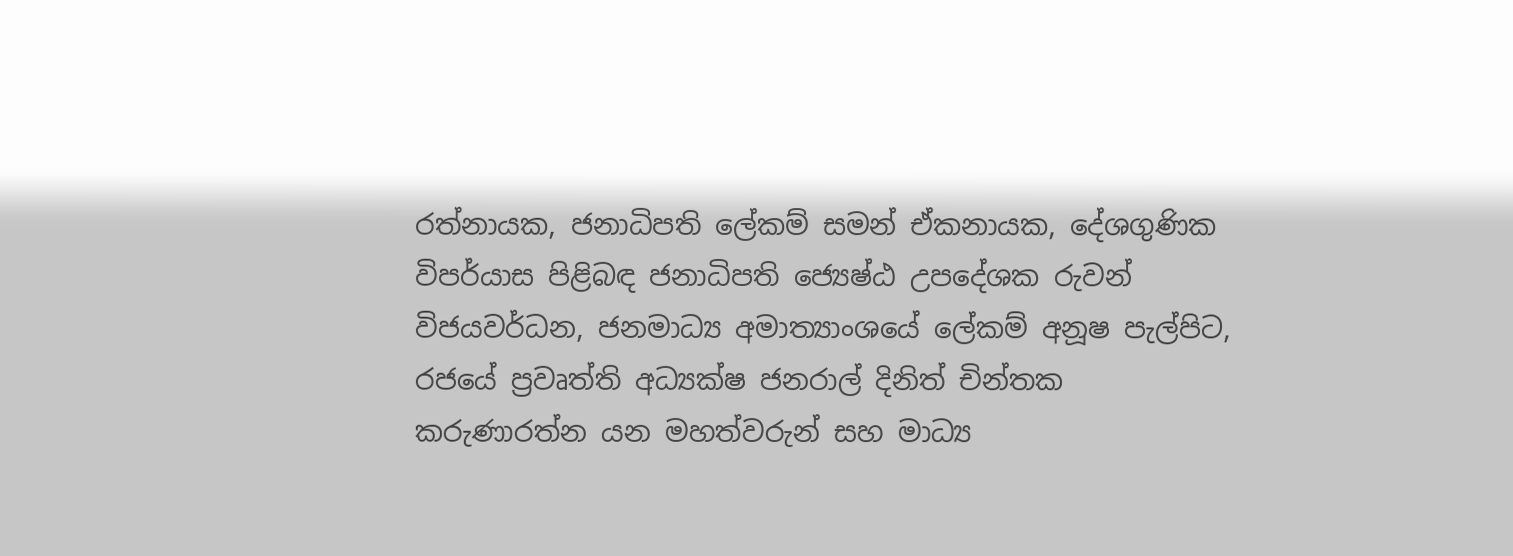රත්නායක, ජනාධිපති ලේකම් සමන් ඒකනායක, දේශගුණික විපර්යාස පිළිබඳ ජනාධිපති ජ්‍යෙෂ්ඨ උපදේශක රුවන් විජයවර්ධන, ජනමාධ්‍ය අමාත්‍යාංශයේ ලේකම් අනූෂ පැල්පිට, රජයේ ප්‍රවෘත්ති අධ්‍යක්ෂ ජනරාල් දිනිත් චින්තක කරුණාරත්න යන මහත්වරුන් සහ මාධ්‍ය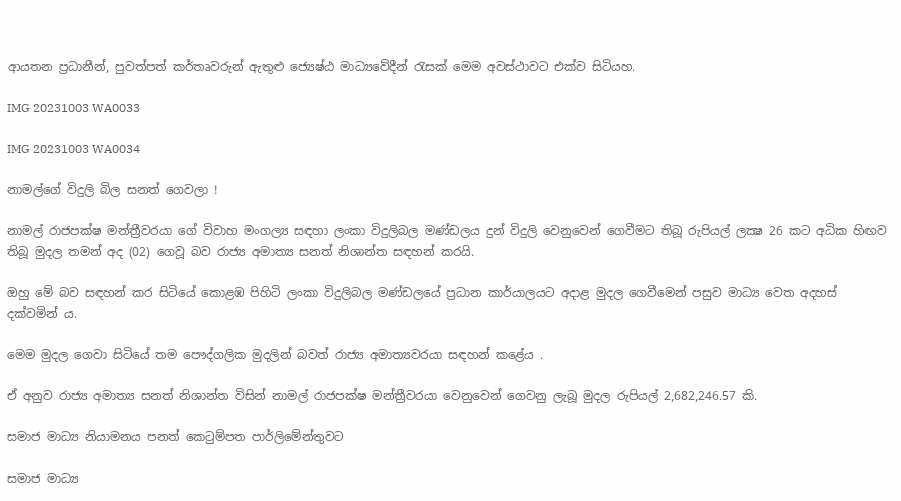ආයතන ප්‍රධානීන්, පුවත්පත් කර්තෘවරුන් ඇතුළු ජ්‍යෙෂ්ඨ මාධ්‍යවේදීන් රැසක් මෙම අවස්ථාවට එක්ව සිටියහ.

IMG 20231003 WA0033

IMG 20231003 WA0034

නාමල්ගේ විදුලි බිල සනත් ගෙවලා !

නාමල් රාජපක්ෂ මන්ත්‍රීවරයා ගේ විවාහ මංගල්‍ය සඳහා ලංකා විදුලිබල මණ්ඩලය දුන් විදුලි වෙනුවෙන් ගෙවීමට තිබූ රුපියල් ලක්‍ෂ 26 කට අධික හිඟව තිබූ මුදල තමන් අද (02) ගෙවූ බව රාජ්‍ය අමාත්‍ය සනත් නිශාන්ත සඳහන් කරයි.

ඔහු මේ බව සඳහන් කර සිටියේ කොළඹ පිහිටි ලංකා විදුලිබල මණ්ඩලයේ ප්‍රධාන කාර්යාලයට අදාළ මුදල ගෙවීමෙන් පසුව මාධ්‍ය වෙත අදහස් දක්වමින් ය.

මෙම මුදල ගෙවා සිටියේ තම පෞද්ගලික මුදලින් බවත් රාජ්‍ය අමාත්‍යවරයා සඳහන් කළේය .

ඒ අනුව රාජ්‍ය අමාත්‍ය සනත් නිශාන්ත විසින් නාමල් රාජපක්ෂ මන්ත්‍රීවරයා වෙනුවෙන් ගෙවනු ලැබූ මුදල රුපියල් 2,682,246.57 කි.

සමාජ මාධ්‍ය නියාමනය පනත් කෙටුම්පත පාර්ලිමේන්තුවට

සමාජ මාධ්‍ය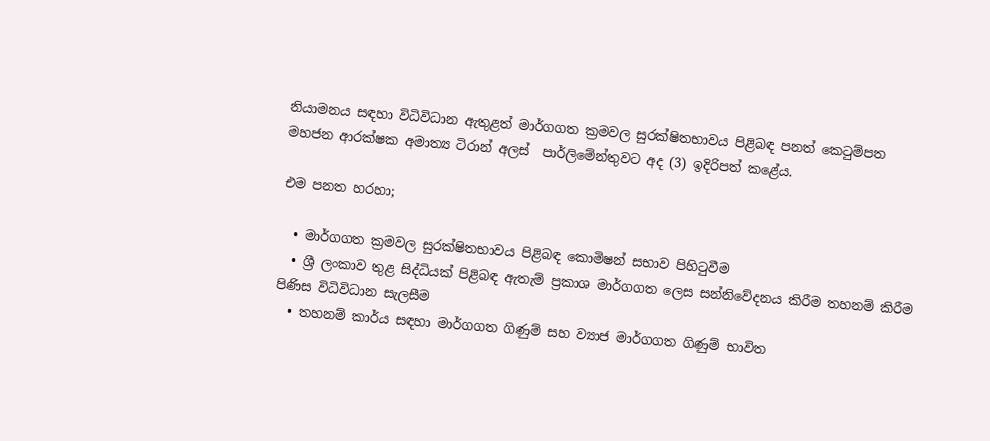නියාමනය සඳහා විධිවිධාන ඇතුළත් මාර්ගගත ක්‍රමවල සුරක්ෂිතභාවය පිළිබඳ පනත් කෙටුම්පත මහජන ආරක්ෂක අමාත්‍ය ටිරාන් අලස්  පාර්ලිමේන්තුවට අද (3) ඉදිරිපත් කළේය.

එම පනත හරහා;

  • මාර්ගගත ක්‍රමවල සුරක්ෂිතභාවය පිළිබඳ කොමිෂන් සභාව පිහිටුවීම
  • ශ්‍රී ලංකාව තුළ සිද්ධියක් පිළිබඳ ඇතැම් ප්‍රකාශ මාර්ගගත ලෙස සන්නිවේදනය කිරීම තහනම් කිරීම පිණිස විධිවිධාන සැලසීම
  • තහනම් කාර්ය සඳහා මාර්ගගත ගිණුම් සහ ව්‍යාජ මාර්ගගත ගිණුම් භාවිත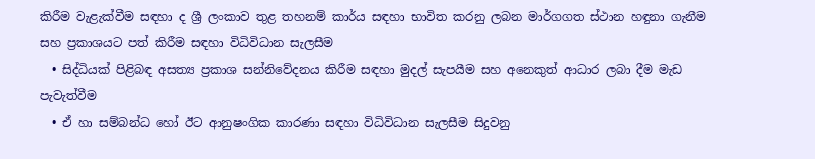කිරීම වැළැක්වීම සඳහා ද ශ්‍රී ලංකාව තුළ තහනම් කාර්ය සඳහා භාවිත කරනු ලබන මාර්ගගත ස්ථාන හඳුනා ගැනීම සහ ප්‍රකාශයට පත් කිරීම සඳහා විධිවිධාන සැලසීම
  • සිද්ධියක් පිළිබඳ අසත්‍ය ප්‍රකාශ සන්නිවේදනය කිරීම සඳහා මුදල් සැපයීම සහ අනෙකුත් ආධාර ලබා දීම මැඩ පැවැත්වීම
  • ඒ හා සම්බන්ධ හෝ ඊට ආනුෂංගික කාරණා සඳහා විධිවිධාන සැලසීම සිදුවනු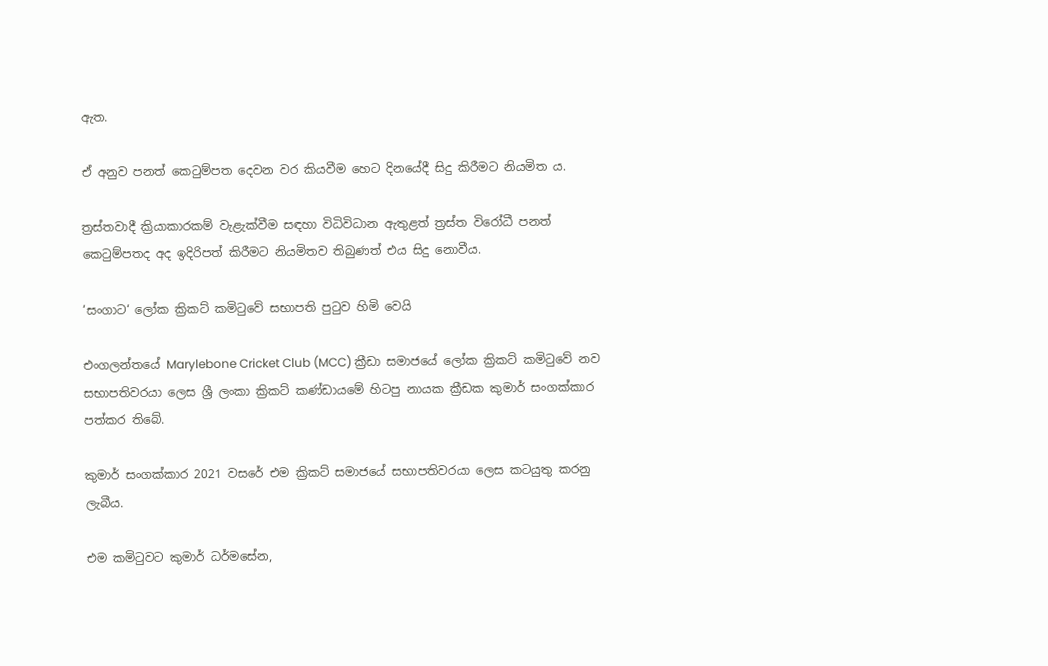ඇත.

ඒ අනුව පනත් කෙටුම්පත දෙවන වර කියවීම හෙට දිනයේදී සිදු කිරීමට නියමිත ය.

ත්‍රස්තවාදී ක්‍රියාකාරකම් වැළැක්වීම සඳහා විධිවිධාන ඇතුළත් ත්‍රස්ත විරෝධී පනත් කෙටුම්පතද අද ඉදිරිපත් කිරීමට නියමිතව තිබුණත් එය සිදු නොවීය.

‘සංගාට‘ ලෝක ක්‍රිකට් කමිටුවේ සභාපති පුටුව හිමි වෙයි

එංගලන්තයේ Marylebone Cricket Club (MCC) ක්‍රීඩා සමාජයේ ලෝක ක්‍රිකට් කමිටුවේ නව සභාපතිවරයා ලෙස ශ්‍රී ලංකා ක්‍රිකට් කණ්ඩායමේ හිටපු නායක ක්‍රීඩක කුමාර් සංගක්කාර පත්කර තිබේ.

කුමාර් සංගක්කාර 2021 වසරේ එම ක්‍රිකට් සමාජයේ සභාපතිවරයා ලෙස කටයුතු කරනු ලැබීය.

එම කමිටුවට කුමාර් ධර්මසේන,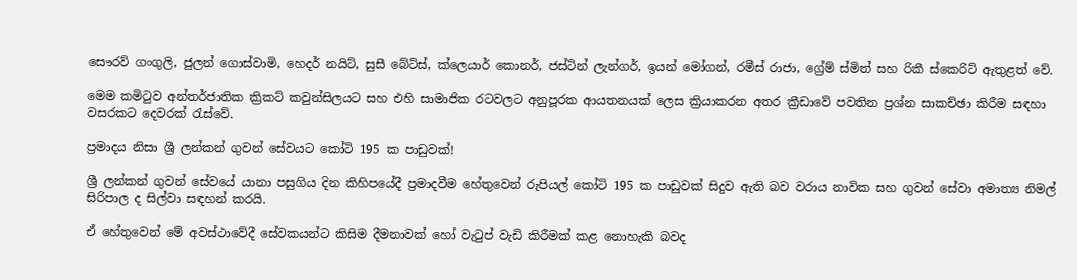සෞරව් ගංගුලි, ජුලන් ගොස්වාමි, හෙදර් නයිට්, සුසී බේට්ස්, ක්ලෙයාර් කොනර්, ජස්ටින් ලැන්ගර්, ඉයන් මෝගන්, රමීස් රාජා, ග්‍රේම් ස්මිත් සහ රිකී ස්කෙරිට් ඇතුළත් වේ.

මෙම කමිටුව අන්තර්ජාතික ක්‍රිකට් කවුන්සිලයට සහ එහි සාමාජික රටවලට අනුපූරක ආයතනයක් ලෙස ක්‍රියාකරන අතර ක්‍රීඩාවේ පවතින ප්‍රශ්න සාකච්ඡා කිරීම සඳහා වසරකට දෙවරක් රැස්වේ.

ප්‍රමාදය නිසා ශ්‍රී ලන්කන් ගුවන් සේවයට කෝටි 195 ක පාඩුවක්!

ශ්‍රී ලන්කන් ගුවන් සේවයේ යානා පසුගිය දින කිහිපයේදී ප්‍රමාදවීම හේතුවෙන් රුපියල් කෝටි 195 ක පාඩුවක් සිදුව ඇති බව වරාය නාවික සහ ගුවන් සේවා අමාත්‍ය නිමල් සිරිපාල ද සිල්වා සඳහන් කරයි.

ඒ හේතුවෙන් මේ අවස්ථාවේදී සේවකයන්ට කිසිම දීමනාවක් හෝ වැටුප් වැඩි කිරීමක් කළ නොහැකි බවද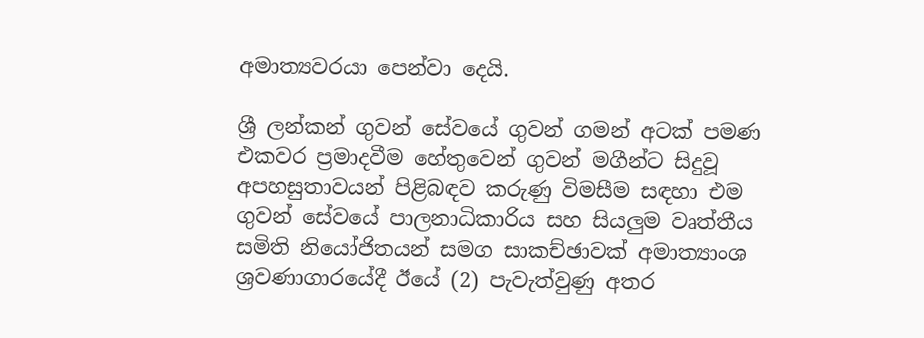අමාත්‍යවරයා පෙන්වා දෙයි.

ශ්‍රී ලන්කන් ගුවන් සේවයේ ගුවන් ගමන් අටක් පමණ එකවර ප්‍රමාදවීම හේතුවෙන් ගුවන් මගීන්ට සිදුවූ අපහසුතාවයන් පිළිබඳව කරුණු විමසීම සඳහා එම ගුවන් සේවයේ පාලනාධිකාරිය සහ සියලුම වෘත්තීය සමිති නියෝජිතයන් සමග සාකච්ඡාවක් අමාත්‍යාංශ ශ්‍රවණාගාරයේදී ඊයේ (2) පැවැත්වුණු අතර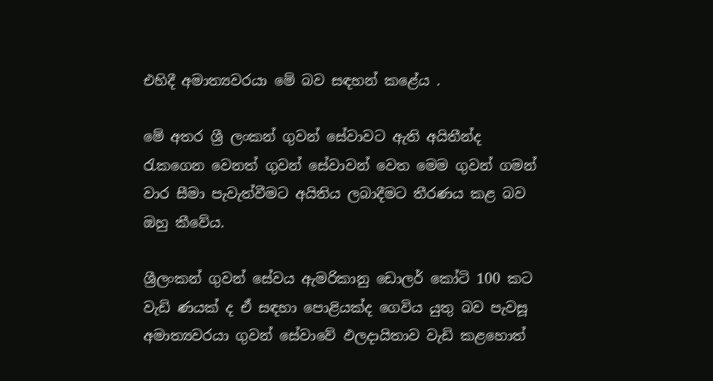එහිදී අමාත්‍යවරයා මේ බව සඳහන් කළේය .

මේ අතර ශ්‍රී ලංකන් ගුවන් සේවාවට ඇති අයිතීන්ද රැකගෙන වෙනත් ගුවන් සේවාවන් වෙත මෙම ගුවන් ගමන් වාර සීමා පැවැත්වීමට අයිතිය ලබාදීමට තීරණය කළ බව ඔහු කීවේය.

ශ්‍රීලංකන් ගුවන් සේවය ඇමරිකානු ඩොලර් කෝටි 100 කට වැඩි ණයක් ද ඒ සඳහා පොළියක්ද ගෙවිය යුතු බව පැවසූ අමාත්‍යවරයා ගුවන් සේවාවේ ඵලදායිතාව වැඩි කළහොත්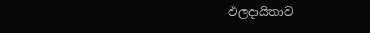ඵලදායිතාව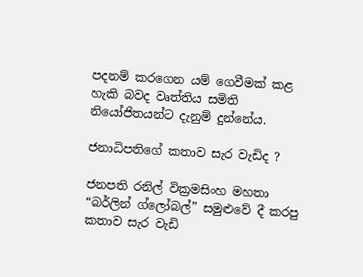පදනම් කරගෙන යම් ගෙවීමක් කළ හැකි බවද වෘත්තිය සමිති නියෝජිතයන්ට දැනුම් දුන්නේය.

ජනාධිපතිගේ කතාව සැර වැඩිද ?

ජනපති රනිල් වික්‍රමසිංහ මහතා “බර්ලින් ග්ලෝබල්” සමුළුවේ දී කරපු කතාව සැර වැඩි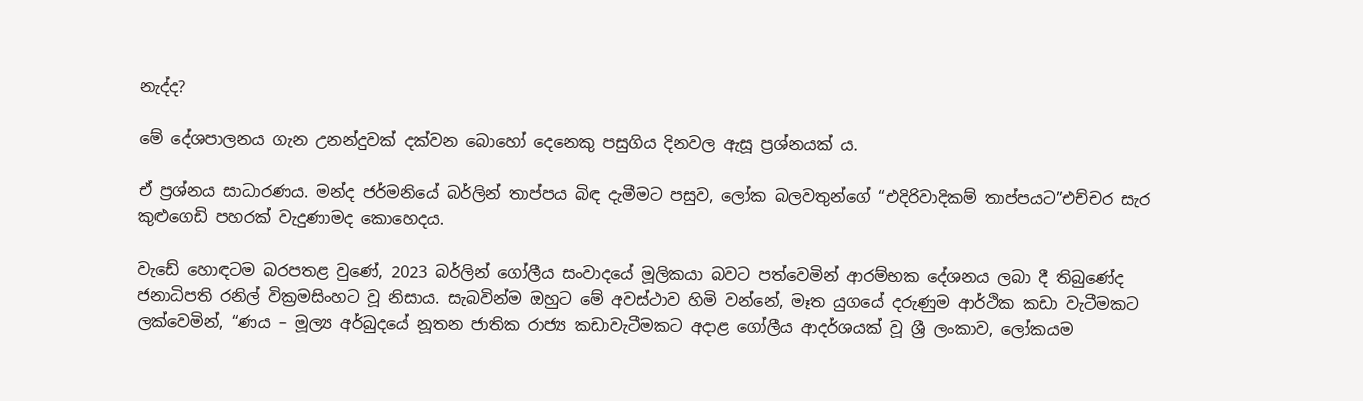නැද්ද?

මේ දේශපාලනය ගැන උනන්දුවක් දක්වන බොහෝ දෙනෙකු පසුගිය දිනවල ඇසූ ප්‍රශ්නයක් ය.

ඒ ප්‍රශ්නය සාධාරණය. මන්ද ජර්මනියේ බර්ලින් තාප්පය බිඳ දැමීමට පසුව, ලෝක බලවතුන්ගේ “එදිරිවාදිකම් තාප්පයට”එච්චර සැර කුළුගෙඩි පහරක් වැදුණාමද කොහෙදය.

වැඩේ හොඳටම බරපතළ වුණේ, 2023 බර්ලින් ගෝලීය සංවාදයේ මූලිකයා බවට පත්වෙමින් ආරම්භක දේශනය ලබා දී තිබුණේද ජනාධිපති රනිල් වික්‍රමසිංහට වූ නිසාය. සැබවින්ම ඔහුට මේ අවස්ථාව හිමි වන්නේ, මෑත යුගයේ දරුණුම ආර්ථික කඩා වැටීමකට ලක්වෙමින්, “ණය – මූල්‍ය අර්බුදයේ නූතන ජාතික රාජ්‍ය කඩාවැටීමකට අදාළ ගෝලීය ආදර්ශයක් වූ ශ්‍රී ලංකාව, ලෝකයම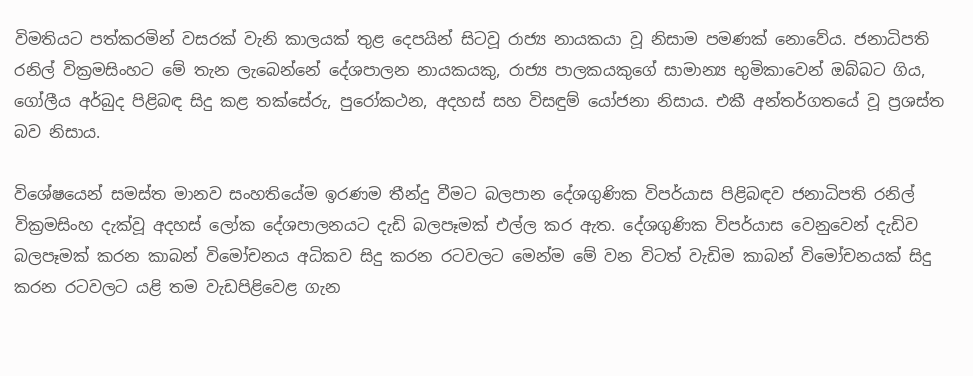විමතියට පත්කරමින් වසරක් වැනි කාලයක් තුළ දෙපයින් සිටවූ රාජ්‍ය නායකයා වූ නිසාම පමණක් නොවේය. ජනාධිපති රනිල් වික්‍රමසිංහට මේ තැන ලැබෙන්නේ දේශපාලන නායකයකු, රාජ්‍ය පාලකයකුගේ සාමාන්‍ය භුමිකාවෙන් ඔබ්බට ගිය, ගෝලීය අර්බුද පිළිබඳ සිදු කළ තක්සේරු, පුරෝකථන, අදහස් සහ විසඳුම් යෝජනා නිසාය. එකී අන්තර්ගතයේ වූ ප්‍රශස්ත බව නිසාය.

විශේෂයෙන් සමස්ත මානව සංහතියේම ඉරණම තීන්දු වීමට බලපාන දේශගුණික විපර්යාස පිළිබඳව ජනාධිපති රනිල් වික්‍රමසිංහ දැක්වූ අදහස් ලෝක දේශපාලනයට දැඩි බලපෑමක් එල්ල කර ඇත. දේශගුණික විපර්යාස වෙනුවෙන් දැඩිව බලපෑමක් කරන කාබන් විමෝචනය අධිකව සිදු කරන රටවලට මෙන්ම මේ වන විටත් වැඩිම කාබන් විමෝචනයක් සිදු කරන රටවලට යළි තම වැඩපිළිවෙළ ගැන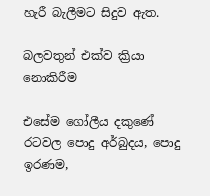හැරී බැලීමට සිදුව ඇත.

බලවතුන් එක්ව ක්‍රියා නොකිරීම

එසේම ගෝලීය දකුණේ රටවල පොදු අර්බුදය, පොදු ඉරණම,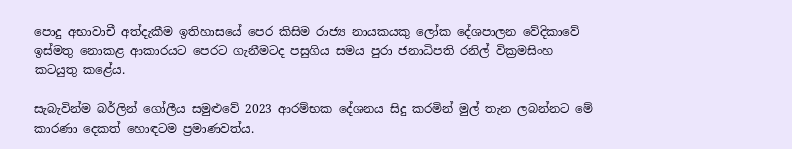පොදු අභාවාචී අත්දැකීම ඉතිහාසයේ පෙර කිසිම රාජ්‍ය නායකයකු ලෝක දේශපාලන වේදිකාවේ ඉස්මතු නොකළ ආකාරයට පෙරට ගැනීමටද පසුගිය සමය පුරා ජනාධිපති රනිල් වික්‍රමසිංහ කටයුතු කළේය.

සැබැවින්ම බර්ලින් ගෝලීය සමුළුවේ 2023 ආරම්භක දේශනය සිදු කරමින් මුල් තැන ලබන්නට මේ කාරණා දෙකත් හොඳටම ප්‍රමාණවත්ය.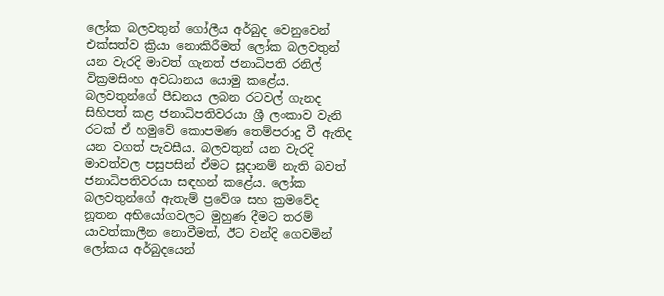ලෝක බලවතුන් ගෝලීය අර්බුද වෙනුවෙන් එක්සත්ව ක්‍රියා නොකිරීමත් ලෝක බලවතුන් යන වැරදි මාවත් ගැනත් ජනාධිපති රනිල් වික්‍රමසිංහ අවධානය යොමු කළේය. බලවතුන්ගේ පීඩනය ලබන රටවල් ගැනද සිහිපත් කළ ජනාධිපතිවරයා ශ්‍රී ලංකාව වැනි රටක් ඒ හමුවේ කොපමණ තෙම්පරාදු වී ඇතිද යන වගත් පැවසීය. බලවතුන් යන වැරදි මාවත්වල පසුපසින් ඒමට සූදානම් නැති බවත් ජනාධිපතිවරයා සඳහන් කළේය. ලෝක බලවතුන්ගේ ඇතැම් ප්‍රවේශ සහ ක්‍රමවේද නූතන අභියෝගවලට මුහුණ දීමට තරම් යාවත්කාලීන නොවීමත්, ඊට වන්දි ගෙවමින් ලෝකය අර්බුදයෙන්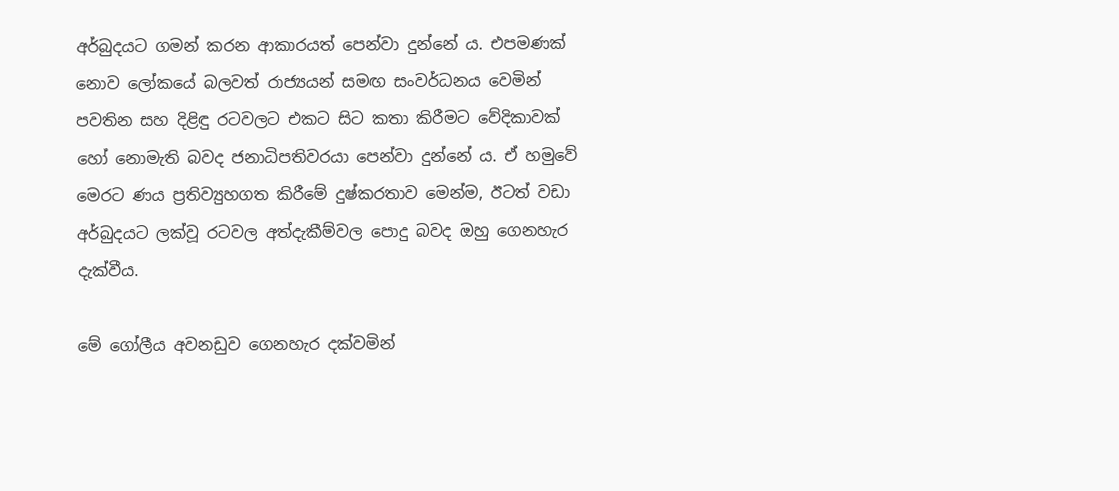අර්බුදයට ගමන් කරන ආකාරයත් පෙන්වා දුන්නේ ය. එපමණක් නොව ලෝකයේ බලවත් රාජ්‍යයන් සමඟ සංවර්ධනය වෙමින් පවතින සහ දිළිඳු රටවලට එකට සිට කතා කිරීමට වේදිකාවක් හෝ නොමැති බවද ජනාධිපතිවරයා පෙන්වා දුන්නේ ය. ඒ හමුවේ මෙරට ණය ප්‍රතිව්‍යුහගත කිරීමේ දුෂ්කරතාව මෙන්ම, ඊටත් වඩා අර්බුදයට ලක්වූ රටවල අත්දැකීම්වල පොදු බවද ඔහු ගෙනහැර දැක්වීය.

මේ ගෝලීය අවනඩුව ගෙනහැර දක්වමින්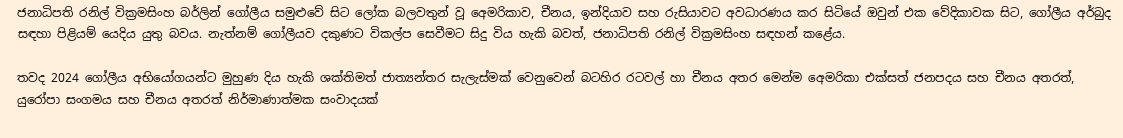ජනාධිපති රනිල් වික්‍රමසිංහ බර්ලින් ගෝලීය සමුළුවේ සිට ලෝක බලවතුන් වූ අ‍ෙමරිකාව, චීනය, ඉන්දියාව සහ රුසියාවට අවධාරණය කර සිටියේ ඔවුන් එක වේදිකාවක සිට, ගෝලීය අර්බුද සඳහා පිළියම් යෙදිය යුතු බවය. නැත්නම් ගෝලීයව දකුණට විකල්ප සෙවීමට සිදු විය හැකි බවත්, ජනාධිපති රනිල් වික්‍රමසිංහ සඳහන් කළේය.

තවද 2024 ගෝලීය අභියෝගයන්ට මුහුණ දිය හැකි ශක්තිමත් ජාත්‍යන්තර සැලැස්මක් වෙනුවෙන් බටහිර රටවල් හා චීනය අතර මෙන්ම අ‍ෙමරිකා එක්සත් ජනපදය සහ චීනය අතරත්, යුරෝපා සංගමය සහ චීනය අතරත් නිර්මාණාත්මක සංවාදයක්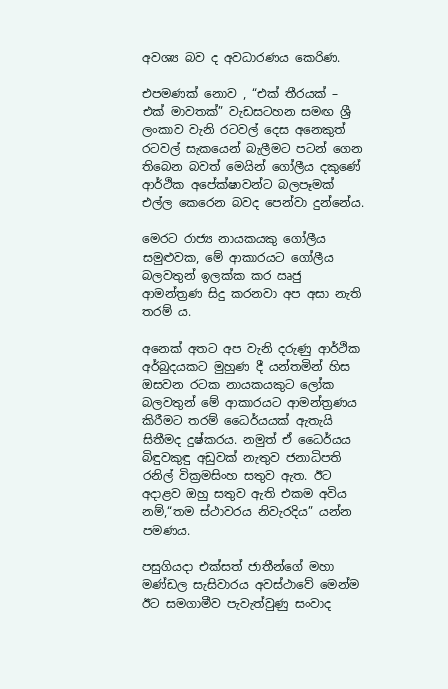අවශ්‍ය බව ද අවධාරණය කෙරිණ.

එපමණක් නොව , “එක් තීරයක් – එක් මාවතක්” වැඩසටහන සමඟ ශ්‍රී ලංකාව වැනි රටවල් දෙස අනෙකුත් රටවල් සැකයෙන් බැලීමට පටන් ගෙන තිබෙන බවත් මෙයින් ගෝලීය දකුණේ ආර්ථික අපේක්ෂාවන්ට බලපෑමක් එල්ල කෙරෙන බවද පෙන්වා දුන්නේය.

මෙරට රාජ්‍ය නායකයකු ගෝලීය සමුළුවක, මේ ආකාරයට ගෝලීය බලවතුන් ඉලක්ක කර ඍජු ආමන්ත්‍රණ සිදු කරනවා අප අසා නැති තරම් ය.

අනෙක් අතට අප වැනි දරුණු ආර්ථික අර්බුදයකට මුහුණ දී යන්තමින් හිස ඔසවන රටක නායකයකුට ලෝක බලවතුන් මේ ආකාරයට ආමන්ත්‍රණය කිරීමට තරම් ධෛර්යයක් ඇතැයි සිතීමද දුෂ්කරය. නමුත් ඒ ධෛර්යය බිඳුවකුඳු අඩුවක් නැතුව ජනාධිපති රනිල් වික්‍රමසිංහ සතුව ඇත. ඊට අදාළව ඔහු සතුව ඇති එකම අවිය නම්,“තම ස්ථාවරය නිවැරදිය” යන්න පමණය.

පසුගියදා එක්සත් ජාතීන්ගේ මහා මණ්ඩල සැසිවාරය අවස්ථාවේ මෙන්ම ඊට සමගාමීව පැවැත්වුණු සංවාද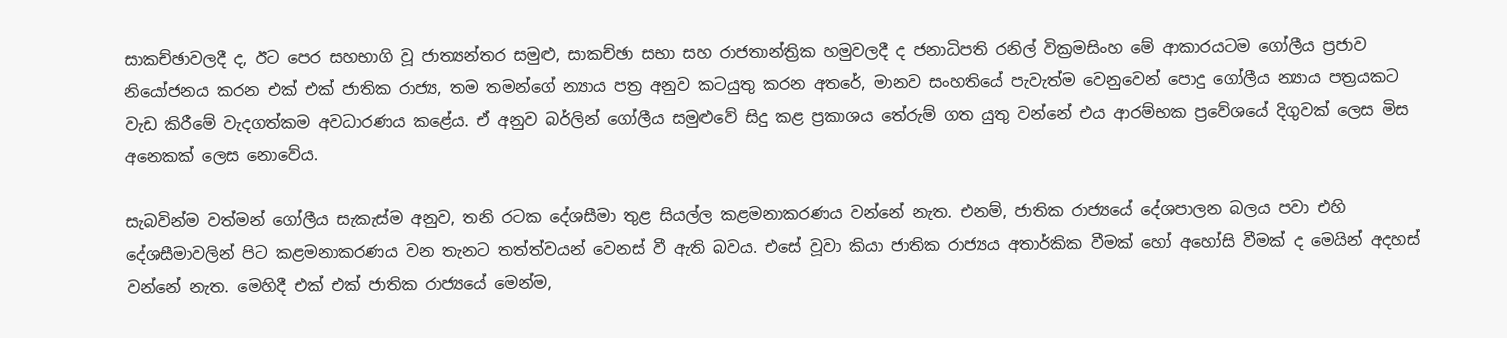සාකච්ඡාවලදී ද, ඊට පෙර සහභාගි වූ ජාත්‍යන්තර සමුළු, සාකච්ඡා සභා සහ රාජතාන්ත්‍රික හමුවලදී ද ජනාධිපති රනිල් වික්‍රමසිංහ මේ ආකාරයටම ගෝලීය ප්‍රජාව නියෝජනය කරන එක් එක් ජාතික රාජ්‍ය, තම තමන්ගේ න්‍යාය පත්‍ර අනුව කටයුතු කරන අතරේ, මානව සංහතියේ පැවැත්ම වෙනුවෙන් පොදු ගෝලීය න්‍යාය පත්‍රයකට වැඩ කිරීමේ වැදගත්කම අවධාරණය කළේය. ඒ අනුව බර්ලින් ගෝලීය සමුළුවේ සිදු කළ ප්‍රකාශය තේරුම් ගත යුතු වන්නේ එය ආරම්භක ප්‍රවේශයේ දිගුවක් ලෙස මිස අනෙකක් ලෙස නොවේය.

සැබවින්ම වත්මන් ගෝලීය සැකැස්ම අනුව, තනි රටක දේශසීමා තුළ සියල්ල කළමනාකරණය වන්නේ නැත. එනම්, ජාතික රාජ්‍යයේ දේශපාලන බලය පවා එහි දේශසීමාවලින් පිට කළමනාකරණය වන තැනට තත්ත්වයන් වෙනස් වී ඇති බවය. එසේ වූවා කියා ජාතික රාජ්‍යය අතාර්කික වීමක් හෝ අහෝසි වීමක් ද මෙයින් අදහස් වන්නේ නැත. මෙහිදී එක් එක් ජාතික රාජ්‍යයේ මෙන්ම,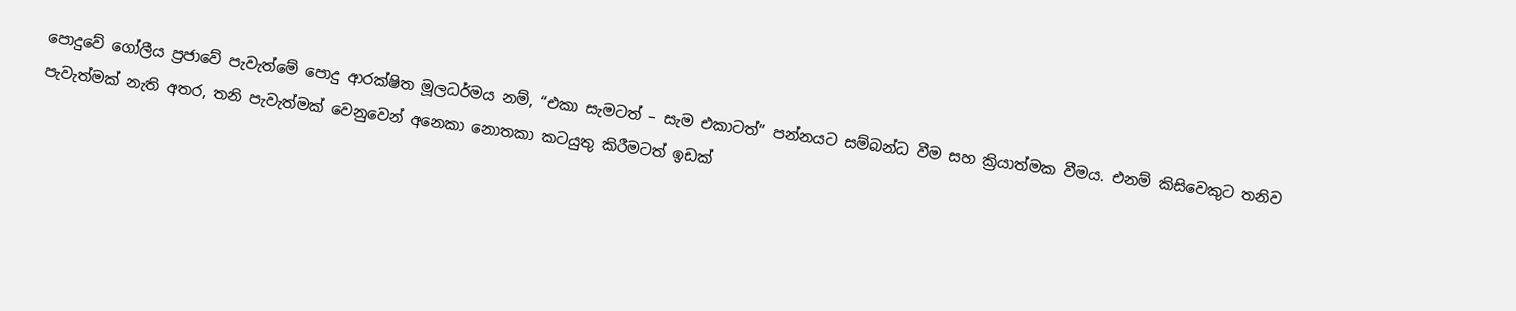පොදුවේ ගෝලීය ප්‍රජාවේ පැවැත්මේ පොදු ආරක්ෂිත මූලධර්මය නම්, “එකා සැමටත් – සැම එකාටත්” පන්නයට සම්බන්ධ වීම සහ ක්‍රියාත්මක වීමය. එනම් කිසිවෙකුට තනිව පැවැත්මක් නැති අතර, තනි පැවැත්මක් වෙනුවෙන් අනෙකා නොතකා කටයුතු කිරීමටත් ඉඩක්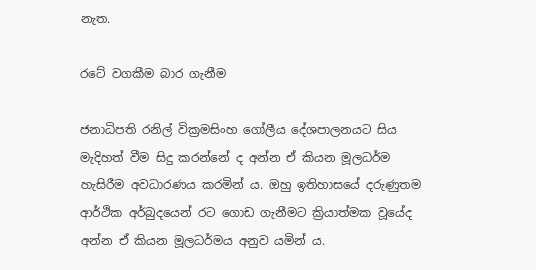නැත.

රටේ වගකීම බාර ගැනීම

ජනාධිපති රනිල් වික්‍රමසිංහ ගෝලීය දේශපාලනයට සිය මැදිහත් වීම සිදු කරන්නේ ද අන්න ඒ කියන මූලධර්ම හැසිරීම අවධාරණය කරමින් ය. ඔහු ඉතිහාසයේ දරුණුතම ආර්ථික අර්බුදයෙන් රට ගොඩ ගැනීමට ක්‍රියාත්මක වූයේද අන්න ඒ කියන මූලධර්මය අනුව යමින් ය.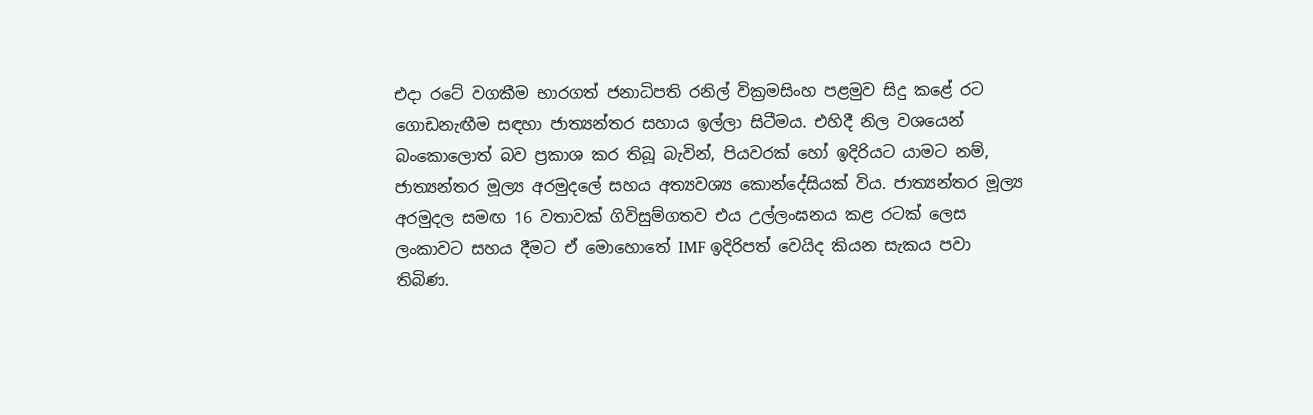එදා රටේ වගකීම භාරගත් ජනාධිපති රනිල් වික්‍රමසිංහ පළමුව සිදු කළේ රට ගොඩනැඟීම සඳහා ජාත්‍යන්තර සහාය ඉල්ලා සිටීමය. එහිදී නිල වශයෙන් බංකොලොත් බව ප්‍රකාශ කර තිබූ බැවින්, පියවරක් හෝ ඉදිරියට යාමට නම්, ජාත්‍යන්තර මූල්‍ය අරමුදලේ සහය අත්‍යවශ්‍ය කොන්දේසියක් විය. ජාත්‍යන්තර මූල්‍ය අරමුදල සමඟ 16 වතාවක් ගිවිසුම්ගතව එය උල්ලංඝනය කළ රටක් ලෙස ලංකාවට සහය දීමට ඒ මොහොතේ IMF ඉදිරිපත් වෙයිද කියන සැකය පවා තිබිණ.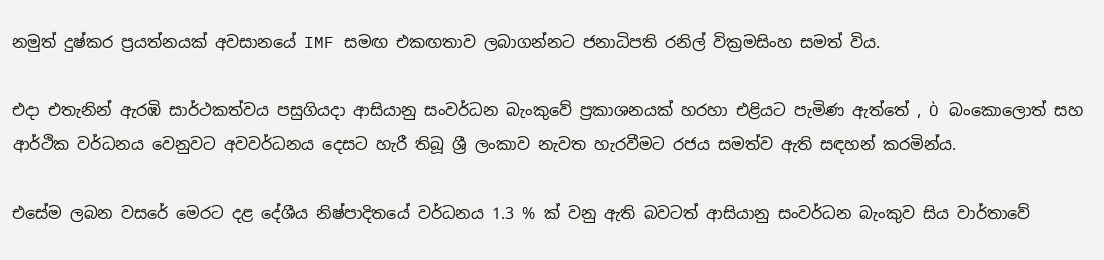නමුත් දුෂ්කර ප්‍රයත්නයක් අවසානයේ IMF සමඟ එකඟතාව ලබාගන්නට ජනාධිපති රනිල් වික්‍රමසිංහ සමත් විය.

එදා එතැනින් ඇරඹි සාර්ථකත්වය පසුගියදා ආසියානු සංවර්ධන බැංකුවේ ප්‍රකාශනයක් හරහා එළියට පැමිණ ඇත්තේ , Ò බංකොලොත් සහ ආර්ථික වර්ධනය වෙනුවට අවවර්ධනය දෙසට හැරී තිබූ ශ්‍රී ලංකාව නැවත හැරවීමට රජය සමත්ව ඇති සඳහන් කරමින්ය.

එසේම ලබන වසරේ මෙරට දළ දේශීය නිෂ්පාදිතයේ වර්ධනය 1.3 % ක් වනු ඇති බවටත් ආසියානු සංවර්ධන බැංකුව සිය වාර්තාවේ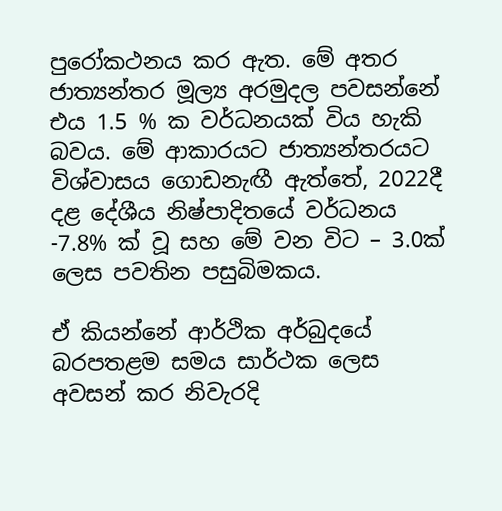පුරෝකථනය කර ඇත. මේ අතර ජාත්‍යන්තර මූල්‍ය අරමුදල පවසන්නේ එය 1.5 % ක වර්ධනයක් විය හැකි බවය. මේ ආකාරයට ජාත්‍යන්තරයට විශ්වාසය ගොඩනැඟී ඇත්තේ, 2022දී දළ දේශීය නිෂ්පාදිතයේ වර්ධනය -7.8% ක් වූ සහ මේ වන විට – 3.0ක් ලෙස පවතින පසුබිමකය.

ඒ කියන්නේ ආර්ථික අර්බුදයේ බරපතළම සමය සාර්ථක ලෙස අවසන් කර නිවැරදි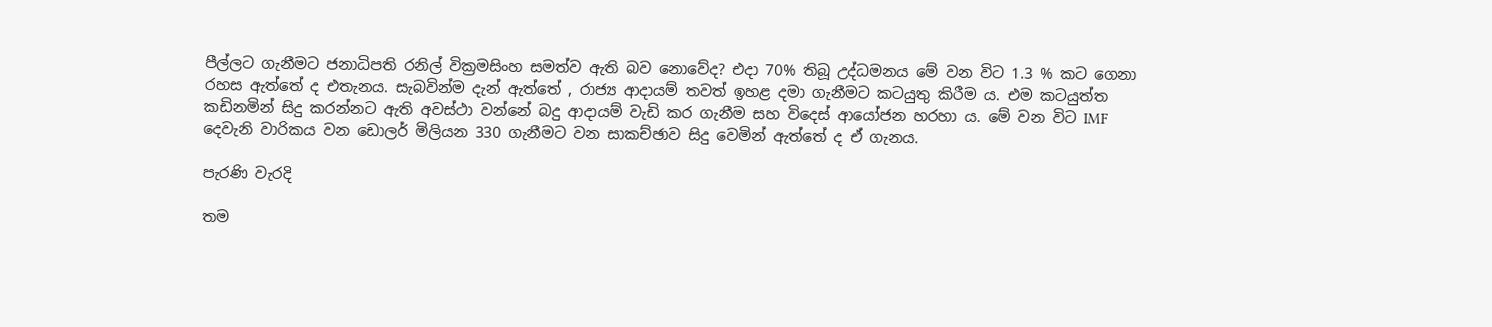පීල්ලට ගැනීමට ජනාධිපති රනිල් වික්‍රමසිංහ සමත්ව ඇති බව නොවේද? එදා 70% තිබූ උද්ධමනය මේ වන විට 1.3 % කට ගෙනා රහස ඇත්තේ ද එතැනය. සැබවින්ම දැන් ඇත්තේ , රාජ්‍ය ආදායම් තවත් ඉහළ දමා ගැනීමට කටයුතු කිරීම ය. එම කටයුත්ත කඩිනමින් සිදු කරන්නට ඇති අවස්ථා වන්නේ බදු ආදායම් වැඩි කර ගැනීම සහ විදෙස් ආයෝජන හරහා ය. මේ වන විට IMF දෙවැනි වාරිකය වන ඩොලර් මිලියන 330 ගැනීමට වන සාකච්ඡාව සිදු වෙමින් ඇත්තේ ද ඒ ගැනය.

පැරණි වැරදි

තම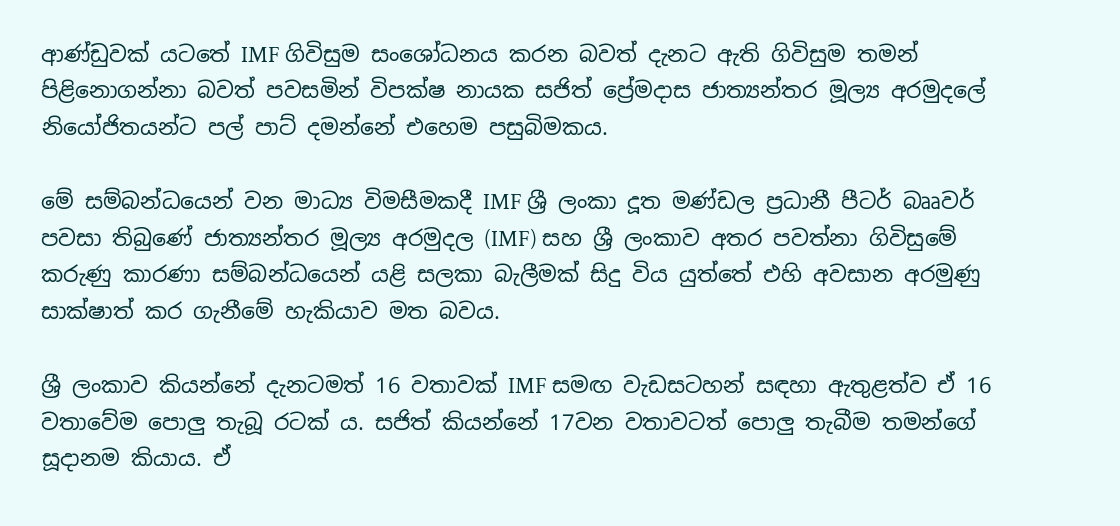ආණ්ඩුවක් යටතේ IMF ගිවිසුම සංශෝධනය කරන බවත් දැනට ඇති ගිවිසුම තමන් පිළිනොගන්නා බවත් පවසමින් විපක්ෂ නායක සජිත් ප්‍රේමදාස ජාත්‍යන්තර මූල්‍ය අරමුදලේ නියෝජිතයන්ට පල් පාට් දමන්නේ එහෙම පසුබිමකය.

මේ සම්බන්ධයෙන් වන මාධ්‍ය විමසීමකදී IMF ශ්‍රී ලංකා දූත මණ්ඩල ප්‍රධානී පීටර් බෲවර් පවසා තිබුණේ ජාත්‍යන්තර මූල්‍ය අරමුදල (IMF) සහ ශ්‍රී ලංකාව අතර පවත්නා ගිවිසුමේ කරුණු කාරණා සම්බන්ධයෙන් යළි සලකා බැලීමක් සිදු විය යුත්තේ එහි අවසාන අරමුණු සාක්ෂාත් කර ගැනීමේ හැකියාව මත බවය.

ශ්‍රී ලංකාව කියන්නේ දැනටමත් 16 වතාවක් IMF සමඟ වැඩසටහන් සඳහා ඇතුළත්ව ඒ 16 වතාවේම පොලු තැබූ රටක් ය. සජිත් කියන්නේ 17වන වතාවටත් පොලු තැබීම තමන්ගේ සූදානම කියාය. ඒ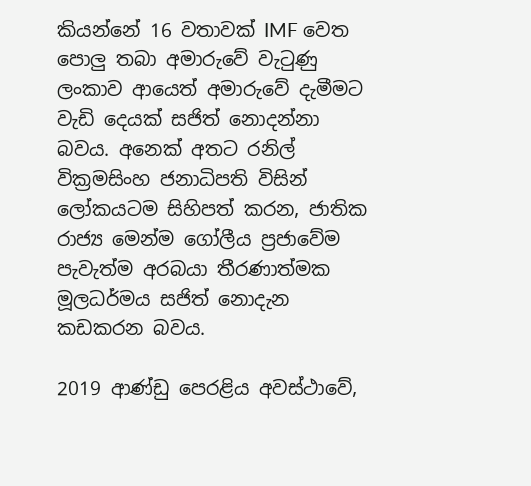කියන්නේ 16 වතාවක් IMF වෙත පොලු තබා අමාරුවේ වැටුණු ලංකාව ආයෙත් අමාරුවේ දැමීමට වැඩි දෙයක් සජිත් නොදන්නා බවය. අනෙක් අතට රනිල් වික්‍රමසිංහ ජනාධිපති විසින් ලෝකයටම සිහිපත් කරන, ජාතික රාජ්‍ය මෙන්ම ගෝලීය ප්‍රජාවේම පැවැත්ම අරබයා තීරණාත්මක මූලධර්මය සජිත් නොදැන කඩකරන බවය.

2019 ආණ්ඩු පෙරළිය අවස්ථාවේ,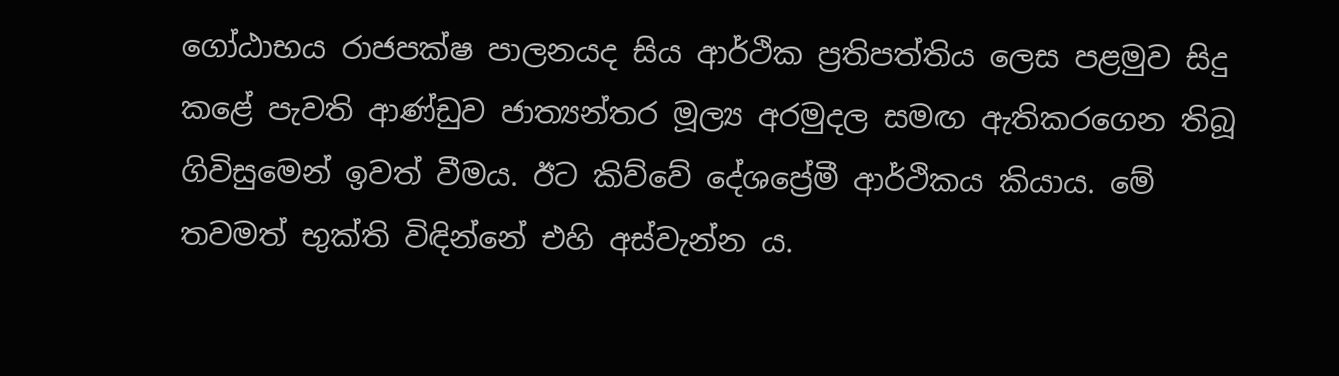ගෝඨාභය රාජපක්ෂ පාලනයද සිය ආර්ථික ප්‍රතිපත්තිය ලෙස පළමුව සිදු කළේ පැවති ආණ්ඩුව ජාත්‍යන්තර මූල්‍ය අරමුදල සමඟ ඇතිකරගෙන තිබූ ගිවිසුමෙන් ඉවත් වීමය. ඊට කිව්වේ දේශප්‍රේමී ආර්ථිකය කියාය. මේ තවමත් භුක්ති විඳින්නේ එහි අස්වැන්න ය.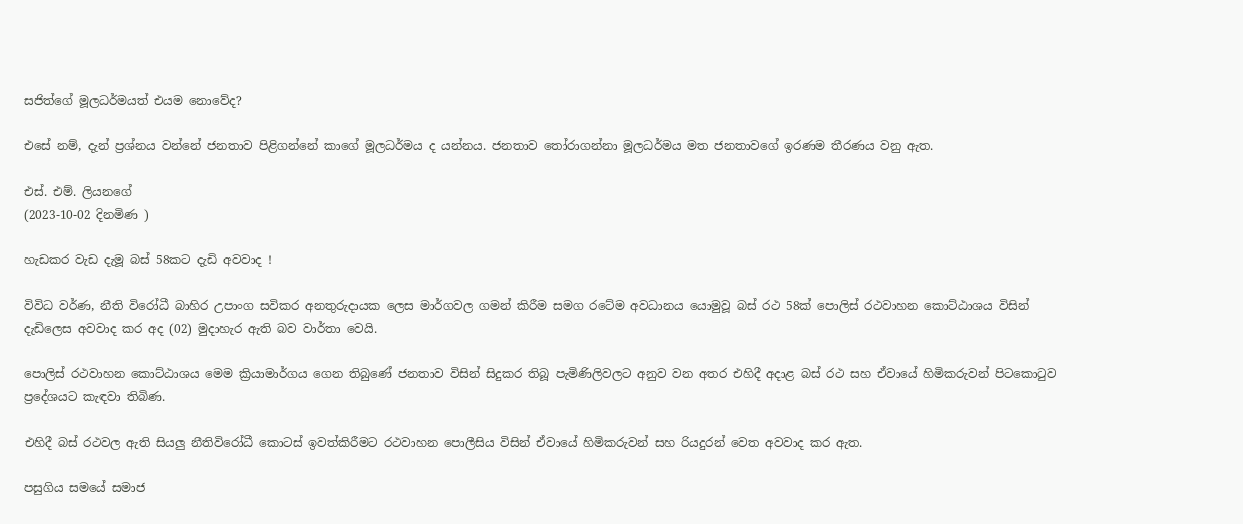සජිත්ගේ මූලධර්මයත් එයම නොවේද?

එසේ නම්, දැන් ප්‍රශ්නය වන්නේ ජනතාව පිළිගන්නේ කාගේ මූලධර්මය ද යන්නය. ජනතාව තෝරාගන්නා මූලධර්මය මත ජනතාවගේ ඉරණම තීරණය වනු ඇත.

එස්. එම්. ලියනගේ
(2023-10-02 දිනමිණ )

හැඩකර වැඩ දැමූ බස් 58කට දැඩි අවවාද !

විවිධ වර්ණ, නීති විරෝධී බාහිර උපාංග සවිකර අනතුරුදායක ලෙස මාර්ගවල ගමන් කිරීම සමග රටේම අවධානය යොමුවූ බස් රථ 58ක් පොලිස් රථවාහන කොට්ඨාශය විසින් දැඩිලෙස අවවාද කර අද (02) මුදාහැර ඇති බව වාර්තා වෙයි.

පොලිස් රථවාහන කොට්ඨාශය මෙම ක්‍රියාමාර්ගය ගෙන තිබුණේ ජනතාව විසින් සිදුකර තිබූ පැමිණිලිවලට අනුව වන අතර එහිදී අදාළ බස් රථ සහ ඒවායේ හිමිකරුවන් පිටකොටුව ප්‍රදේශයට කැඳවා තිබිණ.

එහිදී බස් රථවල ඇති සියලු නීතිවිරෝධී කොටස් ඉවත්කිරීමට රථවාහන පොලීසිය විසින් ඒවායේ හිමිකරුවන් සහ රියදුරන් වෙත අවවාද කර ඇත.

පසුගිය සමයේ සමාජ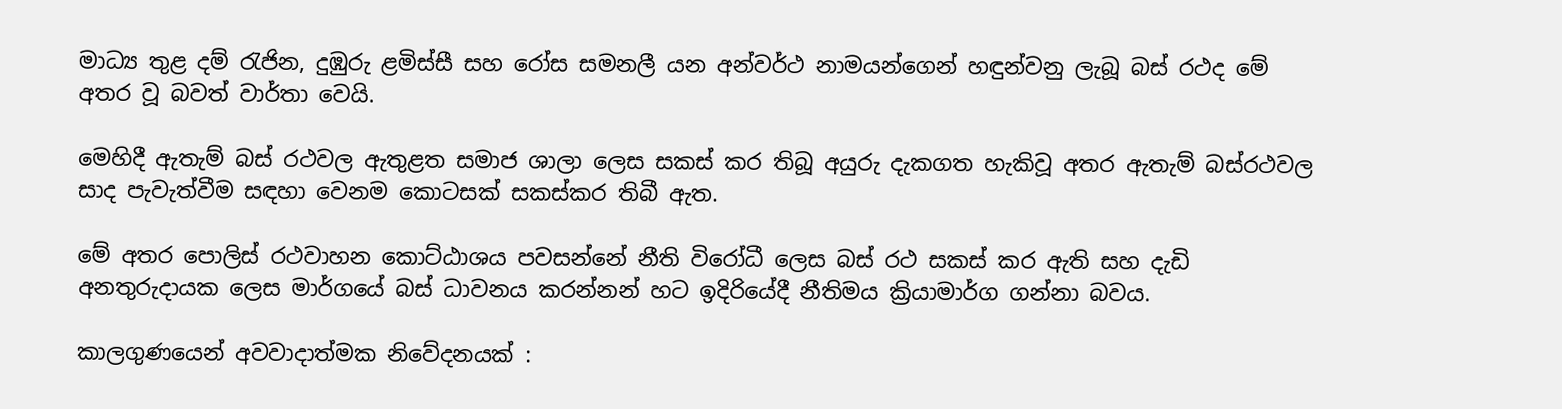මාධ්‍ය තුළ දම් රැජින, දුඹුරු ළමිස්සී සහ රෝස සමනලී යන අන්වර්ථ නාමයන්ගෙන් හඳුන්වනු ලැබූ බස් රථද මේ අතර වූ බවත් වාර්තා වෙයි.

මෙහිදී ඇතැම් බස් රථවල ඇතුළත සමාජ ශාලා ලෙස සකස් කර තිබූ අයුරු දැකගත හැකිවූ අතර ඇතැම් බස්රථවල සාද පැවැත්වීම සඳහා වෙනම කොටසක් සකස්කර තිබී ඇත.

මේ අතර පොලිස් රථවාහන කොට්ඨාශය පවසන්නේ නීති විරෝධී ලෙස බස් රථ සකස් කර ඇති සහ දැඩි අනතුරුදායක ලෙස මාර්ගයේ බස් ධාවනය කරන්නන් හට ඉදිරියේදී නීතිමය ක්‍රියාමාර්ග ගන්නා බවය.

කාලගුණයෙන් අවවාදාත්මක නිවේදනයක් :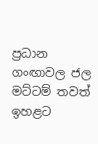ප්‍රධාන ගංඟාවල ජල මට්ටම් තවත් ඉහළට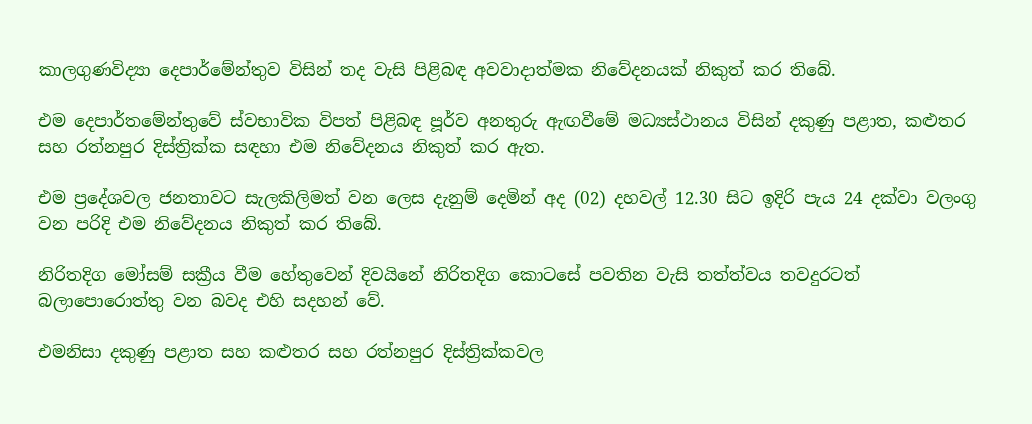කාලගුණවිද්‍යා දෙපාර්මේන්තුව විසින් තද වැසි පිළිබඳ අවවාදාත්මක නිවේදනයක් නිකුත් කර තිබේ.

එම දෙපාර්තමේන්තුවේ ස්වභාවික විපත් පිළිබඳ පූර්ව අනතුරු ඇඟවීමේ මධ්‍යස්ථානය විසින් දකුණු පළාත, කළුතර සහ රත්නපුර දිස්ත්‍රික්ක සඳහා එම නිවේදනය නිකුත් කර ඇත.

එම ප්‍රදේශවල ජනතාවට සැලකිලිමත් වන ලෙස දැනුම් දෙමින් අද (02) දහවල් 12.30 සිට ඉදිරි පැය 24 දක්වා වලංගු වන පරිදි එම නිවේදනය නිකුත් කර තිබේ.

නිරිතදිග මෝසම් සක්‍රීය වීම හේතුවෙන් දිවයිනේ නිරිතදිග කොටසේ පවතින වැසි තත්ත්වය තවදුරටත් බලාපොරොත්තු වන බවද එහි සදහන් වේ.

එමනිසා දකුණු පළාත සහ කළුතර සහ රත්නපුර දිස්ත්‍රික්කවල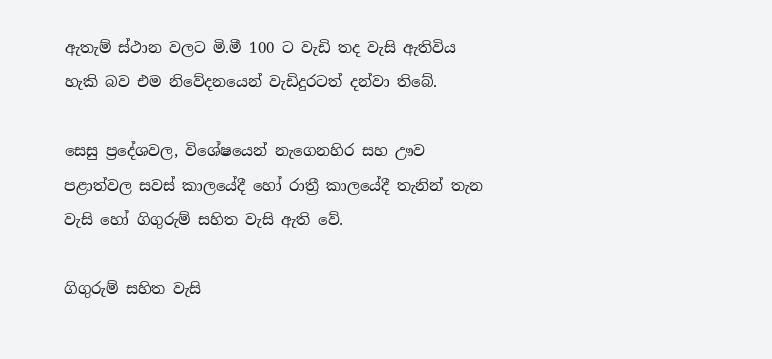ඇතැම් ස්ථාන වලට මි.මී 100 ට වැඩි තද වැසි ඇතිවිය හැකි බව එම නිවේදනයෙන් වැඩිදුරටත් දන්වා තිබේ.

සෙසු ප්‍රදේශවල, විශේෂයෙන් නැගෙනහිර සහ ඌව පළාත්වල සවස් කාලයේදී හෝ රාත්‍රී කාලයේදී තැනින් තැන වැසි හෝ ගිගුරුම් සහිත වැසි ඇති වේ.

ගිගුරුම් සහිත වැසි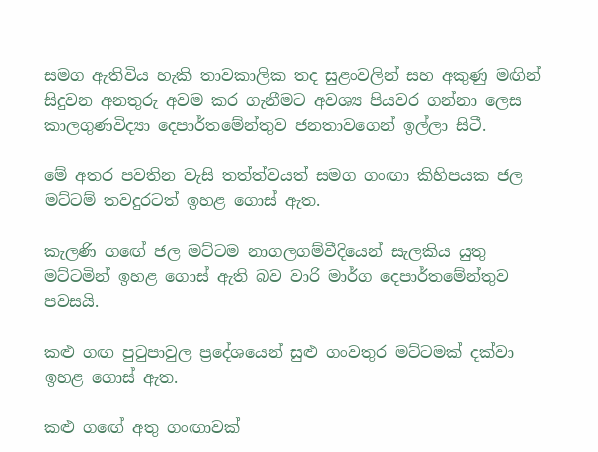සමග ඇතිවිය හැකි තාවකාලික තද සුළංවලින් සහ අකුණු මඟින් සිදුවන අනතුරු අවම කර ගැනීමට අවශ්‍ය පියවර ගන්නා ලෙස කාලගුණවිද්‍යා දෙපාර්තමේන්තුව ජනතාවගෙන් ඉල්ලා සිටී.

මේ අතර පවතින වැසි තත්ත්වයත් සමග ගංඟා කිහිපයක ජල මට්ටම් තවදුරටත් ඉහළ ගොස් ඇත.

කැලණි ගඟේ ජල මට්ටම නාගලගම්වීදියෙන් සැලකිය යුතු මට්ටමින් ඉහළ ගොස් ඇති බව වාරි මාර්ග දෙපාර්තමේන්තුව පවසයි.

කළු ගඟ පුටුපාවුල ප්‍රදේශයෙන් සුළු ගංවතුර මට්ටමක් දක්වා ඉහළ ගොස් ඇත.

කළු ගඟේ අතු ගංඟාවක්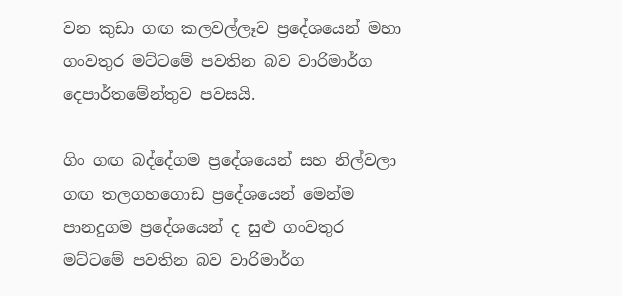වන කුඩා ගඟ කලවල්ලෑව ප්‍රදේශයෙන් මහා ගංවතුර මට්ටමේ පවතින බව වාරිමාර්ග දෙපාර්තමේන්තුව පවසයි.

ගිං ගඟ බද්දේගම ප්‍රදේශයෙන් සහ නිල්වලා ගඟ තලගහගොඩ ප්‍රදේශයෙන් මෙන්ම පානදුගම ප්‍රදේශයෙන් ද සුළු ගංවතුර මට්ටමේ පවතින බව වාරිමාර්ග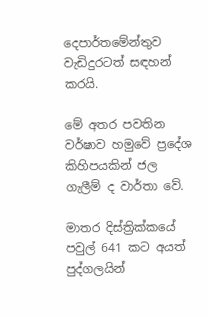දෙපාර්තමේන්තුව වැඩිදුරටත් සඳහන් කරයි.

මේ අතර පවතින වර්ෂාව හමුවේ ප්‍රදේශ කිහිපයකින් ජල ගැලීම් ද වාර්තා වේ.

මාතර දිස්ත්‍රික්කයේ පවුල් 641 කට අයත් පුද්ගලයින්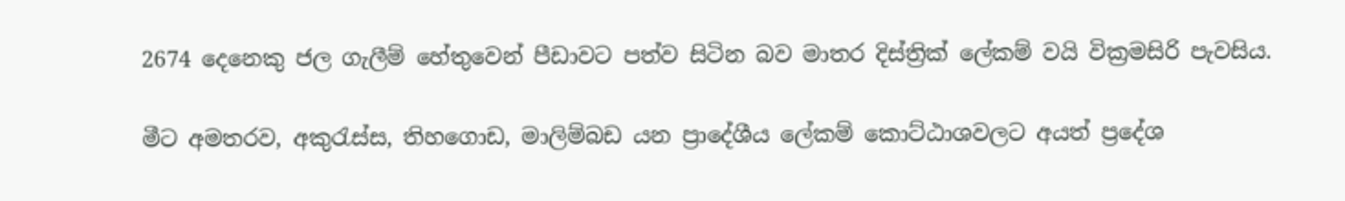2674 දෙනෙකු ජල ගැලීම් හේතුවෙන් පීඩාවට පත්ව සිටින බව මාතර දිස්ත්‍රික් ලේකම් වයි වික්‍රමසිරි පැවසිය.

මීට අමතරව, අකුරැස්ස, තිහගොඩ, මාලිම්බඩ යන ප්‍රාදේශීය ලේකම් කොට්ඨාශවලට අයත් ප්‍රදේශ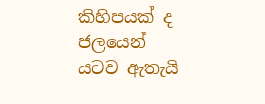කිහිපයක් ද ජලයෙන් යටව ඇතැයි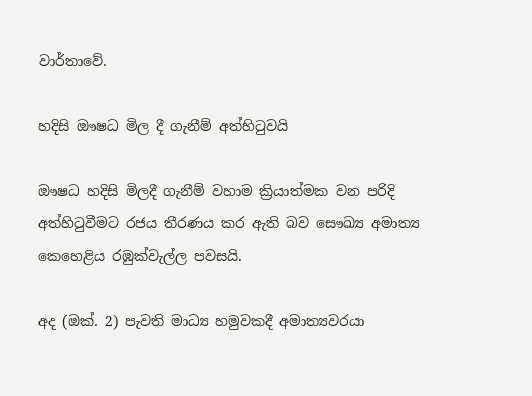වාර්තාවේ.

හදිසි ඖෂධ මිල දී ගැනීම් අත්හිටුවයි

ඖෂධ හදිසි මිලදී ගැනීම් වහාම ක්‍රියාත්මක වන පරිදි අත්හිටුවීමට රජය තීරණය කර ඇති බව සෞඛ්‍ය අමාත්‍ය කෙහෙළිය රඹුක්වැල්ල පවසයි.

අද (ඔක්. 2) පැවති මාධ්‍ය හමුවකදී අමාත්‍යවරයා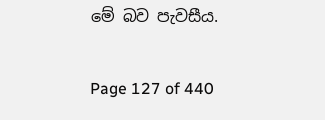මේ බව පැවසීය.

Page 127 of 440